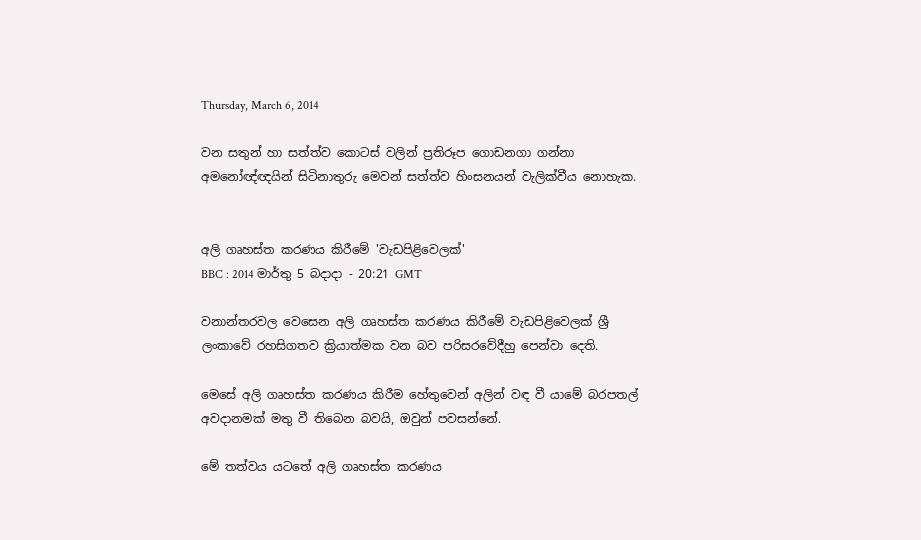Thursday, March 6, 2014

වන සතුන් හා සත්ත්ව කොටස් වලින් ප්‍රතිරූප ගොඩනගා ගන්නා අමනෝඥ්ඥයින් සිටිනාතුරු මෙවන් සත්ත්ව හිංසනයන් වැලික්වීය නොහැක.


අලි ගෘහස්ත කරණය කිරීමේ 'වැඩපිළිවෙලක්'
BBC : 2014 මාර්තු 5 බදාදා - 20:21 GMT

වනාන්තරවල වෙසෙන අලි ගෘහස්ත කරණය කිරීමේ වැඩපිළිවෙලක් ශ්‍රී ලංකාවේ රහසිගතව ක්‍රියාත්මක වන බව පරිසරවේදීහු පෙන්වා දෙති.

මෙසේ අලි ගෘහස්ත කරණය කිරීම හේතුවෙන් අලින් වඳ වී යාමේ බරපතල් අවදානමක් මතු වී තිබෙන බවයි, ඔවුන් පවසන්නේ.

මේ තත්වය යටතේ අලි ගෘහස්ත කරණය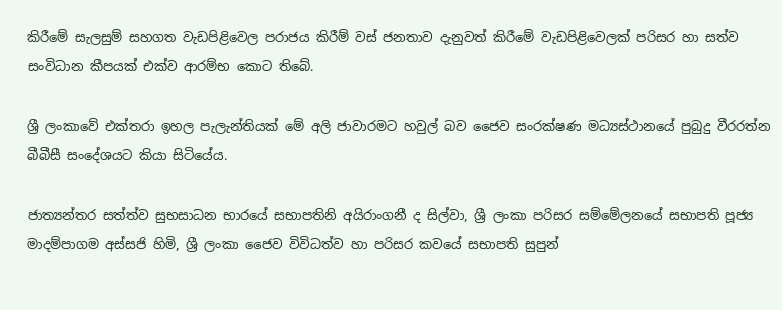කිරීමේ සැලසුම් සහගත වැඩපිළිවෙල පරාජය කිරීම් වස් ජනතාව දැනුවත් කිරීමේ වැඩපිළිවෙලක් පරිසර හා සත්ව සංවිධාන කීපයක් එක්ව ආරම්භ කොට තිබේ.

ශ්‍රී ලංකාවේ එක්තරා ඉහල පැලැන්තියක් මේ අලි ජාවාරමට හවුල් බව ජෛව සංරක්ෂණ මධ්‍යස්ථානයේ පුබුදු වීරරත්න බීබීසී සංදේශයට කියා සිටියේය.

ජාත්‍යන්තර සත්ත්ව සුභසාධන භාරයේ සභාපතිනි අයිරාංගනී ද සිල්වා, ශ්‍රී ලංකා පරිසර සම්මේලනයේ සභාපති පූජ්‍ය මාදම්පාගම අස්සජි හිමි, ශ්‍රී ලංකා ජෛව විවිධත්ව හා පරිසර කවයේ සභාපති සුපුන්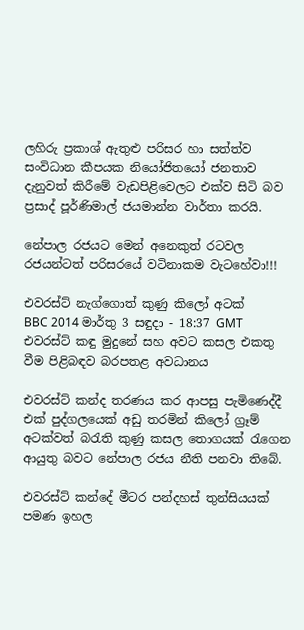ලහිරු ප්‍රකාශ් ඇතුළු පරිසර හා සත්ත්ව සංවිධාන කීපයක නියෝජිතයෝ ජනතාව දැනුවත් කිරීමේ වැඩපිළිවෙලට එක්ව සිටි බව ප්‍රසාද් පූර්ණිමාල් ජයමාන්න වාර්තා කරයි.

නේපාල රජයට මෙන් අනෙකුත් රටවල රජයන්ටත් පරිසරයේ වටිනාකම වැටහේවා!!!

එවරස්ට් නැග්ගොත් කුණු කිලෝ අටක්
BBC 2014 මාර්තු 3 සඳුදා - 18:37 GMT
එවරස්ට් කඳු මුදුනේ සහ අවට කසල එකතු වීම පිළිබඳව බරපතළ අවධානය

එවරස්ට් කන්ද තරණය කර ආපසු පැමිණෙද්දී එක් පුද්ගලයෙක් අඩු තරමින් කිලෝ ග්‍රෑම් අටක්වත් බරැති කුණු කසල තොගයක් රැගෙන ආයුතු බවට නේපාල රජය නීති පනවා තිබේ.

එවරස්ට් කන්දේ මීටර පන්දහස් තුන්සියයක් පමණ ඉහල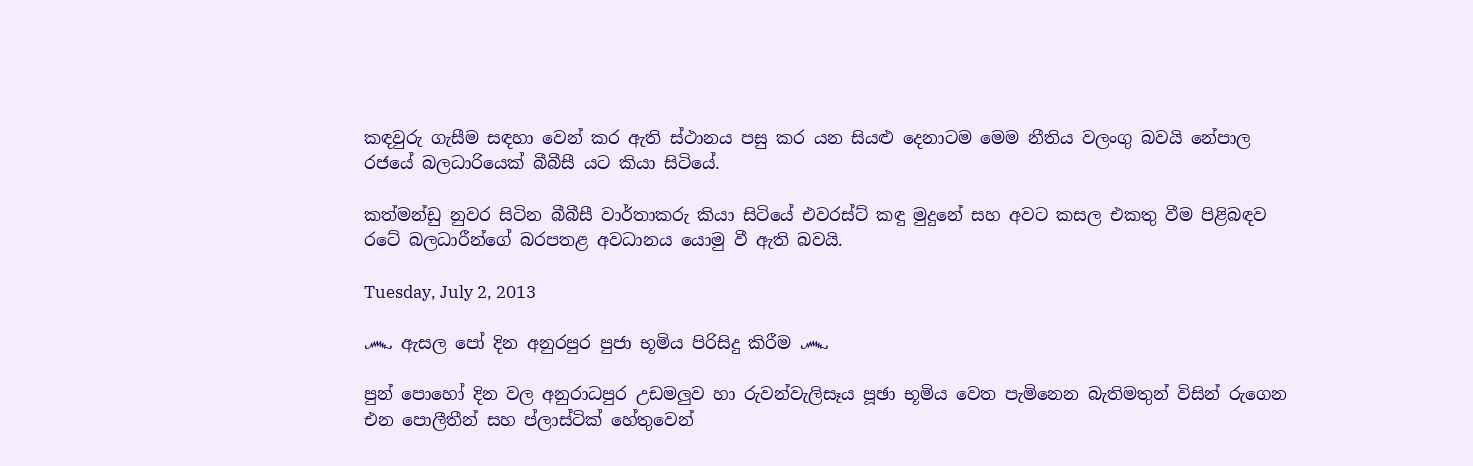කඳවුරු ගැසීම සඳහා වෙන් කර ඇති ස්ථානය පසු කර යන සියළු දෙනාටම මෙම නීතිය වලංගු බවයි නේපාල රජයේ බලධාරියෙක් බීබීසී යට කියා සිටියේ.

කත්මන්ඩු නුවර සිටින බීබීසී වාර්තාකරු කියා සිටියේ එවරස්ට් කඳු මුදුනේ සහ අවට කසල එකතු වීම පිළිබඳව රටේ බලධාරීන්ගේ බරපතළ අවධානය යොමු වී ඇති බවයි.

Tuesday, July 2, 2013

෴ ඇසල පෝ දින අනුරපුර පුජා භූමිය පිරිසිදු කිරීම ෴

පුන් පොහෝ දින වල අනුරාධපුර උඩමලුව හා රුවන්වැලිසෑය පූඡා භූමිය වෙත පැමිනෙන බැතිමතුන් විසින් රුගෙන එන පොලීතීන් සහ ප්ලාස්ටික් හේතුවෙන්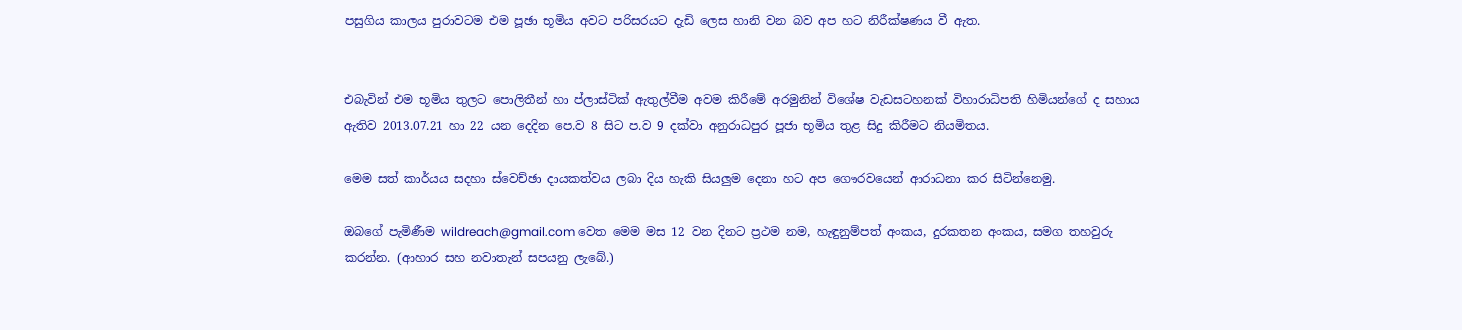පසුගිය කාලය පුරාවටම එම පූඡා භූමිය අවට පරිසරයට දැඩි ලෙස හානි වන බව අප හට නිරීක්ෂණය වී ඇත.


එබැවින් එම භූමිය තුලට පොලිතීන් හා ප්ලාස්ටික් ඇතුල්වීම අවම කිරීමේ අරමුනින් විශේෂ වැඩසටහනක් විහාරාධිපති හිමියන්ගේ ද සහාය ඇතිව 2013.07.21 හා 22 යන දෙදින පෙ.ව 8 සිට ප.ව 9 දක්වා අනුරාධපුර පූජා භූමිය තුළ සිදු කිරීමට නියමිතය.

මෙම සත් කාර්යය සදහා ස්වෙච්ඡා දායකත්වය ලබා දිය හැකි සියලුම දෙනා හට අප ගෞරවයෙන් ආරාධනා කර සිටින්නෙමු.

ඔබගේ පැමිණීම wildreach@gmail.com වෙත මෙම මස 12 වන දිනට ප්‍රථම නම, හැඳුනුම්පත් අංකය, දුරකතන අංකය, සමග තහවුරු කරන්න. (ආහාර සහ නවාතැන් සපයනු ලැබේ.)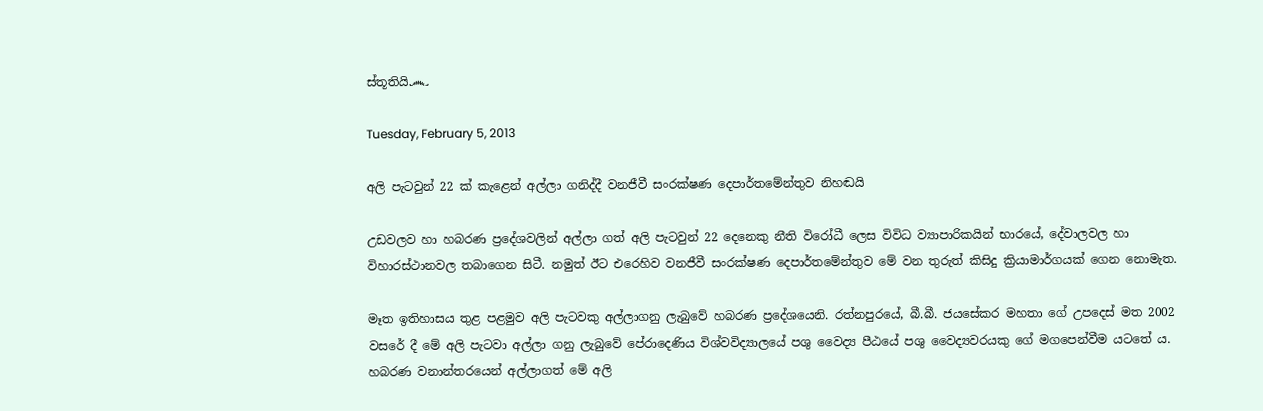ස්තූතියි෴

Tuesday, February 5, 2013

අලි පැටවුන් 22 ක් කැළෙන් අල්ලා ගනිද්දී වනජීවී සංරක්ෂණ දෙපාර්තමේන්තුව නිහඬයි

උඩවලව හා හබරණ ප්‍රදේශවලින් අල්ලා ගත් අලි පැටවුන් 22 දෙනෙකු නීති විරෝධී ලෙස විවිධ ව්‍යාපාරිකයින් භාරයේ, දේවාලවල හා විහාරස්ථානවල තබාගෙන සිටී. නමුත් ඊට එරෙහිව වනජීවී සංරක්ෂණ දෙපාර්තමේන්තුව මේ වන තුරුත් කිසිදු ක්‍රියාමාර්ගයක් ගෙන නොමැත.

මෑත ඉතිහාසය තුළ පළමුව අලි පැටවකු අල්ලාගනු ලැබුවේ හබරණ ප්‍රදේශයෙනි. රත්නපුරයේ, බී.බී. ජයසේකර මහතා ගේ උපදෙස් මත 2002 වසරේ දී මේ අලි පැටවා අල්ලා ගනු ලැබුවේ පේරාදෙණිය විශ්වවිද්‍යාලයේ පශු වෛද්‍ය පීඨයේ පශු වෛද්‍යවරයකු ගේ මගපෙන්වීම යටතේ ය. හබරණ වනාන්තරයෙන් අල්ලාගත් මේ අලි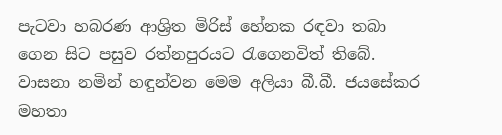පැටවා හබරණ ආශ්‍රිත මිරිස් හේනක රඳවා තබා ගෙන සිට පසුව රත්නපුරයට රැගෙනවිත් තිබේ. වාසනා නමින් හඳුන්වන මෙම අලියා බී.බී. ජයසේකර මහතා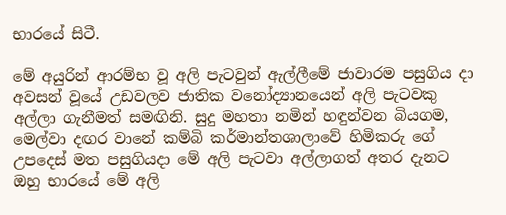භාරයේ සිටී.

මේ අයුරින් ආරම්භ වූ අලි පැටවුන් ඇල්ලීමේ ජාවාරම පසුගිය දා අවසන් වූයේ උඩවලව ජාතික වනෝද්‍යානයෙන් අලි පැටවකු අල්ලා ගැනීමත් සමඟිනි. සුදු මහතා නමින් හඳුන්වන බියගම, මෙල්වා දඟර වානේ කම්බි කර්මාන්තශාලාවේ හිමිකරු ගේ උපදෙස් මත පසුගියදා මේ අලි පැටවා අල්ලාගත් අතර දැනට ඔහු භාරයේ මේ අලි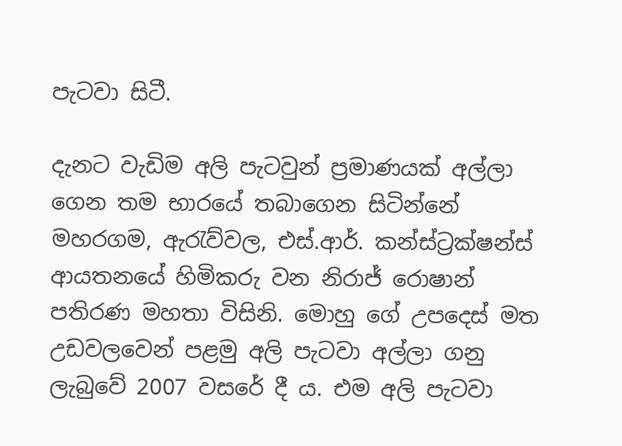පැටවා සිටී.

දැනට වැඩිම අලි පැටවුන් ප්‍රමාණයක් අල්ලා ගෙන තම භාරයේ තබාගෙන සිටින්නේ මහරගම, ඇරැව්වල, එස්.ආර්. කන්ස්ට්‍රක්ෂන්ස් ආයතනයේ හිමිකරු වන නිරාජ් රොෂාන් පතිරණ මහතා විසිනි. මොහු ගේ උපදෙස් මත උඩවලවෙන් පළමු අලි පැටවා අල්ලා ගනු ලැබුවේ 2007 වසරේ දී ය. එම අලි පැටවා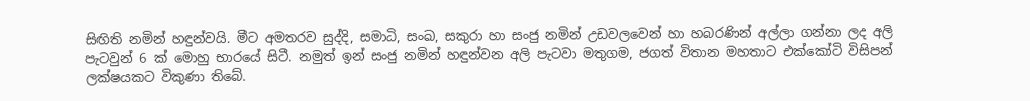සිඟිති නමින් හඳුන්වයි. මීට අමතරව සුද්දි, සමාධි, සංඛ, සකුරා හා සංජු නමින් උඩවලවෙන් හා හබරණින් අල්ලා ගන්නා ලද අලි පැටවුන් 6 ක් මොහු භාරයේ සිටී. නමුත් ඉන් සංජු නමින් හඳුන්වන අලි පැටවා මතුගම, ජගත් විතාන මහතාට එක්කෝටි විසිපන් ලක්ෂයකට විකුණා තිබේ.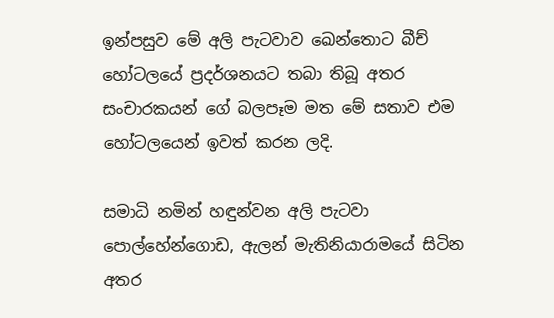ඉන්පසුව මේ අලි පැටවාව ඛෙන්තොට බීච් හෝටලයේ ප්‍රදර්ශනයට තබා තිබූ අතර සංචාරකයන් ගේ බලපෑම මත මේ සතාව එම හෝටලයෙන් ඉවත් කරන ලදි.

සමාධි නමින් හඳුන්වන අලි පැටවා පොල්හේන්ගොඩ, ඇලන් මැතිනියාරාමයේ සිටින අතර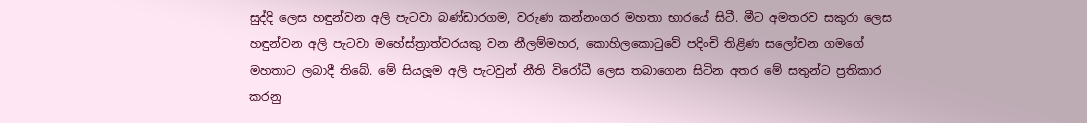සුද්දි ලෙස හඳුන්වන අලි පැටවා බණ්ඩාරගම, වරුණ කන්නංගර මහතා භාරයේ සිටී. මීට අමතරව සකුරා ලෙස හඳුන්වන අලි පැටවා මහේස්ත්‍රාත්වරයකු වන නීලම්මහර, කොහිලකොටුවේ පදිංචි තිළිණ සලෝචන ගමගේ මහතාට ලබාදී තිබේ. මේ සියලූම අලි පැටවුන් නීති විරෝධී ලෙස තබාගෙන සිටින අතර මේ සතුන්ට ප්‍රතිකාර කරනු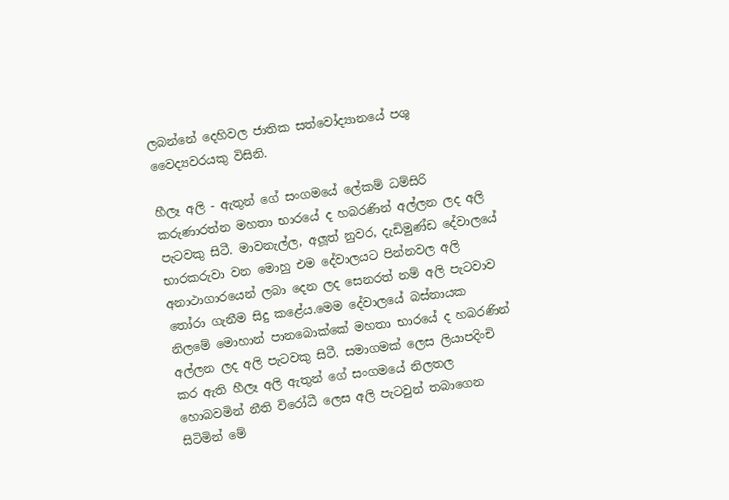ලබන්නේ දෙහිවල ජාතික සත්වෝද්‍යානයේ පශු වෛද්‍යවරයකු විසිනි.

හීලෑ අලි - ඇතුන් ගේ සංගමයේ ලේකම් ධම්සිරි කරුණාරත්න මහතා භාරයේ ද හබරණින් අල්ලන ලද අලි පැටවකු සිටී. මාවනැල්ල, අලූත් නුවර, දැඩිමුණ්ඩ දේවාලයේ භාරකරුවා වන මොහු එම දේවාලයට පින්නවල අලි අනාථාගාරයෙන් ලබා දෙන ලද සෙනරත් නම් අලි පැටවාව තෝරා ගැනීම සිදු කළේය.මෙම දේවාලයේ බස්නායක නිලමේ මොහාන් පානබොක්කේ මහතා භාරයේ ද හබරණින් අල්ලන ලද අලි පැටවකු සිටී. සමාගමක් ලෙස ලියාපදිංචි කර ඇති හීලෑ අලි ඇතුන් ගේ සංගමයේ නිලතල හොබවමින් නීති විරෝධී ලෙස අලි පැටවුන් තබාගෙන සිටිමින් මේ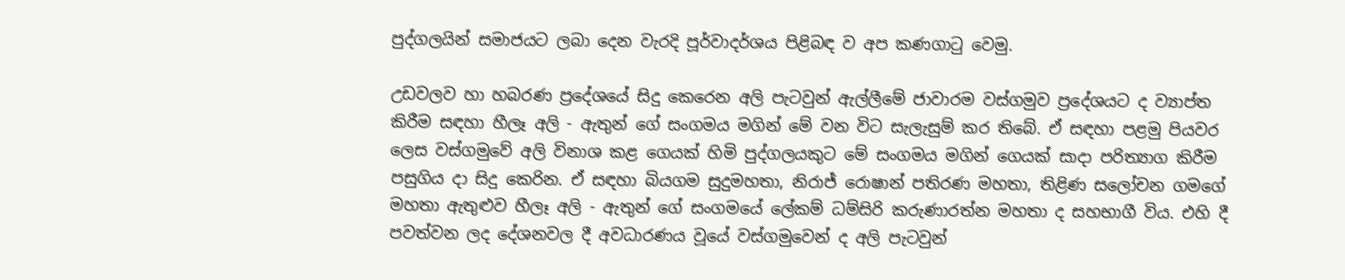පුද්ගලයින් සමාජයට ලබා දෙන වැරදි පූර්වාදර්ශය පිළිබඳ ව අප කණගාටු වෙමු.

උඩවලව හා හබරණ ප්‍රදේශයේ සිදු කෙරෙන අලි පැටවුන් ඇල්ලීමේ ජාවාරම වස්ගමුව ප්‍රදේශයට ද ව්‍යාප්ත කිරීම සඳහා හීලෑ අලි - ඇතුන් ගේ සංගමය මගින් මේ වන විට සැලැසුම් කර තිබේ. ඒ සඳහා පළමු පියවර ලෙස වස්ගමුවේ අලි විනාශ කළ ගෙයක් හිමි පුද්ගලයකුට මේ සංගමය මගින් ගෙයක් සාදා පරිත්‍යාග කිරීම පසුගිය දා සිදු කෙරින. ඒ සඳහා බියගම සුදුමහතා, නිරාජ් රොෂාන් පතිරණ මහතා, තිළිණ සලෝචන ගමගේ මහතා ඇතුළුව හීලෑ අලි - ඇතුන් ගේ සංගමයේ ලේකම් ධම්සිරි කරුණාරත්න මහතා ද සහභාගී විය. එහි දී පවත්වන ලද දේශනවල දී අවධාරණය වූයේ වස්ගමුවෙන් ද අලි පැටවුන්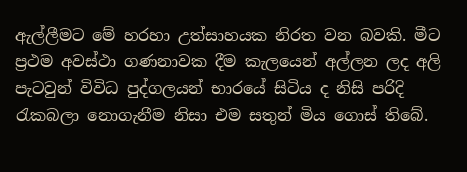ඇල්ලීමට මේ හරහා උත්සාහයක නිරත වන බවකි. මීට ප්‍රථම අවස්ථා ගණනාවක දීම කැලයෙන් අල්ලන ලද අලි පැටවුන් විවිධ පුද්ගලයන් භාරයේ සිටිය ද නිසි පරිදි රැකබලා නොගැනීම නිසා එම සතුන් මිය ගොස් තිබේ.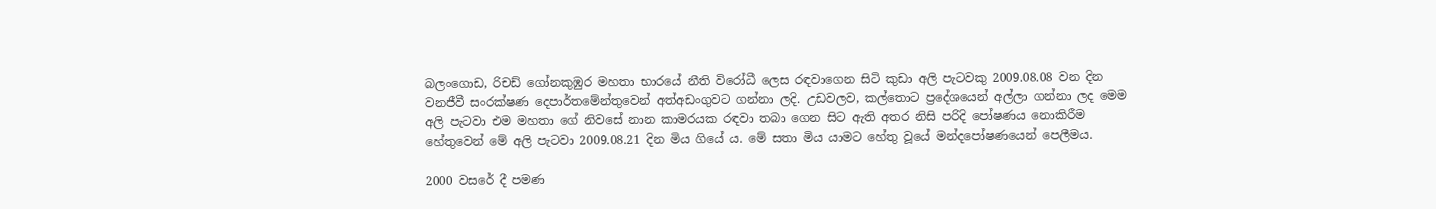බලංගොඩ, රිචඩ් ගෝනකුඹුර මහතා භාරයේ නීති විරෝධී ලෙස රඳවාගෙන සිටි කුඩා අලි පැටවකු 2009.08.08 වන දින වනජීවී සංරක්ෂණ දෙපාර්තමේන්තුවෙන් අත්අඩංගුවට ගන්නා ලදි. උඩවලව, කල්තොට ප්‍රදේශයෙන් අල්ලා ගන්නා ලද මෙම අලි පැටවා එම මහතා ගේ නිවසේ නාන කාමරයක රඳවා තබා ගෙන සිට ඇති අතර නිසි පරිදි පෝෂණය නොකිරීම හේතුවෙන් මේ අලි පැටවා 2009.08.21 දින මිය ගියේ ය. මේ සතා මිය යාමට හේතු වූයේ මන්දපෝෂණයෙන් පෙලීමය.

2000 වසරේ දී පමණ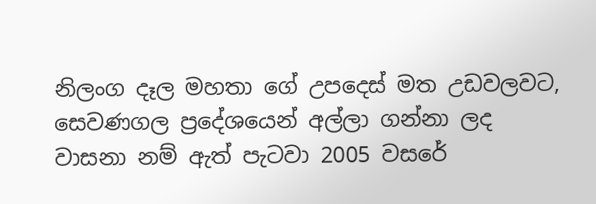නිලංග දෑල මහතා ගේ උපදෙස් මත උඩවලවට, සෙවණගල ප්‍රදේශයෙන් අල්ලා ගන්නා ලද වාසනා නම් ඇත් පැටවා 2005 වසරේ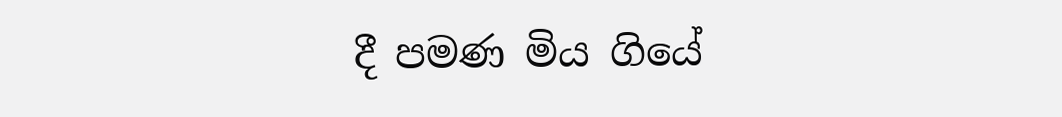දී පමණ මිය ගියේ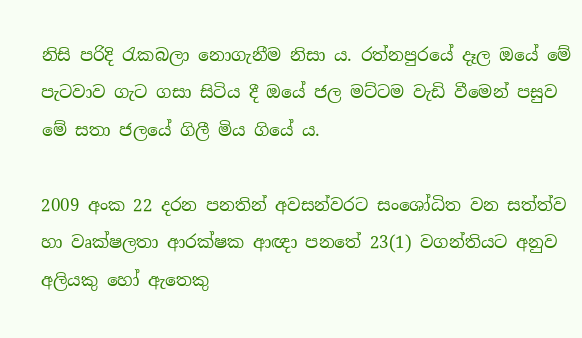නිසි පරිදි රැකබලා නොගැනීම නිසා ය. රත්නපුරයේ දෑල ඔයේ මේ පැටවාව ගැට ගසා සිටිය දී ඔයේ ජල මට්ටම වැඩි වීමෙන් පසුව මේ සතා ජලයේ ගිලී මිය ගියේ ය.

2009 අංක 22 දරන පනතින් අවසන්වරට සංශෝධිත වන සත්ත්ව හා වෘක්ෂලතා ආරක්ෂක ආඥා පනතේ 23(1) වගන්තියට අනුව අලියකු හෝ ඇතෙකු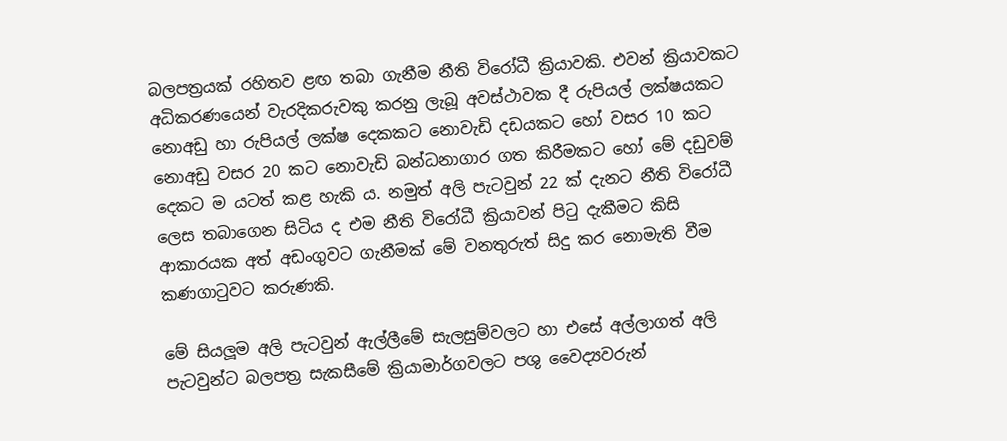බලපත්‍රයක් රහිතව ළඟ තබා ගැනීම නීති විරෝධී ක්‍රියාවකි. එවන් ක්‍රියාවකට අධිකරණයෙන් වැරදිකරුවකු කරනු ලැබූ අවස්ථාවක දී රුපියල් ලක්ෂයකට නොඅඩු හා රුපියල් ලක්ෂ දෙකකට නොවැඩි දඩයකට හෝ වසර 10 කට නොඅඩු වසර 20 කට නොවැඩි බන්ධනාගාර ගත කිරීමකට හෝ මේ දඩුවම් දෙකට ම යටත් කළ හැකි ය. නමුත් අලි පැටවුන් 22 ක් දැනට නීති විරෝධී ලෙස තබාගෙන සිටිය ද එම නීති විරෝධී ක්‍රියාවන් පිටු දැකීමට කිසි ආකාරයක අත් අඩංගුවට ගැනීමක් මේ වනතුරුත් සිදු කර නොමැති වීම කණගාටුවට කරුණකි.

මේ සියලූම අලි පැටවුන් ඇල්ලීමේ සැලසුම්වලට හා එසේ අල්ලාගත් අලි පැටවුන්ට බලපත්‍ර සැකසීමේ ක්‍රියාමාර්ගවලට පශු වෛද්‍යවරුන්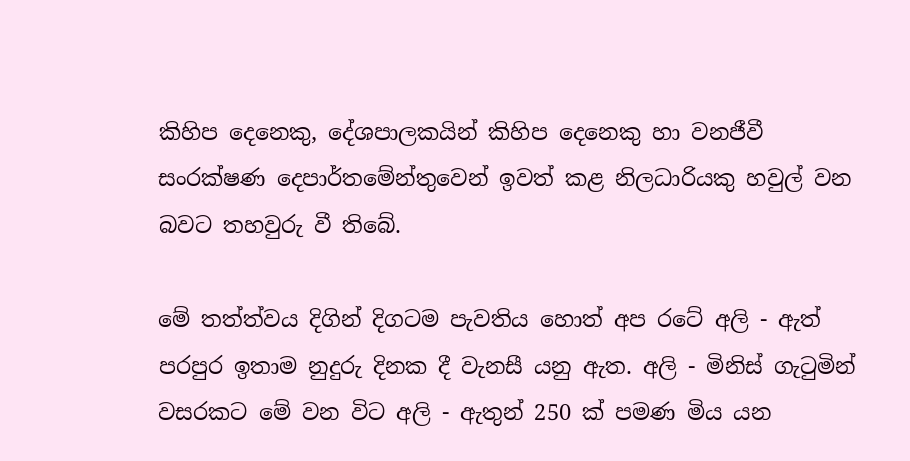කිහිප දෙනෙකු, දේශපාලකයින් කිහිප දෙනෙකු හා වනජීවී සංරක්ෂණ දෙපාර්තමේන්තුවෙන් ඉවත් කළ නිලධාරියකු හවුල් වන බවට තහවුරු වී තිබේ.

මේ තත්ත්වය දිගින් දිගටම පැවතිය හොත් අප රටේ අලි - ඇත් පරපුර ඉතාම නුදුරු දිනක දී වැනසී යනු ඇත. අලි - මිනිස් ගැටුමින් වසරකට මේ වන විට අලි - ඇතුන් 250 ක් පමණ මිය යන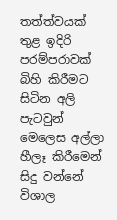තත්ත්වයක් තුළ ඉදිරි පරම්පරාවක් බිහි කිරීමට සිටින අලි පැටවුන් මෙලෙස අල්ලා හීලෑ කිරීමෙන් සිදු වන්නේ විශාල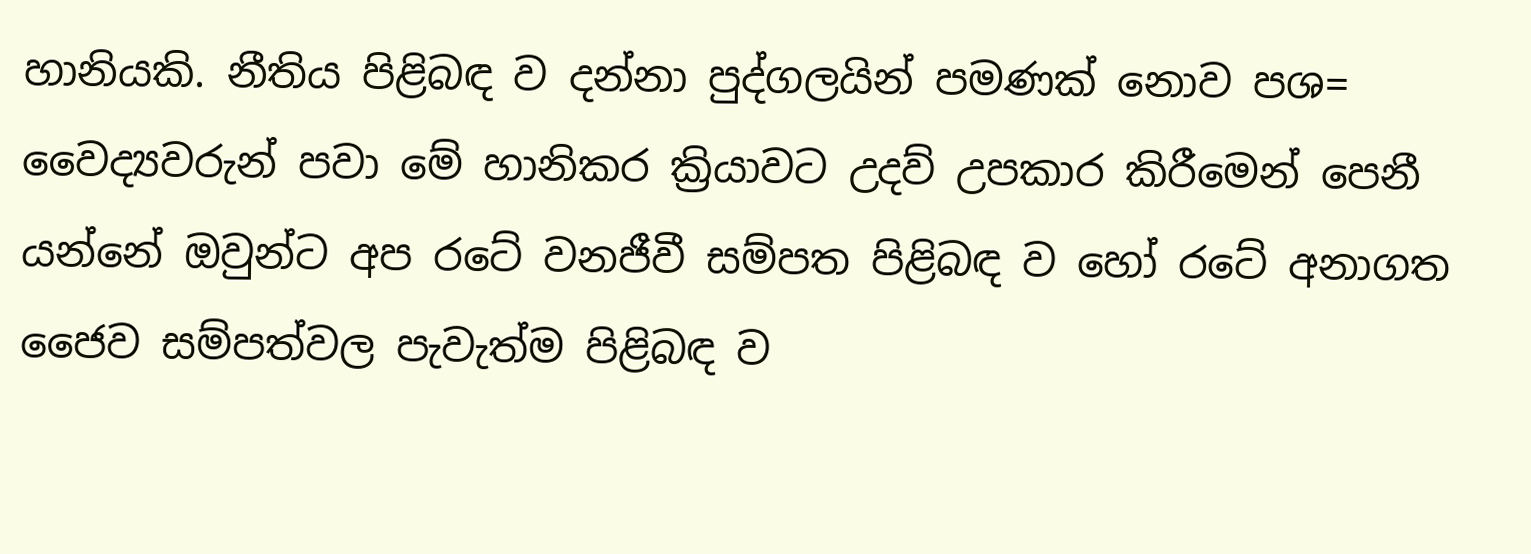හානියකි. නීතිය පිළිබඳ ව දන්නා පුද්ගලයින් පමණක් නොව පශ= වෛද්‍යවරුන් පවා මේ හානිකර ක්‍රියාවට උදව් උපකාර කිරීමෙන් පෙනී යන්නේ ඔවුන්ට අප රටේ වනජීවී සම්පත පිළිබඳ ව හෝ රටේ අනාගත ජෛව සම්පත්වල පැවැත්ම පිළිබඳ ව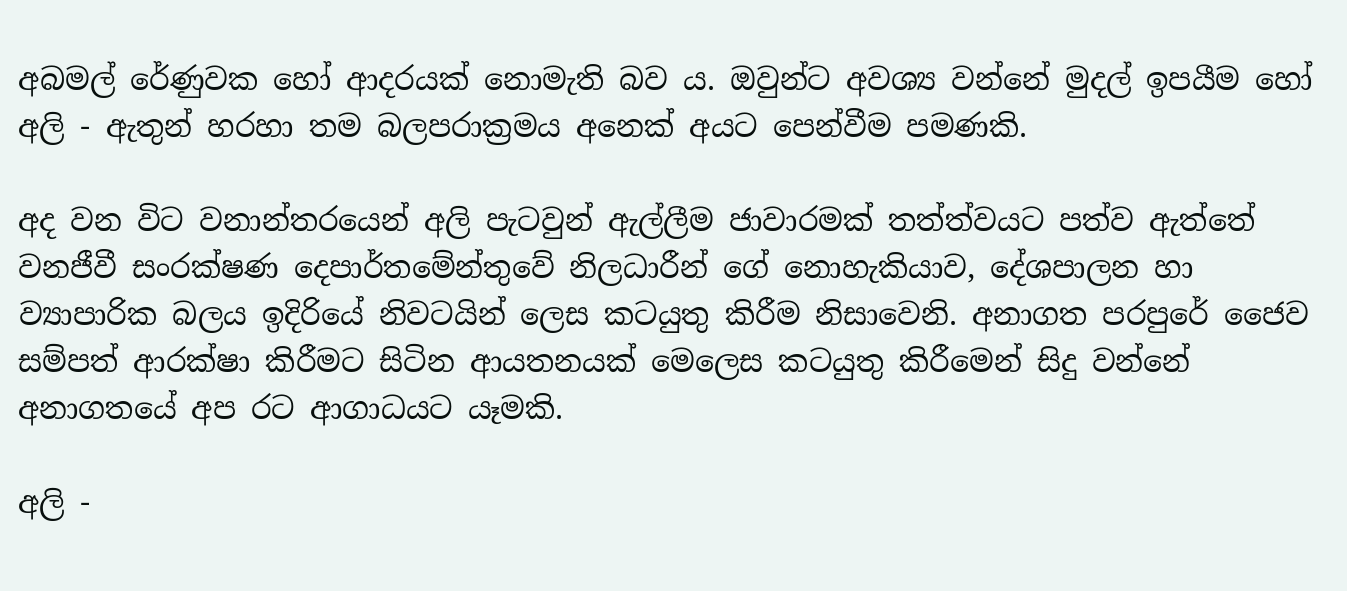අබමල් රේණුවක හෝ ආදරයක් නොමැති බව ය. ඔවුන්ට අවශ්‍ය වන්නේ මුදල් ඉපයීම හෝ අලි - ඇතුන් හරහා තම බලපරාක්‍රමය අනෙක් අයට පෙන්වීම පමණකි.

අද වන විට වනාන්තරයෙන් අලි පැටවුන් ඇල්ලීම ජාවාරමක් තත්ත්වයට පත්ව ඇත්තේ වනජීවී සංරක්ෂණ දෙපාර්තමේන්තුවේ නිලධාරීන් ගේ නොහැකියාව, දේශපාලන හා ව්‍යාපාරික බලය ඉදිරියේ නිවටයින් ලෙස කටයුතු කිරීම නිසාවෙනි. අනාගත පරපුරේ ජෛව සම්පත් ආරක්ෂා කිරීමට සිටින ආයතනයක් මෙලෙස කටයුතු කිරීමෙන් සිදු වන්නේ අනාගතයේ අප රට ආගාධයට යෑමකි.

අලි -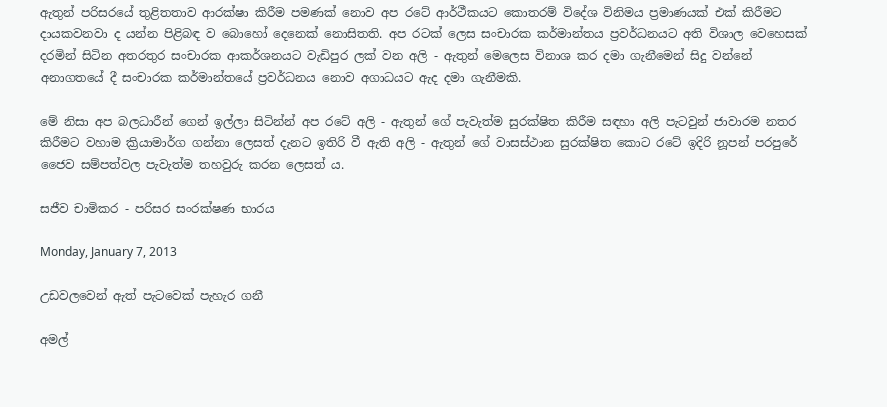ඇතුන් පරිසරයේ තුළිතතාව ආරක්ෂා කිරීම පමණක් නොව අප රටේ ආර්ථීකයට කොතරම් විදේශ විනිමය ප්‍රමාණයක් එක් කිරීමට දායකවනවා ද යන්න පිළිබඳ ව බොහෝ දෙනෙක් නොසිතති. අප රටක් ලෙස සංචාරක කර්මාන්තය ප්‍රවර්ධනයට අති විශාල වෙහෙසක් දරමින් සිටින අතරතුර සංචාරක ආකර්ශනයට වැඩිපුර ලක් වන අලි - ඇතුන් මෙලෙස විනාශ කර දමා ගැනීමෙන් සිදු වන්නේ අනාගතයේ දී සංචාරක කර්මාන්තයේ ප්‍රවර්ධනය නොව අගාධයට ඇද දමා ගැනීමකි.

මේ නිසා අප බලධාරීන් ගෙන් ඉල්ලා සිටින්න් අප රටේ අලි - ඇතුන් ගේ පැවැත්ම සුරක්ෂිත කිරීම සඳහා අලි පැටවුන් ජාවාරම නතර කිරීමට වහාම ක්‍රියාමාර්ග ගන්නා ලෙසත් දැනට ඉතිරි වී ඇති අලි - ඇතුන් ගේ වාසස්ථාන සුරක්ෂිත කොට රටේ ඉදිරි නූපන් පරපුරේ ජෛව සම්පත්වල පැවැත්ම තහවුරු කරන ලෙසත් ය.

සජීව චාමිකර - පරිසර සංරක්ෂණ භාරය

Monday, January 7, 2013

උඩවලවෙන් ඇත් පැටවෙක්‌ පැහැර ගනී

අමල්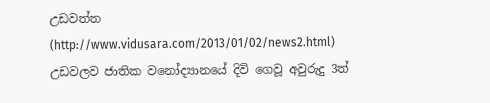උඩවත්ත (http://www.vidusara.com/2013/01/02/news2.html) උඩවලව ජාතික වනෝද්‍යානයේ දිවි ගෙවූ අවුරුදු 3ත්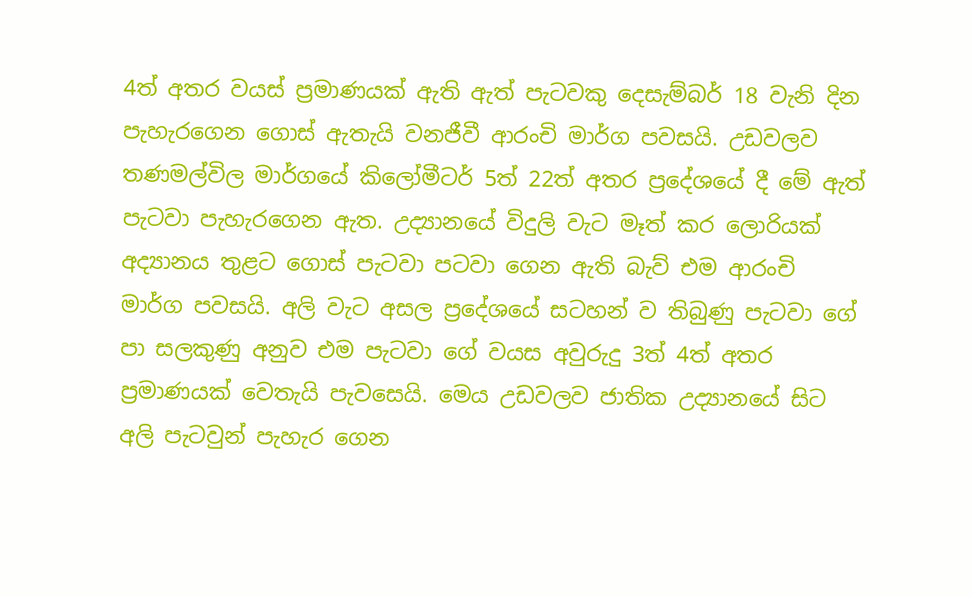4ත් අතර වයස්‌ ප්‍රමාණයක්‌ ඇති ඇත් පැටවකු දෙසැම්බර් 18 වැනි දින පැහැරගෙන ගොස්‌ ඇතැයි වනජීවී ආරංචි මාර්ග පවසයි. උඩවලව තණමල්විල මාර්ගයේ කිලෝමීටර් 5ත් 22ත් අතර ප්‍රදේශයේ දී මේ ඇත් පැටවා පැහැරගෙන ඇත. උද්‍යානයේ විදුලි වැට මෑත් කර ලොරියක්‌ අද්‍යානය තුළට ගොස්‌ පැටවා පටවා ගෙන ඇති බැව් එම ආරංචි මාර්ග පවසයි. අලි වැට අසල ප්‍රදේශයේ සටහන් ව තිබුණු පැටවා ගේ පා සලකුණු අනුව එම පැටවා ගේ වයස අවුරුදු 3ත් 4ත් අතර ප්‍රමාණයක්‌ වෙතැයි පැවසෙයි. මෙය උඩවලව ජාතික උද්‍යානයේ සිට අලි පැටවුන් පැහැර ගෙන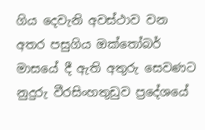ගිය දෙවැනි අවස්‌ථාව වන අතර පසුගිය ඔක්‌තෝබර් මාසයේ දී ඇති අතුරු සෙවණට නුදුරු වීරසිංහතුඩුව ප්‍රදේශයේ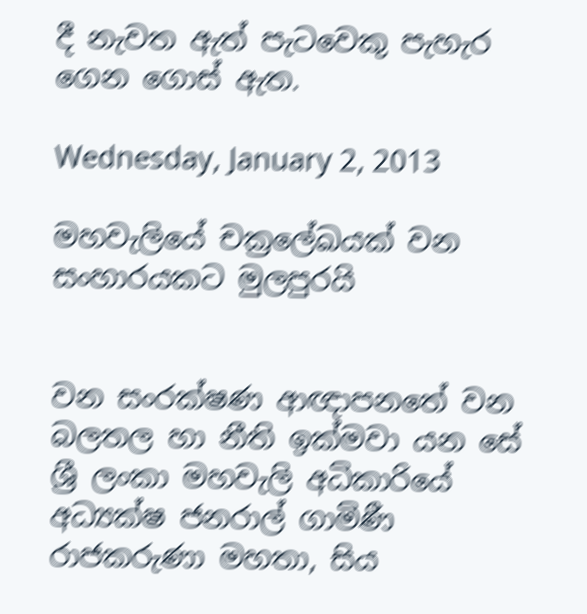දී නැවත ඇත් පැටවෙකු පැහැර ගෙන ගොස්‌ ඇත.

Wednesday, January 2, 2013

මහවැලියේ චක්‍ර‍ලේඛයක් වන සංහාරයකට මුලපුරයි


වන සංරක්ෂණ ආඥාපනතේ වන බලතල හා නීති ඉක්මවා යන සේ ශ්‍රී ලංකා මහවැලි අධිකාරියේ අධ්‍යක්ෂ ජනරාල් ගාමිණී රාජකරුණා මහතා, සිය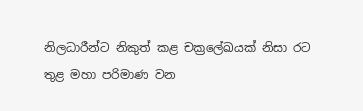නිලධාරීන්ට නිකුත් කළ චක්‍ර‍ලේඛයක් නිසා රට තුළ මහා පරිමාණ වන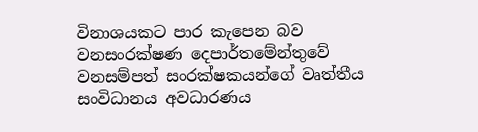විනාශයකට පාර කැපෙන බව වනසංරක්ෂණ දෙපාර්තමේන්තුවේ වනසම්පත් සංරක්ෂකයන්ගේ වෘත්තීය සංවිධානය අවධාරණය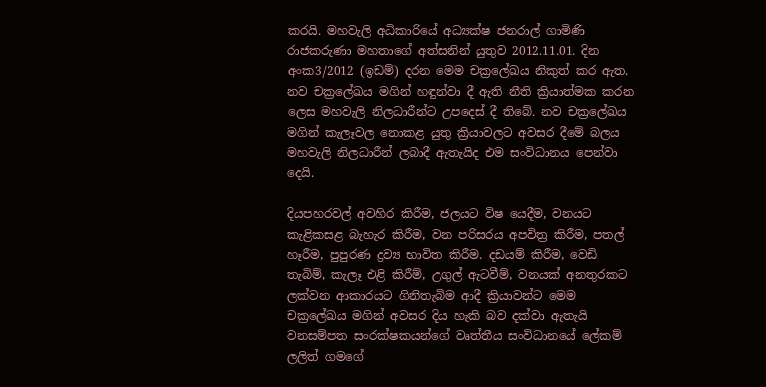කරයි. මහවැලි අධිකාරියේ අධ්‍යක්ෂ ජනරාල් ගාමිණි රාජකරුණා මහතාගේ අත්සනින් යුතුව 2012.11.01. දින අංක3/2012 (ඉඩම්) දරන මෙම චක්‍ර‍ලේඛය නිකුත් කර ඇත. නව චක්‍ර‍ලේඛය මගින් හඳුන්වා දී ඇති නීති ක්‍රියාත්මක කරන ලෙස මහවැලි නිලධාරීන්ට උපදෙස් දී තිබේ. නව චක්‍ර‍ලේඛය මගින් කැලෑවල නොකළ යුතු ක්‍රියාවලට අවසර දීමේ බලය මහවැලි නිලධාරීන් ලබාදී ඇතැයිද එම සංවිධානය පෙන්වා දෙයි.

දියපහරවල් අවහිර කිරීම, ජලයට විෂ යෙදීම, වනයට කැළිකසළ බැහැර කිරීම, වන පරිසරය අපවිත්‍ර කිරීම, පතල් හෑරීම, පුපුරණ ද්‍රව්‍ය භාවිත කිරීම. දඩයම් කිරීම, වෙඩි තැබිම්, කැලෑ එළි කිරීම්, උගුල් ඇටවීම්, වනයක් අනතුරකට ලක්වන ආකාරයට ගිනිතැබිම ආදී ක්‍රියාවන්ට මෙම චක්‍ර‍ලේඛය මගින් අවසර දිය හැකි බව දක්වා ඇතැයි වනසම්පත සංරක්ෂකයන්ගේ වෘත්තීය සංවිධානයේ ‍ලේකම් ලලිත් ගමගේ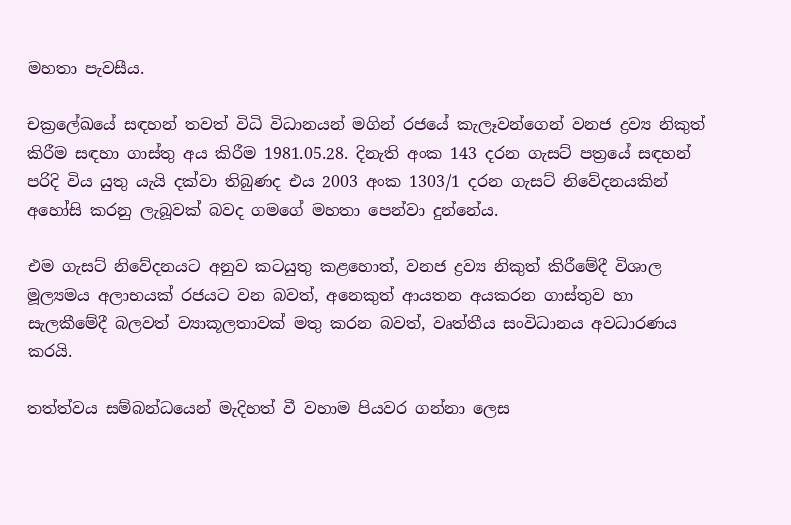මහතා පැවසීය.

චක්‍ර‍ලේඛයේ සඳහන් තවත් විධි විධානයන් මගින් රජයේ කැලෑවන්ගෙන් වනජ ද්‍රව්‍ය නිකුත් කිරීම සඳහා ගාස්තු අය කිරීම 1981.05.28. දිනැති අංක 143 දරන ගැසට් පත්‍රයේ සඳහන් පරිදි විය යුතු යැයි දක්වා තිබුණද එය 2003 අංක 1303/1 දරන ගැසට් නිවේදනයකින් අහෝසි කරනු ලැබූවක් බවද ගමගේ මහතා පෙන්වා දුන්නේය.

එම ගැසට් නිවේදනයට අනුව කටයුතු කළහොත්, වනජ ද්‍රව්‍ය නිකුත් කිරීමේදී විශාල මූල්‍යමය අලාභයක් රජයට වන බවත්, අනෙකුත් ආයතන අයකරන ගාස්තුව හා සැලකීමේදී බලවත් ව්‍යාකූලතාවක් මතු කරන බවත්, වෘත්තීය සංවිධානය අවධාරණය කරයි.

තත්ත්වය සම්බන්ධයෙන් මැදිහත් වී වහාම පියවර ගන්නා ලෙස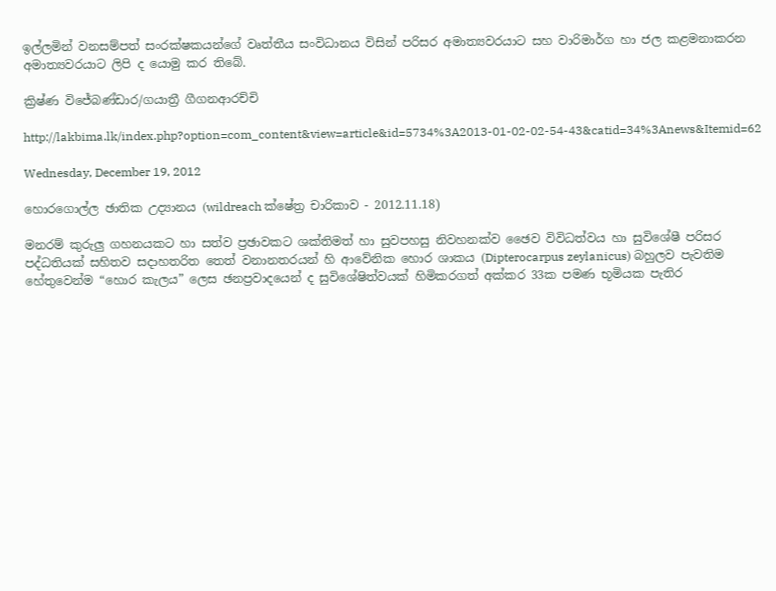ඉල්ලමින් වනසම්පත් සංරක්ෂකයන්ගේ වෘත්තීය සංවිධානය විසින් පරිසර අමාත්‍යවරයාට සහ වාරිමාර්ග හා ජල කළමනාකරන අමාත්‍යවරයාට ලිපි ද යොමු කර තිබේ.

ක්‍රිෂ්ණ විජේබණ්ඩාර/ගයාත්‍රී ගීගනආරච්චි

http://lakbima.lk/index.php?option=com_content&view=article&id=5734%3A2013-01-02-02-54-43&catid=34%3Anews&Itemid=62

Wednesday, December 19, 2012

හොරගොල්ල ඡාතික උද්‍යානය (wildreach ක්ෂේත්‍ර චාරිකාව - 2012.11.18)

මනරම් කුරුලු ගහනයකට හා සත්ව ප්‍රඡාවකට ශක්තිමත් හා සුවපහසු නිවහනක්ව ඡෛව විවිධත්වය හා සුවිශේෂී පරිසර පද්ධතියක් සහිතව සදාහතරිත තෙත් වනානතරයන් හි ආවේනික හොර ශාකය (Dipterocarpus zeylanicus) බහුලව පැවතිම හේතුවෙන්ම “හොර කැලය” ලෙස ඡනප්‍රවාදයෙන් ද සුවිශේෂිත්වයක් හිමිකරගත් අක්කර 33ක පමණ භූමියක පැතිර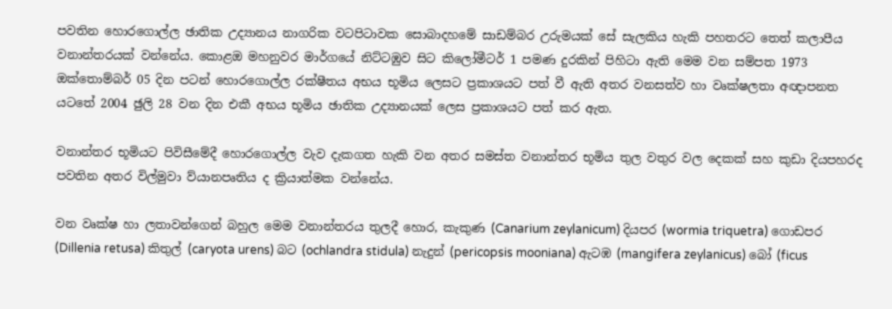පවතින හොරගොල්ල ඡාතික උද්‍යානය නාගරික වටපිටාවක සොබාදහමේ සාඩම්බර උරුමයක් සේ සැලකිය හැකි පහතරට තෙත් කලාපීය වනාන්තරයක් වන්නේය. කොළඔ මහනුවර මාර්ගයේ නිට්ටඹුව සිට කිලෝමීටර් 1 පමණ දුරකින් පිහිටා ඇති මෙම වන සම්පත 1973 ඔක්තොම්බර් 05 දින පටන් හොරගොල්ල රක්ෂීතය අභය භූමිය ලෙසට ප්‍රකාශයට පත් වී ඇති අතර වනසත්ව හා වෘක්ෂලතා අඥාපනත යටතේ 2004 ඡුලි 28 වන දින එකී අභය භූමිය ඡාතික උද්‍යානයක් ලෙස ප්‍රකාශයට පත් කර ඇත.

වනාන්තර භූමියට පිවිසීමේදී හොරගොල්ල වැව දැකගත හැකි වන අතර සමස්ත වනාන්තර භූමිය තුල වතුර වල දෙකක් සහ කුඩා දියපහරද පවතින අතර විල්මුවා ව්යානපෘතිය ද ක්‍රියාත්මක වන්නේය.

වන වෘක්ෂ හා ලතාවන්ගෙන් බහුල මෙම වනාන්තරය තුලදී හොර, කැකුණ (Canarium zeylanicum) දියපර (wormia triquetra) ගොඩපර (Dillenia retusa) කිතුල් (caryota urens) බට (ochlandra stidula) නැදුන් (pericopsis mooniana) ඇටඹ (mangifera zeylanicus) බෝ (ficus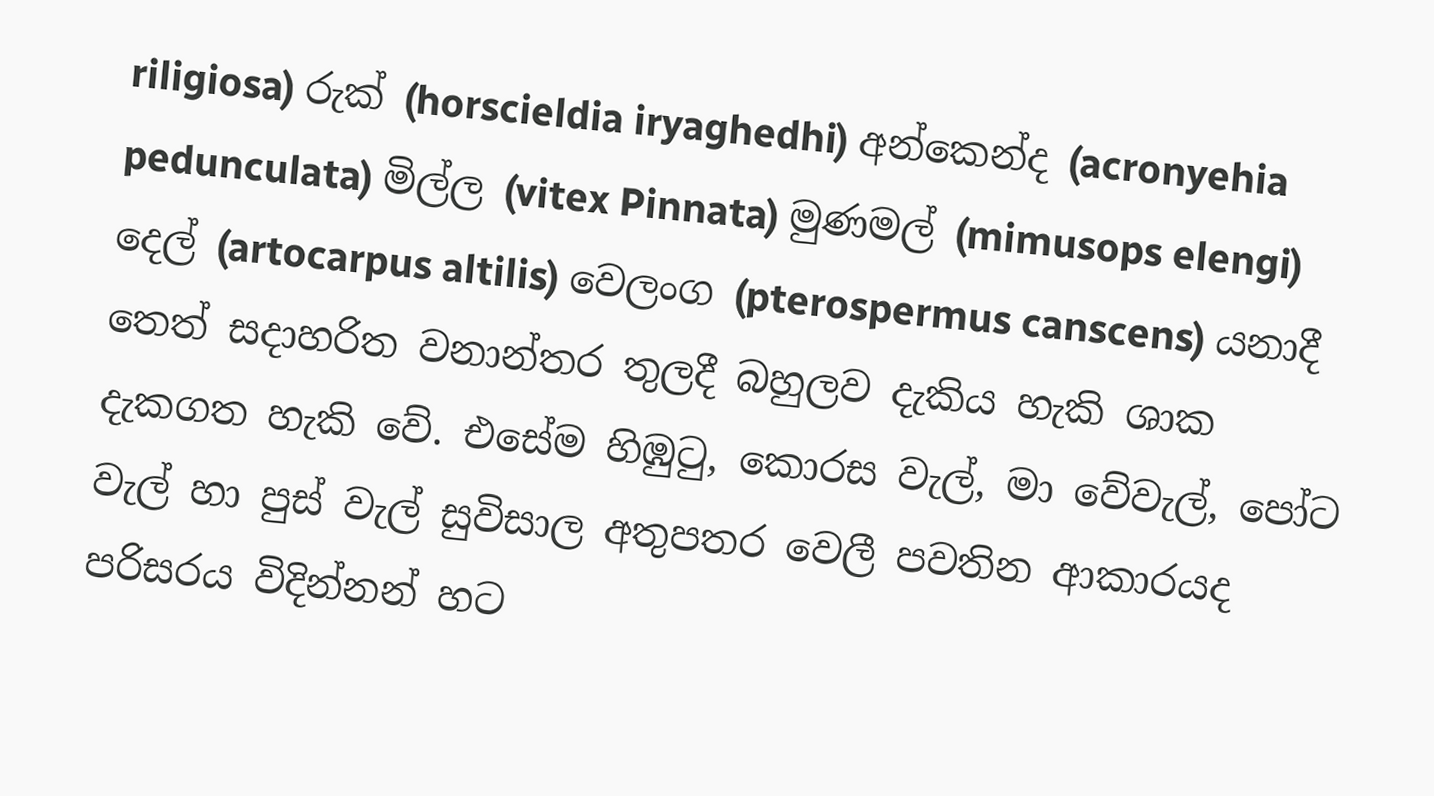riligiosa) රුක් (horscieldia iryaghedhi) අන්කෙන්ද (acronyehia pedunculata) මිල්ල (vitex Pinnata) මුණමල් (mimusops elengi) දෙල් (artocarpus altilis) වෙලංග (pterospermus canscens) යනාදී තෙත් සදාහරිත වනාන්තර තුලදී බහුලව දැකිය හැකි ශාක දැකගත හැකි වේ. එසේම හිඹුටු, කොරස වැල්, මා වේවැල්, පෝට වැල් හා පුස් වැල් සුවිසාල අතුපතර වෙලී පවතින ආකාරයද පරිසරය විදින්නන් හට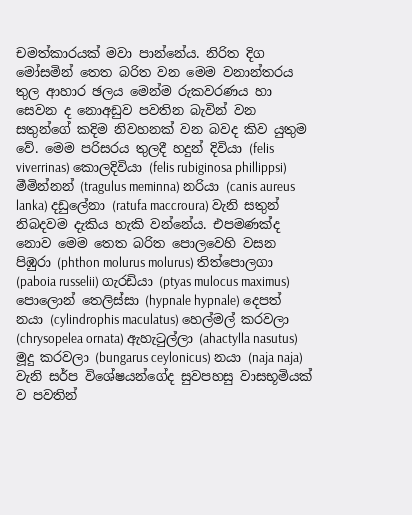චමත්කාරයක් මවා පාන්නේය. නිරිත දිග මෝසමින් තෙත බරිත වන මෙම වනාන්තරය තුල ආහාර ඡලය මෙන්ම රුකවරණය හා සෙවන ද නොඅඩුව පවතින බැවින් වන සතුන්ගේ කදිම නිවහනක් වන බවද කිව යුතුම වේ. මෙම පරිසරය තුලදී හදුන් දිවියා (felis viverrinas) කොලදිවියා (felis rubiginosa phillippsi) මීමින්නන් (tragulus meminna) නරියා (canis aureus lanka) දඩුලේනා (ratufa maccroura) වැනි සතුන් නිබදවම දැකිය හැකි වන්නේය. එපමණක්ද නොව මෙම තෙත බරිත පොලවෙහි වසන පිඹුරා (phthon molurus molurus) තිත්පොලගා (paboia russelii) ගැරඩියා (ptyas mulocus maximus) පොලොන් තෙලිස්සා (hypnale hypnale) දෙපත් නයා (cylindrophis maculatus) හෙල්මල් කරවලා (chrysopelea ornata) ඇහැටුල්ලා (ahactylla nasutus) මූදු කරවලා (bungarus ceylonicus) නයා (naja naja) වැනි සර්ප විශේෂයන්ගේද සුවපහසු වාසභූමියක් ව පවතින්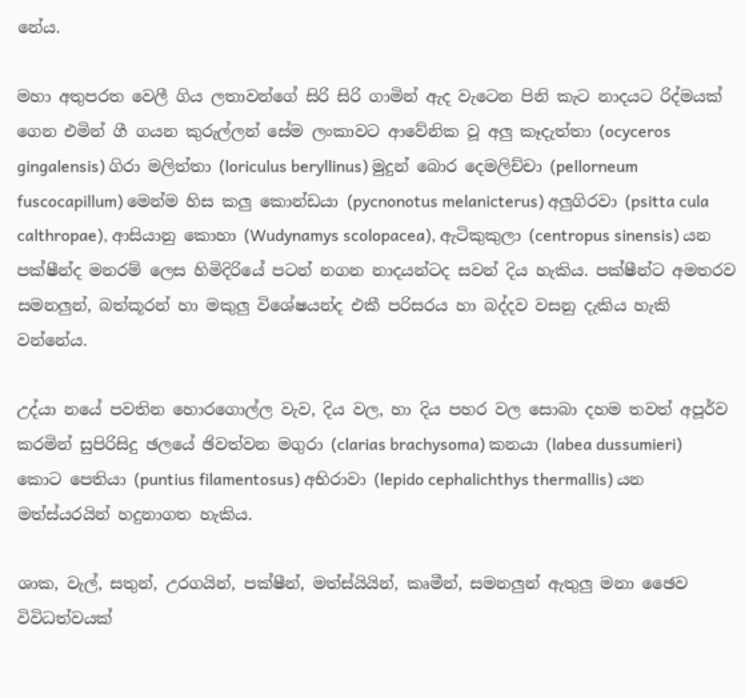නේය.

මහා අතුපරත වෙලී ගිය ලතාවන්ගේ සිරි සිරි ගාමින් ඇද වැටෙන පිනි කැට නාදයට රිද්මයක් ගෙන එමින් ගී ගයන කුරුල්ලන් සේම ලංකාවට ආවේනික වූ අලු කෑදැත්තා (ocyceros gingalensis) ගිරා මලිත්තා (loriculus beryllinus) මුදුන් බොර දෙමලිච්චා (pellorneum fuscocapillum) මෙන්ම හිස කලු කොන්ඩයා (pycnonotus melanicterus) අලුගිරවා (psitta cula calthropae), ආසියානු කොහා (Wudynamys scolopacea), ඇටිකුකුලා (centropus sinensis) යන පක්ෂීන්ද මනරම් ලෙස හිමිදිරියේ පටන් නගන නාදයන්ටද සවන් දිය හැකිය. පක්ෂීන්ට අමතරව සමනලුන්, බත්කූරන් හා මකුලු විශේෂයන්ද එකී පරිසරය හා බද්දව වසනු දැකිය හැකි වන්නේය.

උද්යා නයේ පවතින හොරගොල්ල වැව, දිය වල, හා දිය පහර වල සොබා දහම තවත් අපූර්ව කරමින් සුපිරිසිදු ඡලයේ ඡිවත්වන මගුරා (clarias brachysoma) කනයා (labea dussumieri) කොට පෙතියා (puntius filamentosus) අභිරාවා (lepido cephalichthys thermallis) යන මත්ස්යරයින් හදුනාගත හැකිය.

ශාක, වැල්, සතුන්, උරගයින්, පක්ෂීන්, මත්ස්යියින්, කෘමීන්, සමනලුන් ඇතුලු මනා ඡෛව විවිධත්වයක්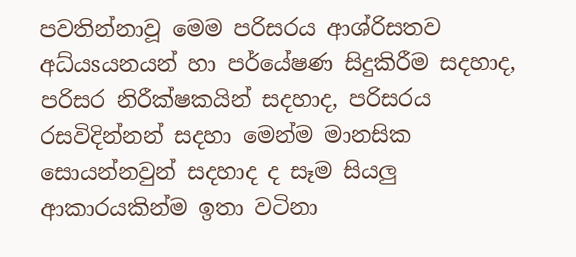පවතින්නාවූ මෙම පරිසරය ආශ්රිසතව අධ්යsයනයන් හා පර්යේෂණ සිදුකිරීම සදහාද, පරිසර නිරීක්ෂකයින් සදහාද, පරිසරය රසවිදින්නන් සදහා මෙන්ම මානසික සොයන්නවුන් සදහාද ද සෑම සියලු ආකාරයකින්ම ඉතා වටිනා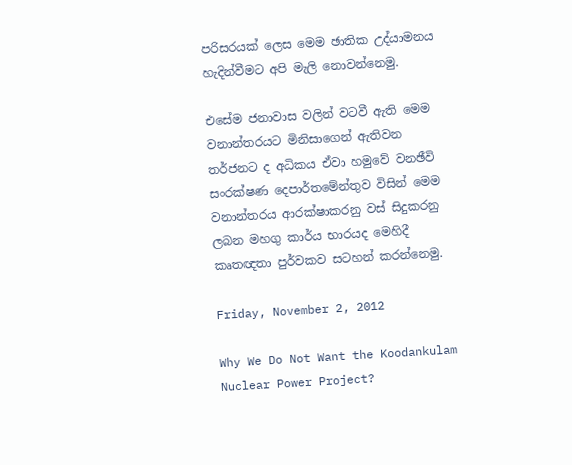පරිසරයක් ලෙස මෙම ඡාතික උද්යාමනය හැදින්වීමට අපි මැලි නොවන්නෙමු.

එසේම ජනාවාස වලින් වටවී ඇති මෙම වනාන්තරයට මිනිසාගෙන් ඇතිවන තර්ජනට ද අධිකය ඒවා හමුවේ වනඡීවි සංරක්ෂණ දෙපාර්තමේන්තුව විසින් මෙම වනාන්තරය ආරක්ෂාකරනු වස් සිදුකරනු ලබන මහගු කාර්ය භාරයද මෙහිදී කෘතඥතා පුර්වකව සටහන් කරන්නෙමු.

Friday, November 2, 2012

Why We Do Not Want the Koodankulam Nuclear Power Project?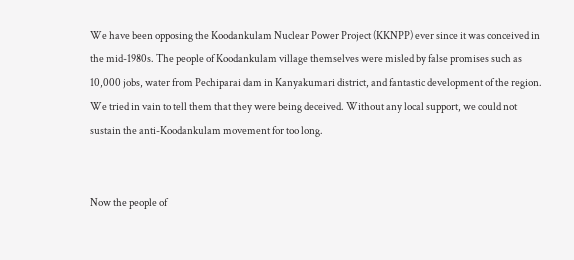We have been opposing the Koodankulam Nuclear Power Project (KKNPP) ever since it was conceived in the mid-1980s. The people of Koodankulam village themselves were misled by false promises such as 10,000 jobs, water from Pechiparai dam in Kanyakumari district, and fantastic development of the region. We tried in vain to tell them that they were being deceived. Without any local support, we could not sustain the anti-Koodankulam movement for too long.


Now the people of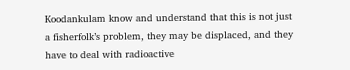Koodankulam know and understand that this is not just a fisherfolk’s problem, they may be displaced, and they have to deal with radioactive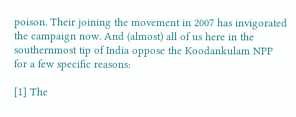poison. Their joining the movement in 2007 has invigorated the campaign now. And (almost) all of us here in the southernmost tip of India oppose the Koodankulam NPP for a few specific reasons:

[1] The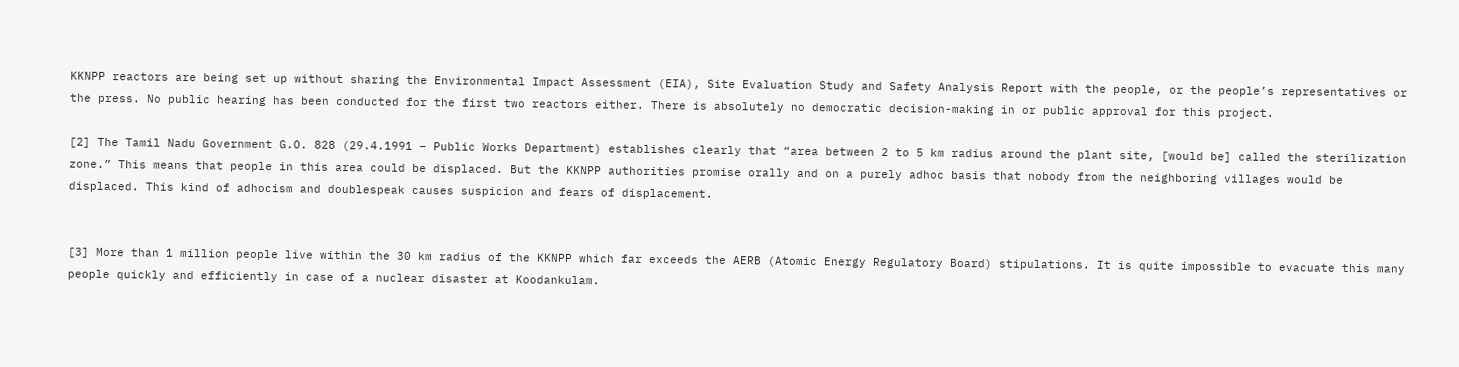KKNPP reactors are being set up without sharing the Environmental Impact Assessment (EIA), Site Evaluation Study and Safety Analysis Report with the people, or the people’s representatives or the press. No public hearing has been conducted for the first two reactors either. There is absolutely no democratic decision-making in or public approval for this project.

[2] The Tamil Nadu Government G.O. 828 (29.4.1991 – Public Works Department) establishes clearly that “area between 2 to 5 km radius around the plant site, [would be] called the sterilization zone.” This means that people in this area could be displaced. But the KKNPP authorities promise orally and on a purely adhoc basis that nobody from the neighboring villages would be displaced. This kind of adhocism and doublespeak causes suspicion and fears of displacement.


[3] More than 1 million people live within the 30 km radius of the KKNPP which far exceeds the AERB (Atomic Energy Regulatory Board) stipulations. It is quite impossible to evacuate this many people quickly and efficiently in case of a nuclear disaster at Koodankulam.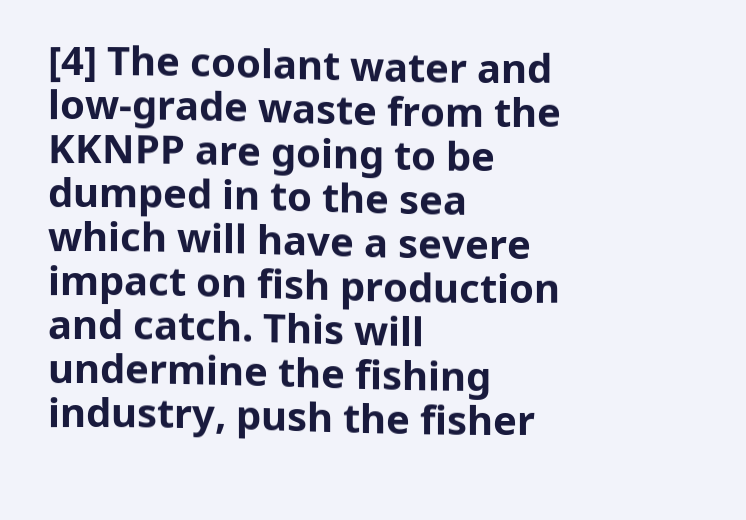[4] The coolant water and low-grade waste from the KKNPP are going to be dumped in to the sea which will have a severe impact on fish production and catch. This will undermine the fishing industry, push the fisher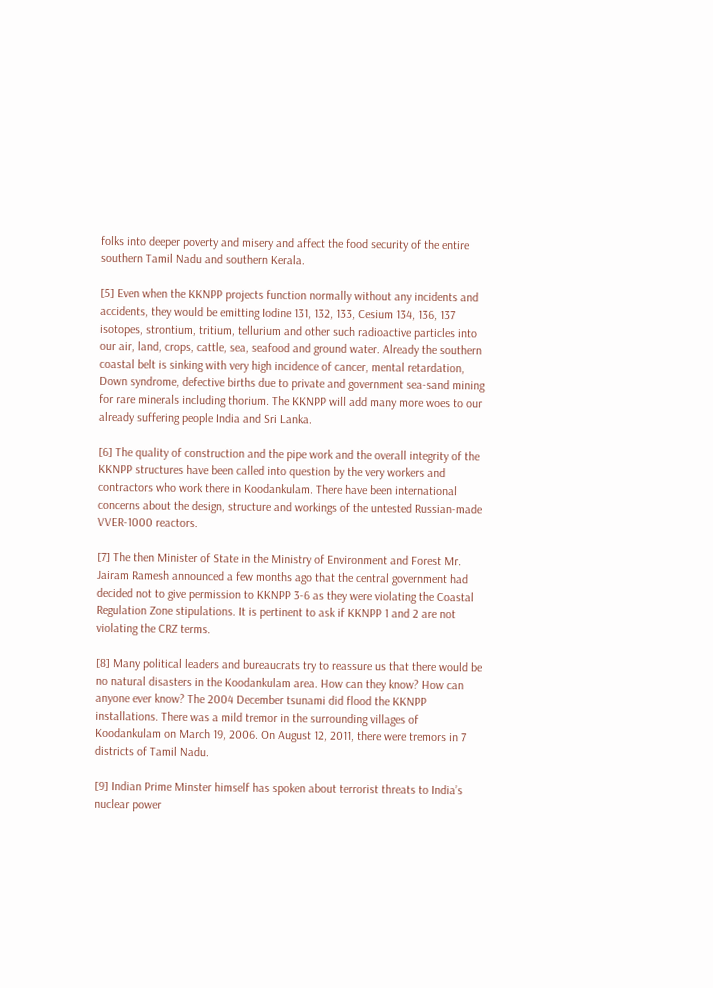folks into deeper poverty and misery and affect the food security of the entire southern Tamil Nadu and southern Kerala.

[5] Even when the KKNPP projects function normally without any incidents and accidents, they would be emitting Iodine 131, 132, 133, Cesium 134, 136, 137 isotopes, strontium, tritium, tellurium and other such radioactive particles into our air, land, crops, cattle, sea, seafood and ground water. Already the southern coastal belt is sinking with very high incidence of cancer, mental retardation, Down syndrome, defective births due to private and government sea-sand mining for rare minerals including thorium. The KKNPP will add many more woes to our already suffering people India and Sri Lanka.

[6] The quality of construction and the pipe work and the overall integrity of the KKNPP structures have been called into question by the very workers and contractors who work there in Koodankulam. There have been international concerns about the design, structure and workings of the untested Russian-made VVER-1000 reactors.

[7] The then Minister of State in the Ministry of Environment and Forest Mr. Jairam Ramesh announced a few months ago that the central government had decided not to give permission to KKNPP 3-6 as they were violating the Coastal Regulation Zone stipulations. It is pertinent to ask if KKNPP 1 and 2 are not violating the CRZ terms.

[8] Many political leaders and bureaucrats try to reassure us that there would be no natural disasters in the Koodankulam area. How can they know? How can anyone ever know? The 2004 December tsunami did flood the KKNPP installations. There was a mild tremor in the surrounding villages of Koodankulam on March 19, 2006. On August 12, 2011, there were tremors in 7 districts of Tamil Nadu.

[9] Indian Prime Minster himself has spoken about terrorist threats to India’s nuclear power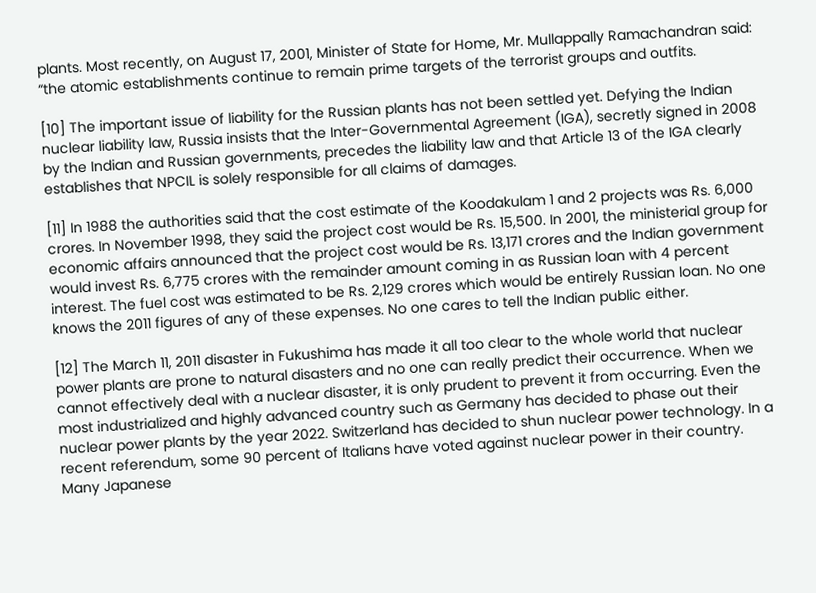plants. Most recently, on August 17, 2001, Minister of State for Home, Mr. Mullappally Ramachandran said: “the atomic establishments continue to remain prime targets of the terrorist groups and outfits.

[10] The important issue of liability for the Russian plants has not been settled yet. Defying the Indian nuclear liability law, Russia insists that the Inter-Governmental Agreement (IGA), secretly signed in 2008 by the Indian and Russian governments, precedes the liability law and that Article 13 of the IGA clearly establishes that NPCIL is solely responsible for all claims of damages.

[11] In 1988 the authorities said that the cost estimate of the Koodakulam 1 and 2 projects was Rs. 6,000 crores. In November 1998, they said the project cost would be Rs. 15,500. In 2001, the ministerial group for economic affairs announced that the project cost would be Rs. 13,171 crores and the Indian government would invest Rs. 6,775 crores with the remainder amount coming in as Russian loan with 4 percent interest. The fuel cost was estimated to be Rs. 2,129 crores which would be entirely Russian loan. No one knows the 2011 figures of any of these expenses. No one cares to tell the Indian public either.

[12] The March 11, 2011 disaster in Fukushima has made it all too clear to the whole world that nuclear power plants are prone to natural disasters and no one can really predict their occurrence. When we cannot effectively deal with a nuclear disaster, it is only prudent to prevent it from occurring. Even the most industrialized and highly advanced country such as Germany has decided to phase out their nuclear power plants by the year 2022. Switzerland has decided to shun nuclear power technology. In a recent referendum, some 90 percent of Italians have voted against nuclear power in their country. Many Japanese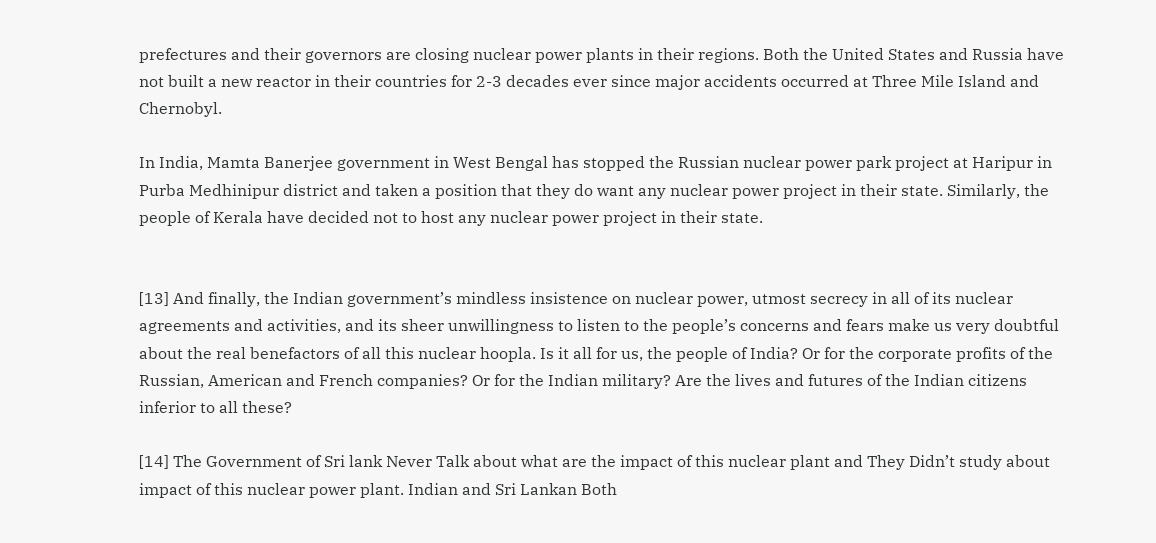prefectures and their governors are closing nuclear power plants in their regions. Both the United States and Russia have not built a new reactor in their countries for 2-3 decades ever since major accidents occurred at Three Mile Island and Chernobyl.

In India, Mamta Banerjee government in West Bengal has stopped the Russian nuclear power park project at Haripur in Purba Medhinipur district and taken a position that they do want any nuclear power project in their state. Similarly, the people of Kerala have decided not to host any nuclear power project in their state.


[13] And finally, the Indian government’s mindless insistence on nuclear power, utmost secrecy in all of its nuclear agreements and activities, and its sheer unwillingness to listen to the people’s concerns and fears make us very doubtful about the real benefactors of all this nuclear hoopla. Is it all for us, the people of India? Or for the corporate profits of the Russian, American and French companies? Or for the Indian military? Are the lives and futures of the Indian citizens inferior to all these?

[14] The Government of Sri lank Never Talk about what are the impact of this nuclear plant and They Didn’t study about impact of this nuclear power plant. Indian and Sri Lankan Both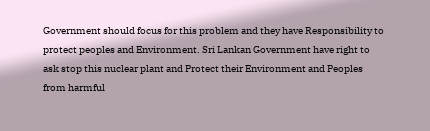Government should focus for this problem and they have Responsibility to protect peoples and Environment. Sri Lankan Government have right to ask stop this nuclear plant and Protect their Environment and Peoples from harmful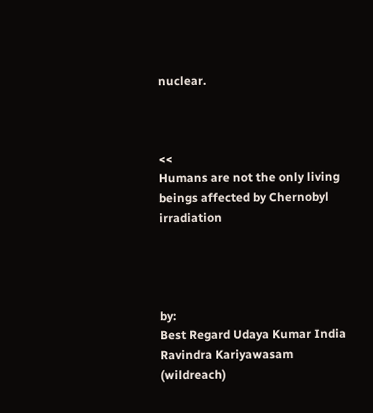nuclear.



<<
Humans are not the only living beings affected by Chernobyl irradiation




by:
Best Regard Udaya Kumar India
Ravindra Kariyawasam (wildreach)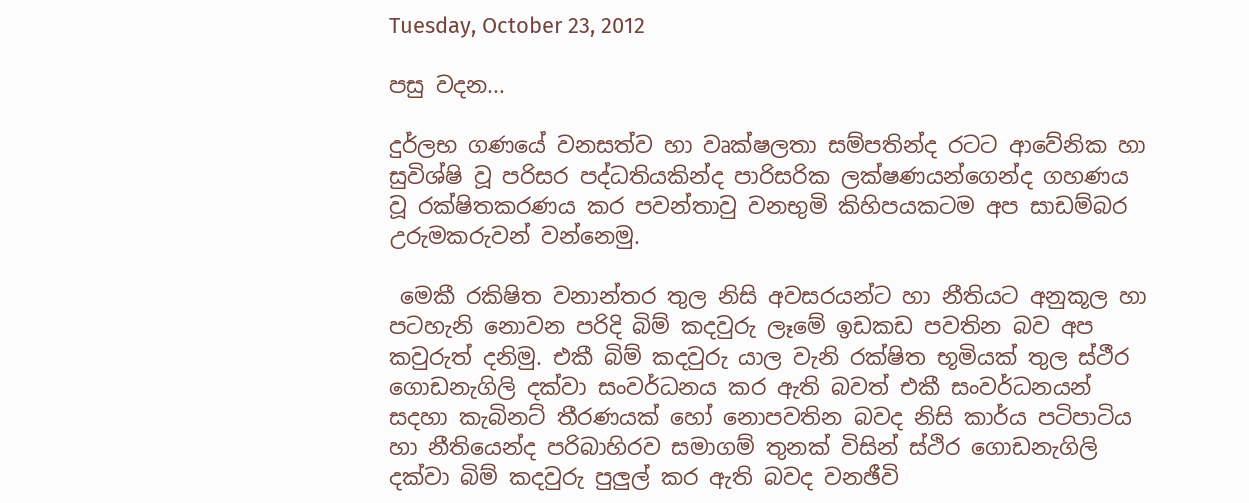Tuesday, October 23, 2012

පසු වදන...

දුර්ලභ ගණයේ වනසත්ව හා වෘක්ෂලතා සම්පතින්ද රටට ආවේනික හා සුවිශ්ෂි වූ පරිසර පද්ධතියකින්ද පාරිසරික ලක්ෂණයන්ගෙන්ද ගහණය වූ රක්ෂිතකරණය කර පවන්තාවු වනභුමි කිහිපයකටම අප සාඩම්බර උරුමකරුවන් වන්නෙමු.

 මෙකී රකිෂිත වනාන්තර තුල නිසි අවසරයන්ට හා නීතියට අනුකූල හා පටහැනි නොවන පරිදි බිම් කදවුරු ලෑමේ ඉඩකඩ පවතින බව අප කවුරුත් දනිමු. එකී බිම් කදවුරු යාල වැනි රක්ෂිත භූමියක් තුල ස්ථීර ගොඩනැගිලි දක්වා සංවර්ධනය කර ඇති බවත් එකී සංවර්ධනයන් සදහා කැබිනට් තීරණයක් හෝ නොපවතින බවද නිසි කාර්ය පටිපාටිය හා නීතියෙන්ද පරිබාහිරව සමාගම් තුනක් විසින් ස්ථිර ගොඩනැගිලි දක්වා බිම් කදවුරු පුලුල් කර ඇති බවද වනඡීවි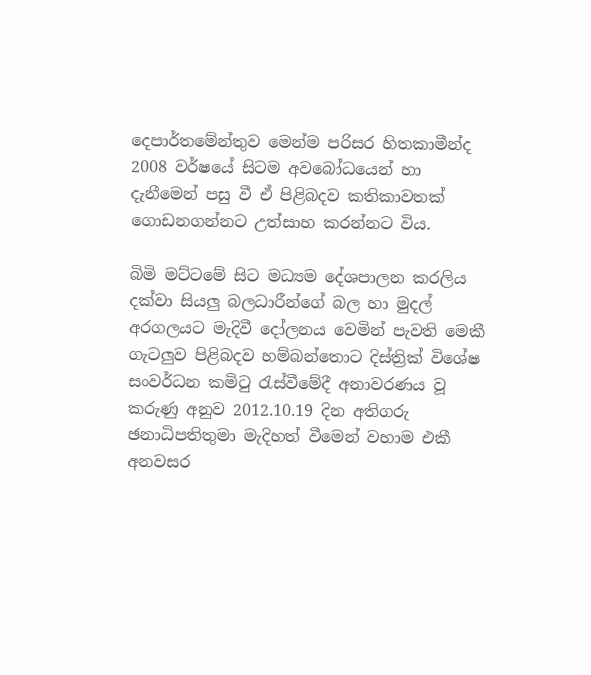දෙපාර්තමේන්තුව මෙන්ම පරිසර හිතකාමීන්ද 2008 වර්ෂයේ සිටම අවබෝධයෙන් හා දැනීමෙන් පසු වී ඒ පිළිබදව කතිකාවතක් ගොඩනගන්නට උත්සාහ කරන්නට විය.

බිමි මට්ටමේ සිට මධ්‍යම දේශපාලන කරලිය දක්වා සියලු බලධාරීන්ගේ බල හා මුදල් අරගලයට මැදිවී දෝලනය වෙමින් පැවති මෙකී ගැටලුව පිළිබදව හම්බන්තොට දිස්ත්‍රික් විශේෂ සංවර්ධන කමිටු රැස්වීමේදී අනාවරණය වූ කරුණු අනුව 2012.10.19 දින අතිගරු ඡනාධිපතිතුමා මැදිහත් වීමෙන් වහාම එකී අනවසර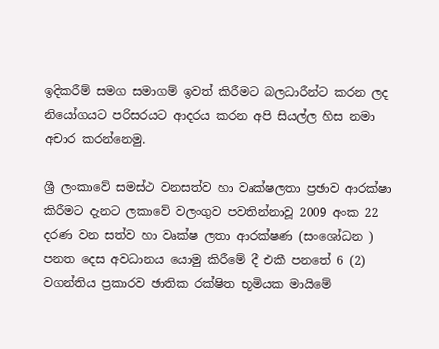ඉදිකරීම් සමග සමාගම් ඉවත් කිරීමට බලධාරීන්ට කරන ලද නියෝගයට පරිසරයට ආදරය කරන අපි සියල්ල හිස නමා අචාර කරන්නෙමු.

ශ්‍රී ලංකාවේ සමස්ථ වනසත්ව හා වෘක්ෂලතා ප්‍රඡාව ආරක්ෂා කිරීමට දැනට ලකාවේ වලංගුව පවතින්නාවූ 2009 අංක 22 දරණ වන සත්ව හා වෘක්ෂ ලතා ආරක්ෂණ (සංශෝධන ) පනත දෙස අවධානය යොමු කිරීමේ දී එකී පනතේ 6 (2) වගන්තිය ප්‍රකාරව ඡාතික රක්ෂිත භූමියක මායිමේ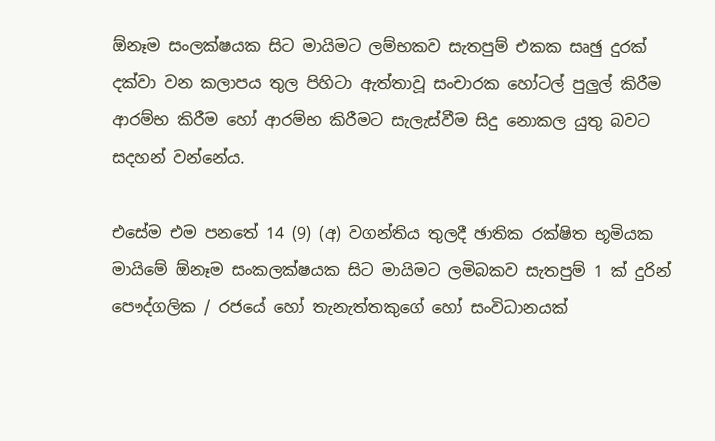ඕනෑම සංලක්ෂයක සිට මායිමට ලම්භකව සැතපුම් එකක සෘඡු දුරක් දක්වා වන කලාපය තුල පිහිටා ඇත්තාවූ සංචාරක හෝටල් පුලුල් කිරීම ආරම්භ කිරීම හෝ ආරම්භ කිරීමට සැලැස්වීම සිදු නොකල යුතු බවට සදහන් වන්නේය.

එසේම එම පනතේ 14 (9) (අ) වගන්තිය තුලදී ඡාතික රක්ෂිත භූමියක මායිමේ ඕනෑම සංකලක්ෂයක සිට මායිමට ලමිබකව සැතපුම් 1 ක් දුරින් පෞද්ගලික / රජයේ හෝ තැනැත්තකුගේ හෝ සංවිධානයක්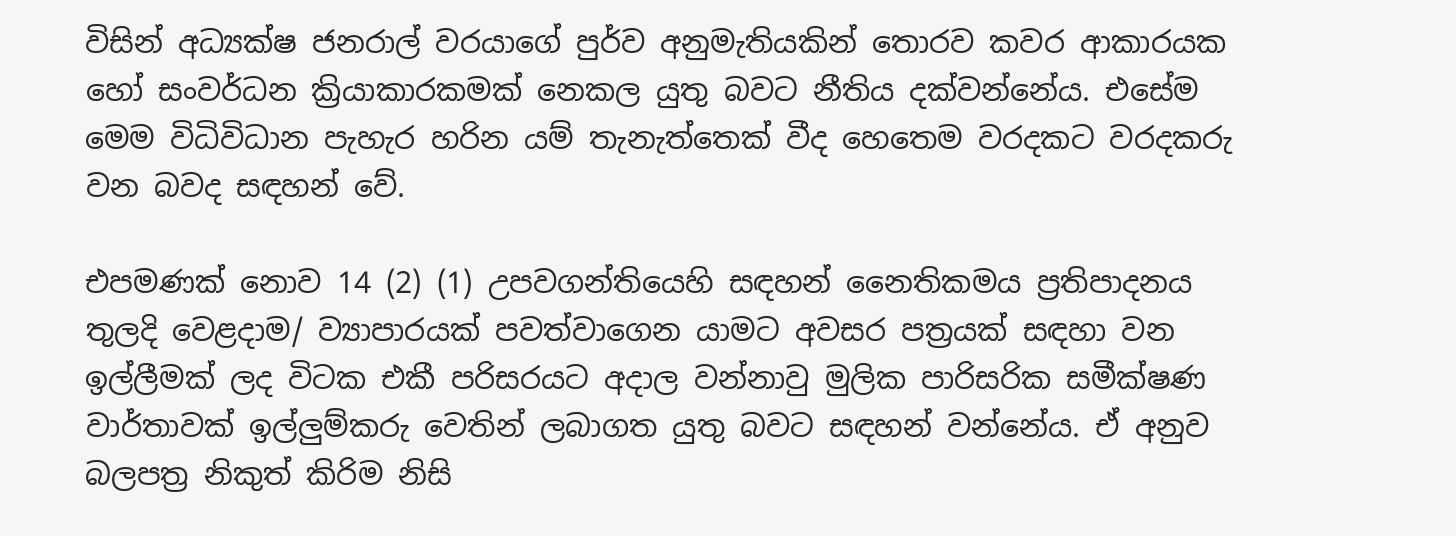විසින් අධ්‍යක්ෂ ජනරාල් වරයාගේ පුර්ව අනුමැතියකින් තොරව කවර ආකාරයක හෝ සංවර්ධන ක්‍රියාකාරකමක් නෙකල යුතු බවට නීතිය දක්වන්නේය. එසේම මෙම විධිවිධාන පැහැර හරින යම් තැනැත්තෙක් වීද හෙතෙම වරදකට වරදකරු වන බවද සඳහන් වේ.

එපමණක් නොව 14 (2) (1) උපවගන්තියෙහි සඳහන් නෛතිකමය ප්‍රතිපාදනය තුලදි වෙළදාම/ ව්‍යාපාරයක් පවත්වාගෙන යාමට අවසර පත්‍රයක් සඳහා වන ඉල්ලීමක් ලද විටක එකී පරිසරයට අදාල වන්නාවු මුලික පාරිසරික සමීක්ෂණ වාර්තාවක් ඉල්ලුම්කරු වෙතින් ලබාගත යුතු බවට සඳහන් වන්නේය. ඒ අනුව බලපත්‍ර නිකුත් කිරිම නිසි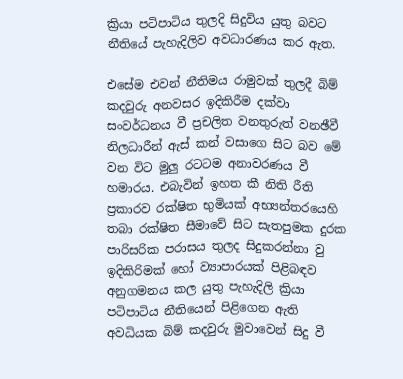ක්‍රියා පටිපාටිය තුලදි සිදුවිය යුතු බවට නීතියේ පැහැදිලිව අවධාරණය කර ඇත.

එසේම එවන් නීතිමය රාමුවක් තුලදී බිම් කදවුරු අනවසර ඉදිකිරීම දක්වා සංවර්ධනය වී ප්‍රචලිත වනතුරුත් වනඡීවී නිලධාරීන් ඇස් කන් වසාගෙ සිට බව මේ වන විට මුලු රටටම අනාවරණය වී හමාරය. එබැවින් ඉහත කී නිති රීති ප්‍රකාරව රක්ෂිත භුමියක් අභ්‍යන්තරයෙහි තබා රක්ෂිත සීමාවේ සිට සැතපුමක දුරක පාරිසරික පරාසය තුලද සිදුකරන්නා වු ඉදිකිරිමක් හෝ ව්‍යාපාරයක් පිළිබඳව අනුගමනය කල යුතු පැහැදිලි ක්‍රියා පටිපාටිය නීතියෙන් පිළිගෙන ඇති අවධියක බිම් කදවුරු මුවාවෙන් සිදු වී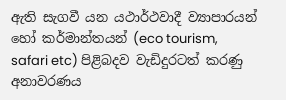ඇති සැගවී යන යථාර්ථවාදී ව්‍යාපාරයන් හෝ කර්මාන්තයන් (eco tourism, safari etc) පිළිබදව වැඩිදුරටත් කරණු අනාවරණය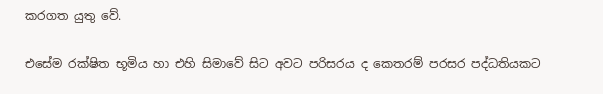කරගත යුතු වේ.

එසේම රක්ෂිත භූමිය හා එහි සිමාවේ සිට අවට පරිසරය ද කෙතරම් පරසර පද්ධතියකට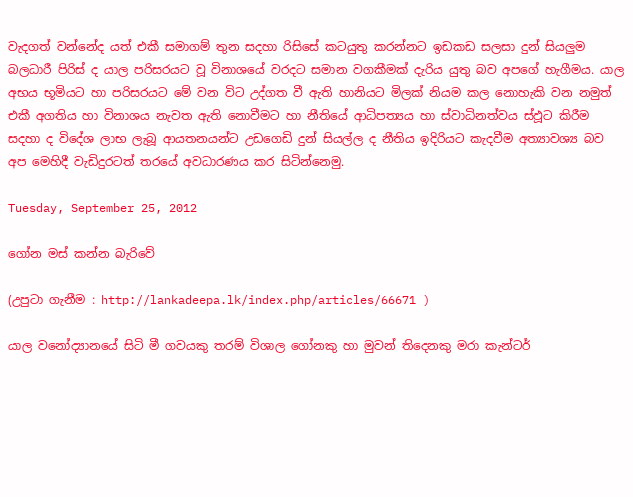වැදගත් වන්නේද යත් එකී සමාගම් තුන සදහා රිසිසේ කටයුතු කරන්නට ඉඩකඩ සලසා දුන් සියලුම බලධාරී පිරිස් ද යාල පරිසරයට වූ විනාශයේ වරදට සමාන වගකීමක් දැරිය යුතු බව අපගේ හැගීමය. යාල අභය භූමියට හා පරිසරයට මේ වන විට උද්ගත වී ඇති හානියට මිලක් නියම කල නොහැකි වන නමුත් එකී අගතිය හා විනාශය නැවත ඇති නොවීමට හා නීතියේ ආධිපත්‍යය හා ස්වාධිනත්වය ස්ඵූට කිරීම සදහා ද විදේශ ලාභ ලැබූ ආයතනයන්ට උඩගෙඩි දුන් සියල්ල ද නීතිය ඉදිරියට කැදවීම අත්‍යාවශ්‍ය බව අප මෙහිදී වැඩිදුරටත් තරයේ අවධාරණය කර සිටින්නෙමු.

Tuesday, September 25, 2012

ගෝන මස් කන්න බැරිවේ

(උපුටා ගැනීම : http://lankadeepa.lk/index.php/articles/66671 )

යාල වනෝද්‍යානයේ සිටි මී ගවයකු තරම් විශාල ගෝනකු හා මුවන් තිදෙනකු මරා කැන්ටර්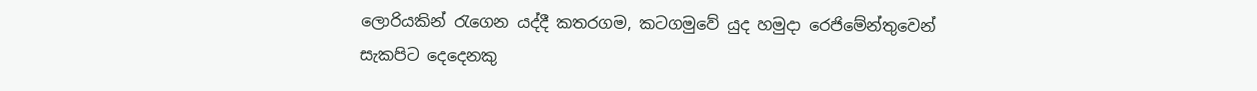ලොරියකින් රැගෙන යද්දී කතරගම, කටගමුවේ යුද හමුදා රෙජිමේන්තුවෙන් සැකපිට දෙදෙනකු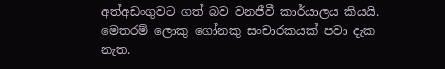අත්අඩංගුවට ගත් බව වනජීවී කාර්යාලය කියයි. මෙතරම් ලොකු ගෝනකු සංචාරකයක් පවා දැක නැත.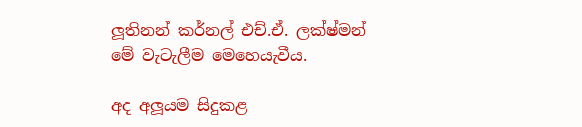ලූතිනන් කර්නල් එච්.ඒ. ලක්ෂ්මන් මේ වැටැලීම මෙහෙයැවීය.

අද අලූයම සිදුකළ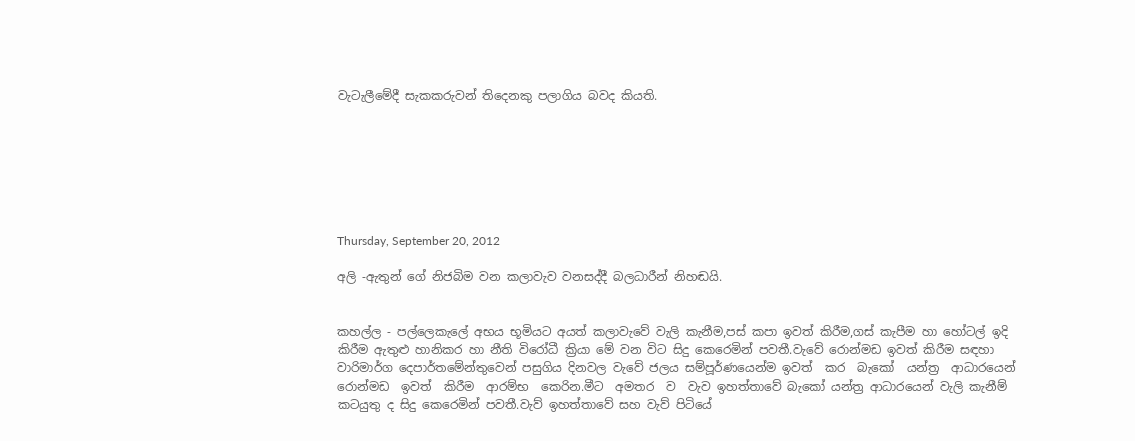වැටැලීමේදී සැකකරුවන් තිදෙනකු පලාගිය බවද කියති.







Thursday, September 20, 2012

අලි -ඇතුන් ගේ නිජබිම වන කලාවැව වනසද්දී බලධාරීන් නිහඬයි.


කහල්ල - පල්ලෙකැලේ අභය භූමියට අයත් කලාවැවේ වැලි කැනීම,පස් කපා ඉවත් කිරීම,ගස් කැපීම හා හෝටල් ඉදි කිරීම ඇතුළු හානිකර හා නීති විරෝධී ක්‍රියා මේ වන විට සිදු කෙරෙමින් පවතී.වැවේ රොන්මඩ ඉවත් කිරීම සඳහා වාරිමාර්ග දෙපාර්තමේන්තුවෙන් පසුගිය දිනවල වැවේ ජලය සම්පූර්ණයෙන්ම ඉවත්  කර  බැකෝ  යන්ත්‍ර  ආධාරයෙන්  රොන්මඩ  ඉවත්  කිරීම  ආරම්භ  කෙරින.මීට  අමතර  ව  වැව ඉහත්තාවේ බැකෝ යන්ත්‍ර ආධාරයෙන් වැලි කැනීම් කටයුතු ද සිදු කෙරෙමින් පවතී.වැව් ඉහත්තාවේ සහ වැව් පිටියේ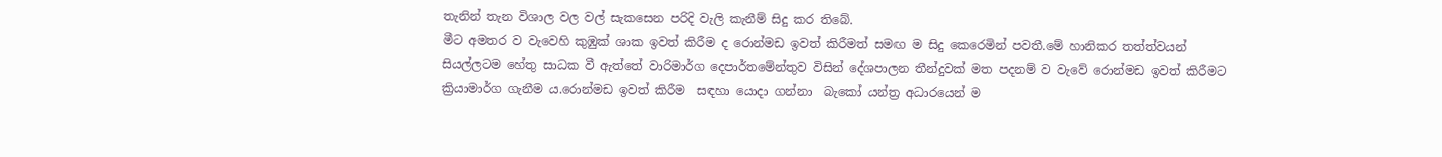තැනින් තැන විශාල වල වල් සැකසෙන පරිදි වැලි කැනීම් සිදු කර තිබේ.
මීට අමතර ව වැවෙහි කුඹුක් ශාක ඉවත් කිරීම ද රොන්මඩ ඉවත් කිරීමත් සමඟ ම සිදු කෙරෙමින් පවතී.මේ හානිකර තත්ත්වයන් සියල්ලටම හේතු සාධක වී ඇත්තේ වාරිමාර්ග දෙපාර්තමේන්තුව විසින් දේශපාලන තීන්දුවක් මත පදනම් ව වැවේ රොන්මඩ ඉවත් කිරීමට ක්‍රියාමාර්ග ගැනීම ය.රොන්මඩ ඉවත් කිරීම  සඳහා යොදා ගන්නා  බැකෝ යන්ත්‍ර අධාරයෙන් ම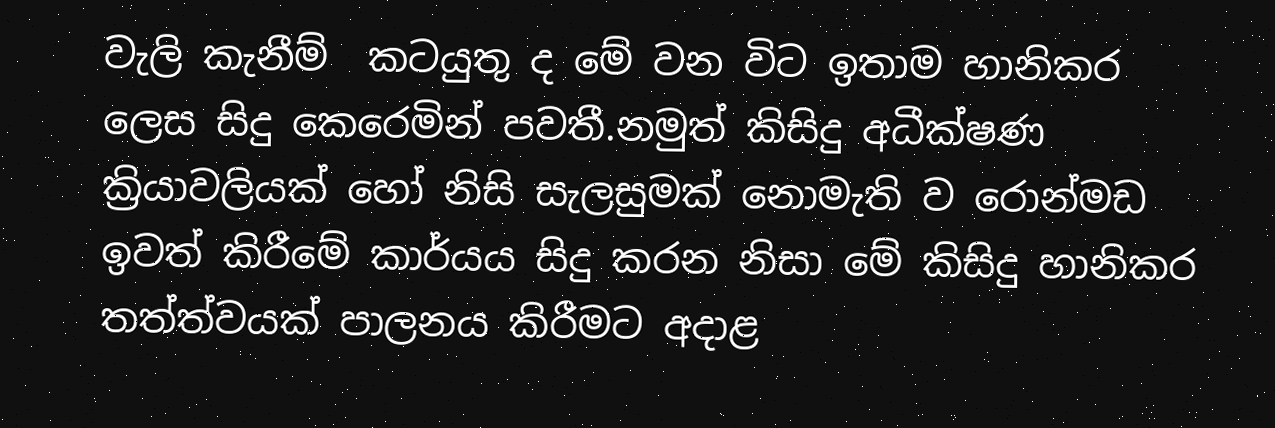වැලි කැනීම්  කටයුතු ද මේ වන විට ඉතාම හානිකර ලෙස සිදු කෙරෙමින් පවතී.නමුත් කිසිදු අධීක්ෂණ ක්‍රියාවලියක් හෝ නිසි සැලසුමක් නොමැති ව රොන්මඩ ඉවත් කිරීමේ කාර්යය සිදු කරන නිසා මේ කිසිදු හානිකර තත්ත්වයක් පාලනය කිරීමට අදාළ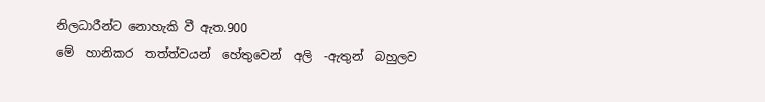නිලධාරීන්ට නොහැකි වී ඇත.900
මේ  හානිකර  තත්ත්වයන්  හේතුවෙන්  අලි  -ඇතුන්  බහුලව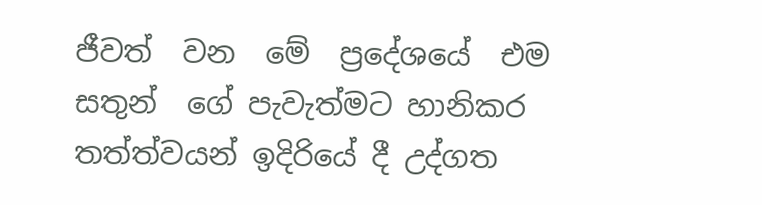ජීවත්  වන  මේ  ප්‍රදේශයේ  එම  සතුන්  ගේ පැවැත්මට හානිකර තත්ත්වයන් ඉදිරියේ දී උද්ගත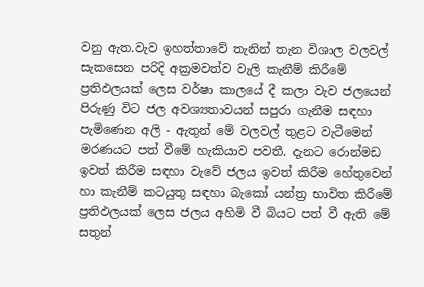වනු ඇත.වැව ඉහත්තාවේ තැනින් තැන විශාල වලවල් සැකසෙන පරිදි අක්‍රමවත්ව වැලි කැනීම් කිරීමේ ප්‍රතිඵලයක් ලෙස වර්ෂා කාලයේ දී කලා වැව ජලයෙන් පිරුණු විට ජල අවශ්‍යතාවයන් සපුරා ගැනීම සඳහා පැමිණෙන අලි - ඇතුන් මේ වලවල් තුළට වැටීමෙන් මරණයට පත් වීමේ හැකියාව පවතී. දැනට රොන්මඩ ඉවත් කිරීම සඳහා වැවේ ජලය ඉවත් කිරීම හේතුවෙන් හා කැනීම් කටයුතු සඳහා බැකෝ යන්ත්‍ර භාවිත කිරීමේ ප්‍රතිඵලයක් ලෙස ජලය අහිමි වී බියට පත් වී ඇති මේ සතුන්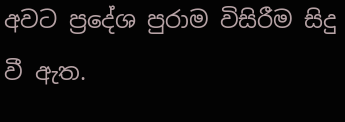අවට ප්‍රදේශ පුරාම විසිරීම සිදු වී ඇත.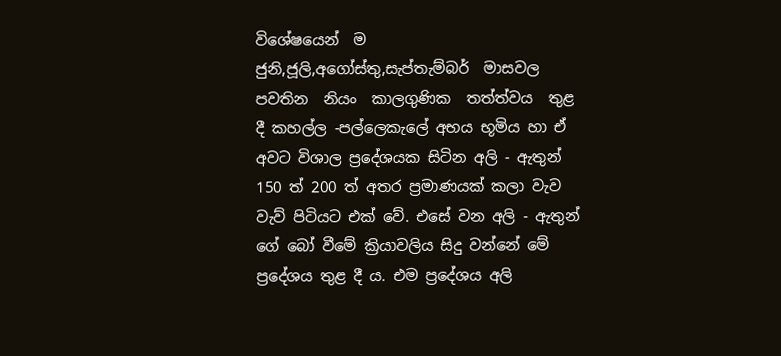විශේෂයෙන්  ම  ජුනි,ජූලි,අගෝස්තු,සැප්තැම්බර්  මාසවල  පවතින  නියං  කාලගුණික  තත්ත්වය  තුළ  දී කහල්ල -පල්ලෙකැලේ අභය භූමිය හා ඒ අවට විශාල ප්‍රදේශයක සිටින අලි - ඇතුන් 150 ත් 200 ත් අතර ප්‍රමාණයක් කලා වැව වැව් පිටියට එක් වේ. එසේ වන අලි - ඇතුන් ගේ බෝ වීමේ ක්‍රියාවලිය සිදු වන්නේ මේ ප්‍රදේශය තුළ දී ය. එම ප්‍රදේශය අලි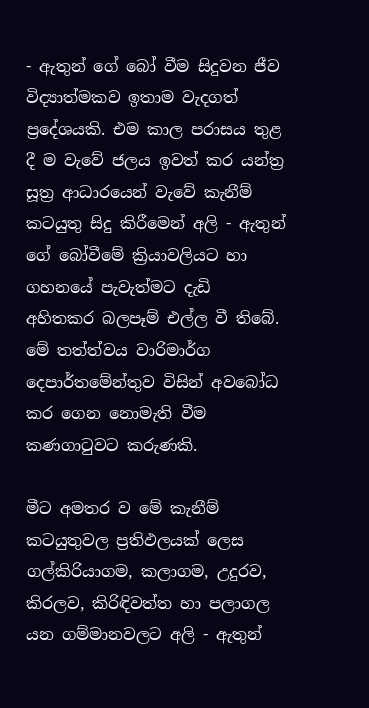- ඇතුන් ගේ බෝ වීම සිදුවන ජීව විද්‍යාත්මකව ඉතාම වැදගත් ප්‍රදේශයකි. එම කාල පරාසය තුළ දී ම වැවේ ජලය ඉවත් කර යන්ත්‍ර සූත්‍ර ආධාරයෙන් වැවේ කැනීම් කටයුතු සිදු කිරීමෙන් අලි - ඇතුන් ගේ බෝවීමේ ක්‍රියාවලියට හා ගහනයේ පැවැත්මට දැඩි අහිතකර බලපෑම් එල්ල වී තිබේ. මේ තත්ත්වය වාරිමාර්ග දෙපාර්තමේන්තුව විසින් අවබෝධ කර ගෙන නොමැති වීම කණගාටුවට කරුණකි.

මීට අමතර ව මේ කැනීම් කටයුතුවල ප්‍රතිඵලයක් ලෙස ගල්කිරියාගම, කලාගම, උදුරව, කිරලව, කිරිඳිවත්ත හා පලාගල යන ගම්මානවලට අලි - ඇතුන්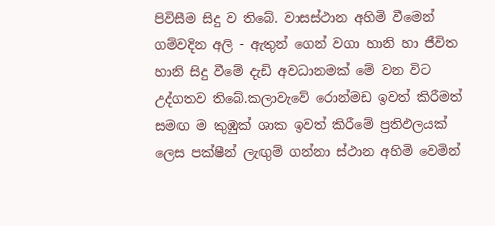පිවිසීම සිදු ව තිබේ. වාසස්ථාන අහිමි වීමෙන් ගම්වදින අලි - ඇතුන් ගෙන් වගා හානි හා ජීවිත හානි සිදු වීමේ දැඩි අවධානමක් මේ වන විට උද්ගතව තිබේ.කලාවැවේ රොන්මඩ ඉවත් කිරීමත් සමඟ ම කුඹුක් ශාක ඉවත් කිරීමේ ප්‍රතිඵලයක් ලෙස පක්ෂීන් ලැඟුම් ගන්නා ස්ථාන අහිමි වෙමින්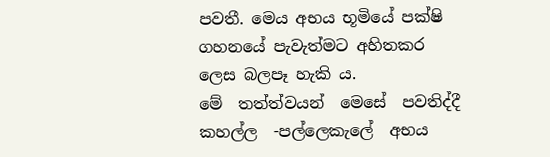පවතී. මෙය අභය භූමියේ පක්ෂි ගහනයේ පැවැත්මට අහිතකර ලෙස බලපෑ හැකි ය.
මේ  තත්ත්වයන්  මෙසේ  පවතිද්දී  කහල්ල  -පල්ලෙකැලේ  අභය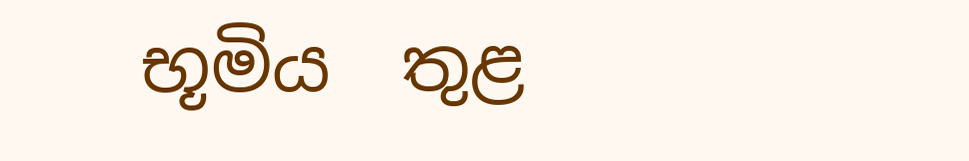භූමිය  තුළ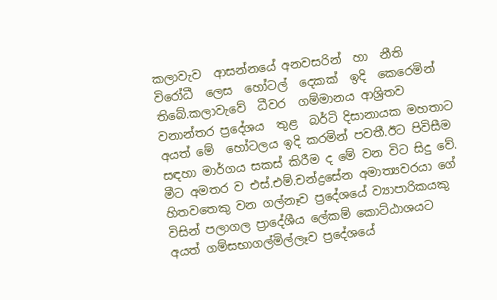කලාවැව  ආසන්නයේ අනවසරින්  හා  නීති  විරෝධී  ලෙස  හෝටල්  දෙකක්  ඉදි  කෙරෙමින්  තිබේ.කලාවැවේ  ධීවර  ගම්මානය ආශ්‍රිතව  වනාන්තර ප්‍රදේශය  තුළ  බර්ටි දිසානායක මහතාට අයත් මේ  හෝටලය ඉදි කරමින් පවතී.ඊට පිවිසීම සඳහා මාර්ගය සකස් කිරීම ද මේ වන විට සිදු වේ.
මීට අමතර ව එස්.එම්.චන්ද්‍රසේන අමාත්‍යවරයා ගේ හිතවතෙකු වන ගල්නෑව ප්‍රදේශයේ ව්‍යාපාරිකයකු විසින් පලාගල ප්‍රාදේශීය ලේකම් කොට්ඨාශයට අයත් ගම්සභාගල්මිල්ලෑව ප්‍රදේශයේ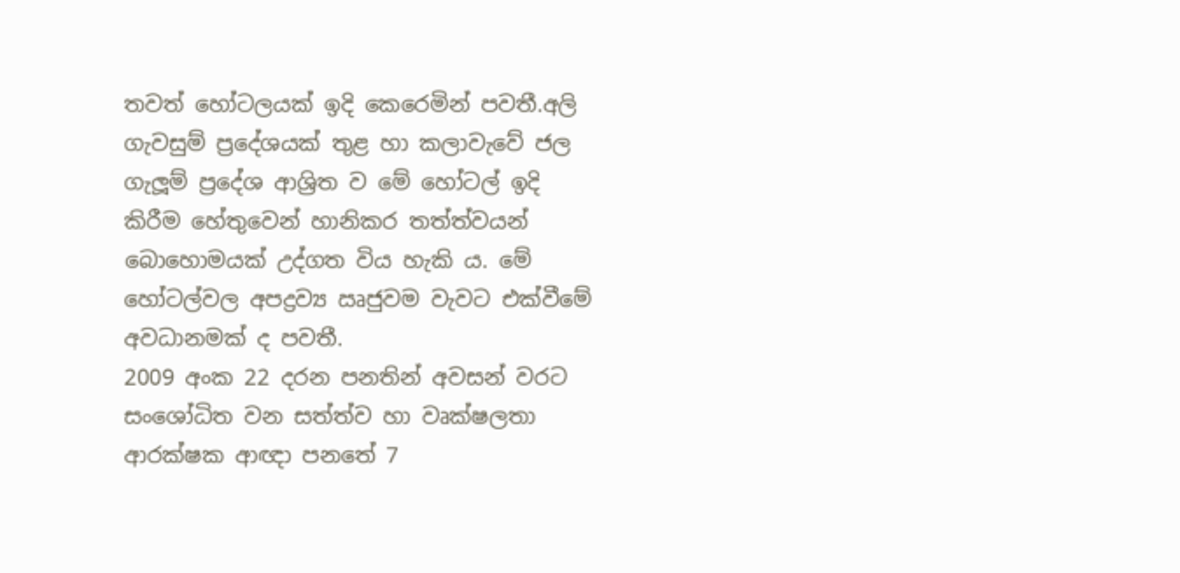තවත් හෝටලයක් ඉදි කෙරෙමින් පවතී.අලි ගැවසුම් ප්‍රදේශයක් තුළ හා කලාවැවේ ජල ගැලූම් ප්‍රදේශ ආශ්‍රිත ව මේ හෝටල් ඉදි කිරීම හේතුවෙන් හානිකර තත්ත්වයන් බොහොමයක් උද්ගත විය හැකි ය. මේ හෝටල්වල අපද්‍රව්‍ය ඍජුවම වැවට එක්වීමේ අවධානමක් ද පවතී.
2009 අංක 22 දරන පනතින් අවසන් වරට සංශෝධිත වන සත්ත්ව හා වෘක්ෂලතා ආරක්ෂක ආඥා පනතේ 7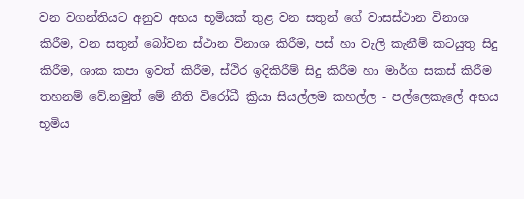වන වගන්තියට අනුව අභය භූමියක් තුළ වන සතුන් ගේ වාසස්ථාන විනාශ කිරීම, වන සතුන් බෝවන ස්ථාන විනාශ කිරීම, පස් හා වැලි කැනීම් කටයුතු සිදු කිරීම, ශාක කපා ඉවත් කිරීම, ස්ථිර ඉදිකිරීම් සිදු කිරීම හා මාර්ග සකස් කිරීම තහනම් වේ.නමුත් මේ නීති විරෝධී ක්‍රියා සියල්ලම කහල්ල - පල්ලෙකැලේ අභය  භූමිය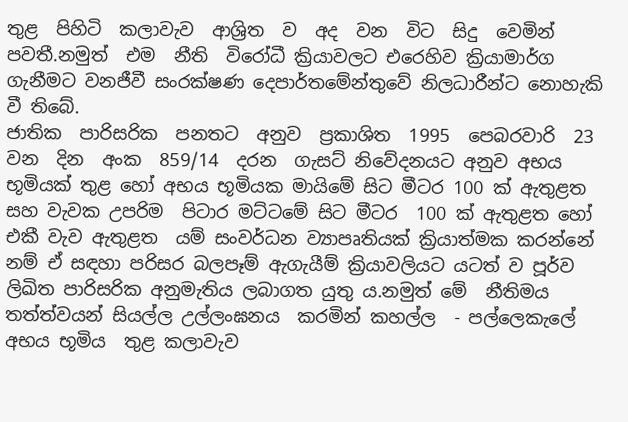තුළ  පිහිටි  කලාවැව  ආශ්‍රිත  ව  අද  වන  විට  සිදු  වෙමින්  පවතී.නමුත්  එම  නීති  විරෝධී ක්‍රියාවලට එරෙහිව ක්‍රියාමාර්ග ගැනීමට වනජීවී සංරක්ෂණ දෙපාර්තමේන්තුවේ නිලධාරීන්ට නොහැකි වී තිබේ.
ජාතික  පාරිසරික  පනතට  අනුව  ප්‍රකාශිත  1995  පෙබරවාරි  23  වන  දින  අංක  859/14  දරන  ගැසට් නිවේදනයට අනුව අභය භූමියක් තුළ හෝ අභය භූමියක මායිමේ සිට මීටර 100 ක් ඇතුළත සහ වැවක උපරිම  පිටාර මට්ටමේ සිට මීටර  100 ක් ඇතුළත හෝ එකී වැව ඇතුළත  යම් සංවර්ධන ව්‍යාපෘතියක් ක්‍රියාත්මක කරන්නේ නම් ඒ සඳහා පරිසර බලපෑම් ඇගැයීම් ක්‍රියාවලියට යටත් ව පූර්ව ලිඛිත පාරිසරික අනුමැතිය ලබාගත යුතු ය.නමුත් මේ  නීතිමය  තත්ත්වයන් සියල්ල උල්ලංඝනය  කරමින් කහල්ල  - පල්ලෙකැලේ අභය භූමිය  තුළ කලාවැව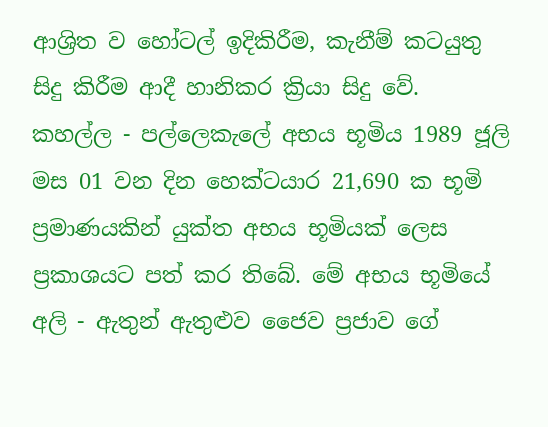ආශ්‍රිත ව හෝටල් ඉදිකිරීම, කැනීම් කටයුතු සිදු කිරීම ආදී හානිකර ක්‍රියා සිදු වේ.
කහල්ල - පල්ලෙකැලේ අභය භූමිය 1989 ජූලි මස 01 වන දින හෙක්ටයාර 21,690 ක භූමි ප්‍රමාණයකින් යුක්ත අභය භූමියක් ලෙස ප්‍රකාශයට පත් කර තිබේ. මේ අභය භූමියේ අලි - ඇතුන් ඇතුළුව ජෛව ප්‍රජාව ගේ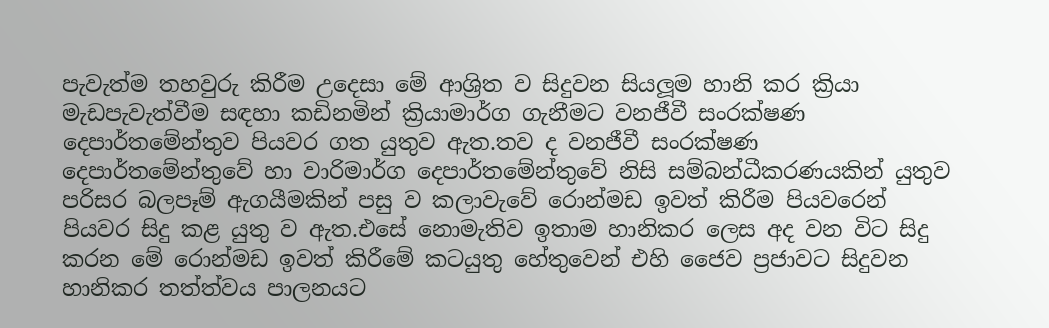පැවැත්ම තහවුරු කිරීම උදෙසා මේ ආශ්‍රිත ව සිදුවන සියලූම හානි කර ක්‍රියා මැඩපැවැත්වීම සඳහා කඩිනමින් ක්‍රියාමාර්ග ගැනීමට වනජීවී සංරක්ෂණ දෙපාර්තමේන්තුව පියවර ගත යුතුව ඇත.තව ද වනජීවී සංරක්ෂණ  දෙපාර්තමේන්තුවේ හා වාරිමාර්ග දෙපාර්තමේන්තුවේ නිසි සම්බන්ධීකරණයකින් යුතුව පරිසර බලපෑම් ඇගයීමකින් පසු ව කලාවැවේ රොන්මඩ ඉවත් කිරීම පියවරෙන් පියවර සිදු කළ යුතු ව ඇත.එසේ නොමැතිව ඉතාම හානිකර ලෙස අද වන විට සිදු කරන මේ රොන්මඩ ඉවත් කිරීමේ කටයුතු හේතුවෙන් එහි ජෛව ප්‍රජාවට සිදුවන හානිකර තත්ත්වය පාලනයට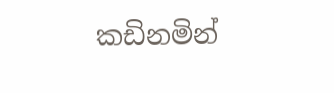කඩිනමින්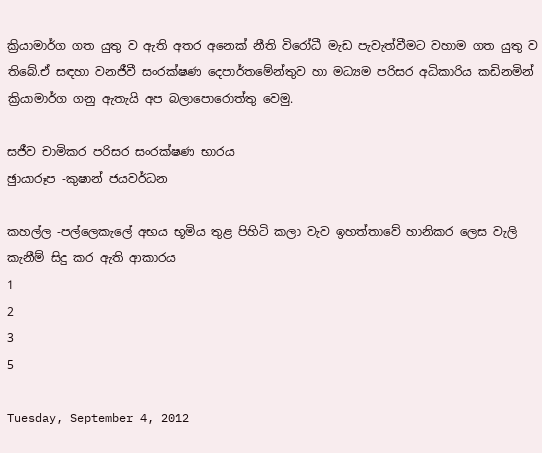ක්‍රියාමාර්ග ගත යුතු ව ඇති අතර අනෙක් නීති විරෝධී මැඩ පැවැත්වීමට වහාම ගත යුතු ව තිබේ.ඒ සඳහා වනජීවී සංරක්ෂණ දෙපාර්තමේන්තුව හා මධ්‍යම පරිසර අධිකාරිය කඩිනමින් ක්‍රියාමාර්ග ගනු ඇතැයි අප බලාපොරොත්තු වෙමු.

සජීව චාමිකර පරිසර සංරක්ෂණ භාරය
ඡුායාරූප -කුෂාන් ජයවර්ධන

කහල්ල -පල්ලෙකැලේ අභය භූමිය තුළ පිහිටි කලා වැව ඉහත්තාවේ හානිකර ලෙස වැලි කැනීම් සිදු කර ඇති ආකාරය
1
2
3
5

Tuesday, September 4, 2012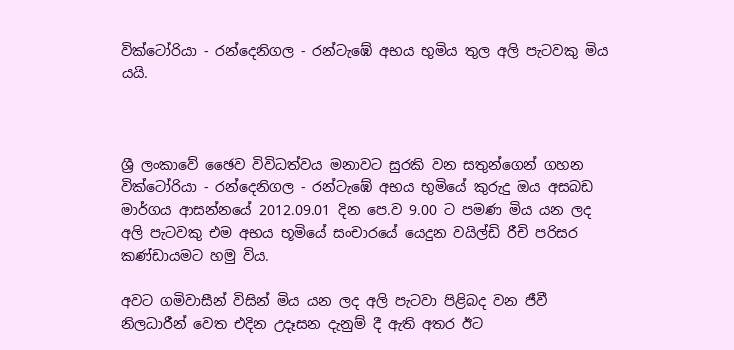වික්ටෝරියා - රන්දෙනිගල - රන්ටැඹේ අභය භුමිය තුල අලි පැටවකු මිය යයි.



ශ්‍රී ලංකාවේ ඡෛව විවිධත්වය මනාවට සුරකි වන සතුන්ගෙන් ගහන වික්ටෝරියා - රන්දෙනිගල - රන්ටැඹේ අභය භුමියේ කුරුදු ඔය අසබඩ මාර්ගය ආසන්නයේ 2012.09.01 දින පෙ.ව 9.00 ට පමණ මිය යන ලද අලි පැටවකු එම අභය භූමියේ සංචාරයේ යෙදුන වයිල්ඩි රීචි පරිසර කණ්ඩායමට හමු විය.

අවට ගමිවාසීන් විසින් මිය යන ලද අලි පැටවා පිළිබද වන ජීවී නිලධාරීන් වෙත එදින උදෑසන දැනුම් දී ඇති අතර ඊට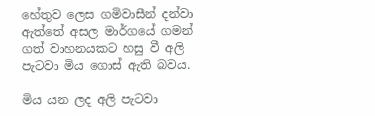හේතුව ලෙස ගමිවාසීන් දන්වා ඇත්තේ අසල මාර්ගයේ ගමන් ගත් වාහනයකට හසු වී අලි පැටවා මිය ගොස් ඇති බවය.

මිය යන ලද අලි පැටවා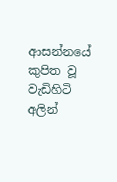ආසන්නයේ කුපිත වූ වැඩිහිටි අලින්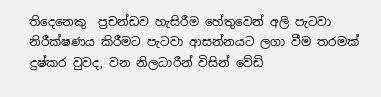තිදෙනෙකු  ප්‍රචන්ඩව හැසිරීම හේතුවෙන් අලි පැටවා නිරීක්ෂණය කිරීමට පැටවා ආසන්නයට ලගා වීම තරමක් දුෂ්කර වුවද, වන නිලධාරීන් විසින් වේඩි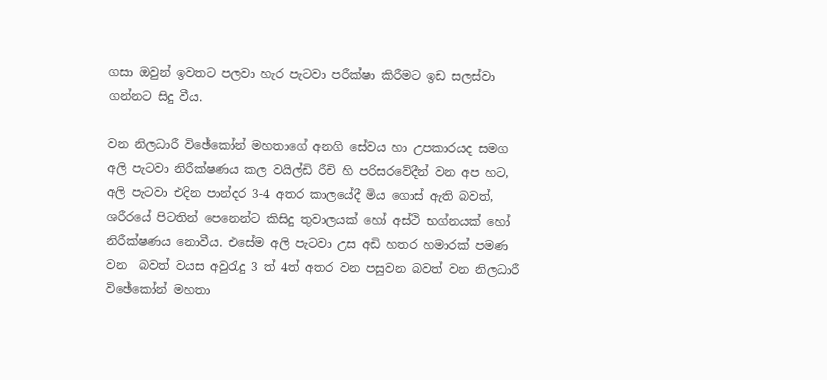ගසා ඔවුන් ඉවතට පලවා හැර පැටවා පරීක්ෂා කිරීමට ඉඩ සලස්වා ගන්නට සිදු වීය.

වන නිලධාරී විඡේකෝන් මහතාගේ අනගි සේවය හා උපකාරයද සමග අලි පැටවා නිරීක්ෂණය කල වයිල්ඩි රීචි හි පරිසරවේදීන් වන අප හට, අලි පැටවා එදින පාන්දර 3-4 අතර කාලයේදී මිය ගොස් ඇති බවත්, ශරීරයේ පිටතින් පෙනෙන්ට කිසිදු තුවාලයක් හෝ අස්ථි භග්නයක් හෝ නිරීක්ෂණය නොවීය. එසේම අලි පැටවා උස අඩි හතර හමාරක් පමණ වන  බවත් වයස අවුරැදු 3 ත් 4ත් අතර වන පසුවන බවත් වන නිලධාරී විඡේකෝන් මහතා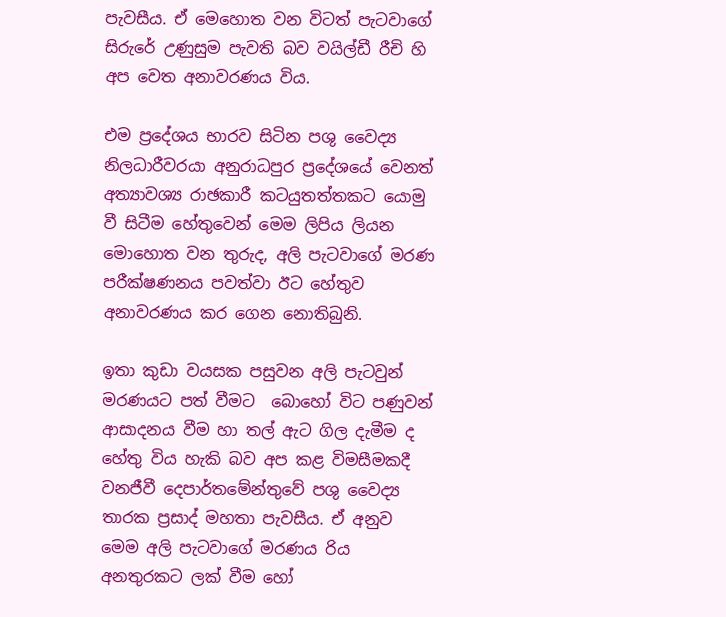පැවසීය. ඒ මෙහොත වන විටත් පැටවාගේ සිරුරේ උණුසුම පැවති බව වයිල්ඩී රීචි හි අප වෙත අනාවරණය විය.

එම ප්‍රදේශය භාරව සිටින පශු වෛද්‍ය නිලධාරීවරයා අනුරාධපුර ප්‍රදේශයේ වෙනත් අත්‍යාවශ්‍ය රාඡකාරී කටයුතත්තකට යොමු වී සිටීම හේතුවෙන් මෙම ලිපිය ලියන මොහොත වන තුරුද, අලි පැටවාගේ මරණ පරීක්ෂණනය පවත්වා ඊට හේතුව අනාවරණය කර ගෙන නොතිබුනි.

ඉතා කුඩා වයසක පසුවන අලි පැටවුන් මරණයට පත් වීමට  බොහෝ විට පණුවන් ආසාදනය වීම හා තල් ඇට ගිල දැමීම ද හේතු විය හැකි බව අප කළ විමසීමකදී වනජීවී දෙපාර්තමේන්තුවේ පශු වෛද්‍ය තාරක ප්‍රසාද් මහතා පැවසීය. ඒ අනුව මෙම අලි පැටවාගේ මරණය රිය අනතුරකට ලක් වීම හෝ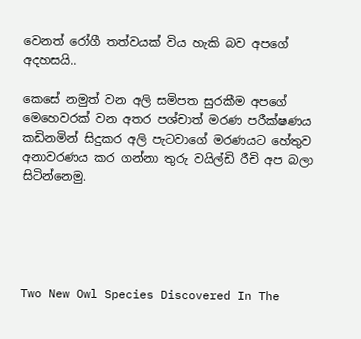වෙනත් රෝගී තත්වයක් විය හැකි බව අපගේ අදහසයි..

කෙසේ නමුත් වන අලි සමිපත සුරකීම අපගේ මෙහෙවරක් වන අතර පශ්චාත් මරණ පරීක්ෂණය කඩිනමින් සිදුකර අලි පැටවාගේ මරණයට හේතුව අනාවරණය කර ගන්නා තුරු වයිල්ඩි රීචි අප බලා සිටින්නෙමු.





Two New Owl Species Discovered In The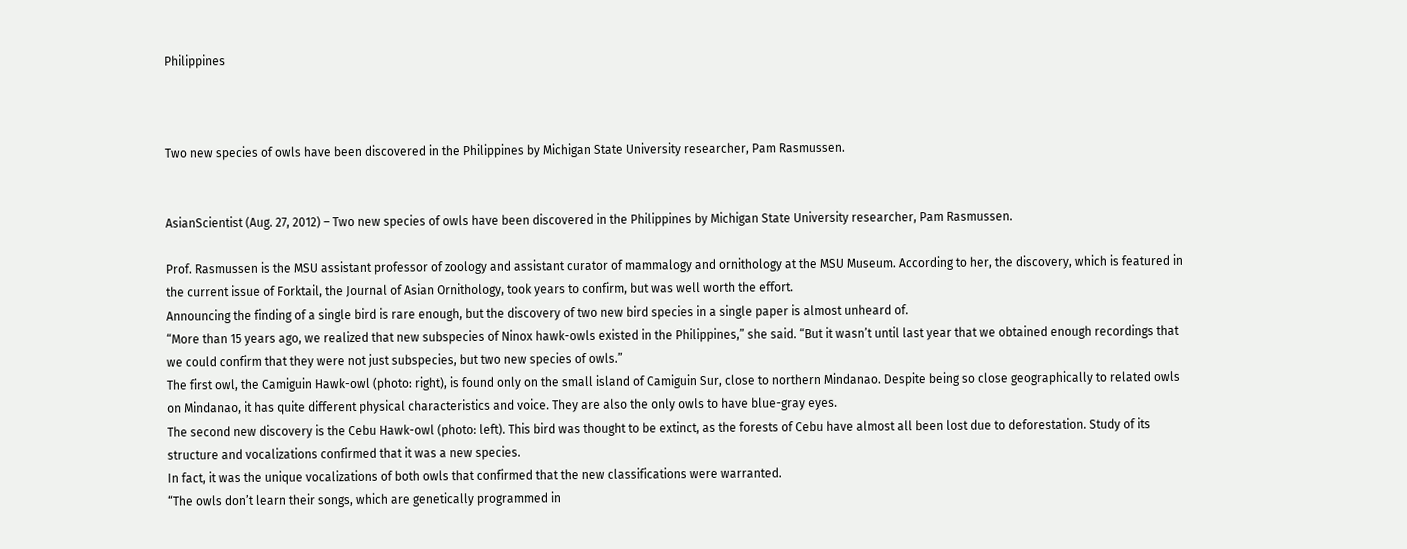Philippines



Two new species of owls have been discovered in the Philippines by Michigan State University researcher, Pam Rasmussen.


AsianScientist (Aug. 27, 2012) – Two new species of owls have been discovered in the Philippines by Michigan State University researcher, Pam Rasmussen.

Prof. Rasmussen is the MSU assistant professor of zoology and assistant curator of mammalogy and ornithology at the MSU Museum. According to her, the discovery, which is featured in the current issue of Forktail, the Journal of Asian Ornithology, took years to confirm, but was well worth the effort.
Announcing the finding of a single bird is rare enough, but the discovery of two new bird species in a single paper is almost unheard of.
“More than 15 years ago, we realized that new subspecies of Ninox hawk-owls existed in the Philippines,” she said. “But it wasn’t until last year that we obtained enough recordings that we could confirm that they were not just subspecies, but two new species of owls.”
The first owl, the Camiguin Hawk-owl (photo: right), is found only on the small island of Camiguin Sur, close to northern Mindanao. Despite being so close geographically to related owls on Mindanao, it has quite different physical characteristics and voice. They are also the only owls to have blue-gray eyes.
The second new discovery is the Cebu Hawk-owl (photo: left). This bird was thought to be extinct, as the forests of Cebu have almost all been lost due to deforestation. Study of its structure and vocalizations confirmed that it was a new species.
In fact, it was the unique vocalizations of both owls that confirmed that the new classifications were warranted.
“The owls don’t learn their songs, which are genetically programmed in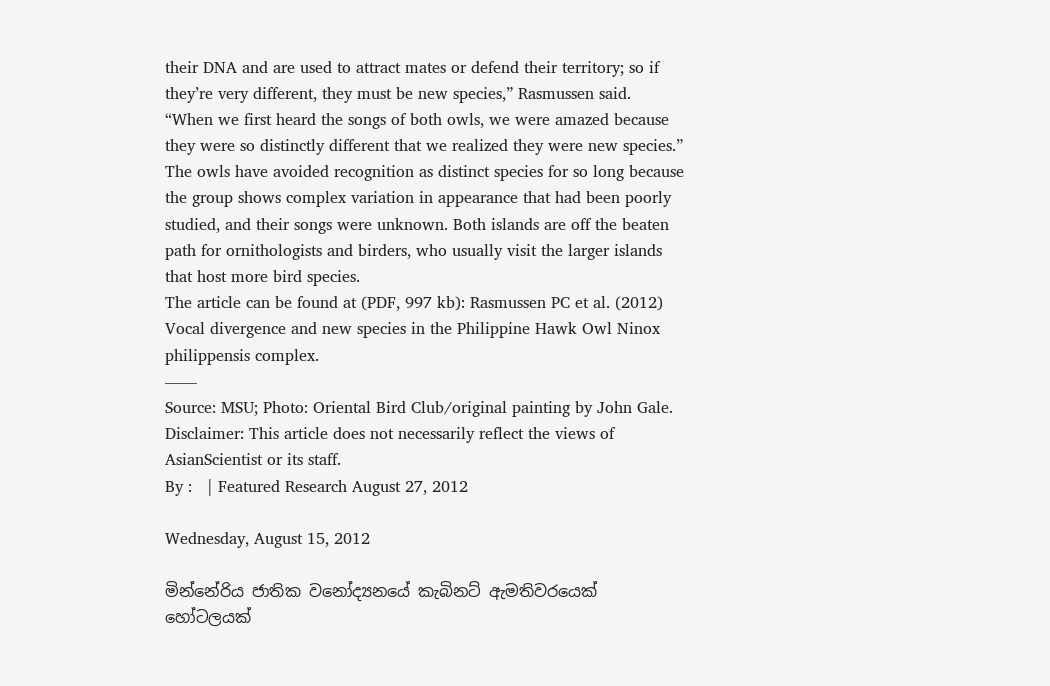their DNA and are used to attract mates or defend their territory; so if they’re very different, they must be new species,” Rasmussen said.
“When we first heard the songs of both owls, we were amazed because they were so distinctly different that we realized they were new species.”
The owls have avoided recognition as distinct species for so long because the group shows complex variation in appearance that had been poorly studied, and their songs were unknown. Both islands are off the beaten path for ornithologists and birders, who usually visit the larger islands that host more bird species.
The article can be found at (PDF, 997 kb): Rasmussen PC et al. (2012) Vocal divergence and new species in the Philippine Hawk Owl Ninox philippensis complex.
——
Source: MSU; Photo: Oriental Bird Club/original painting by John Gale.
Disclaimer: This article does not necessarily reflect the views of AsianScientist or its staff.
By :   | Featured Research August 27, 2012

Wednesday, August 15, 2012

මින්නේරිය ජාතික වනෝද්‍යනයේ කැබිනට් ඇමතිවරයෙක් හෝටලයක්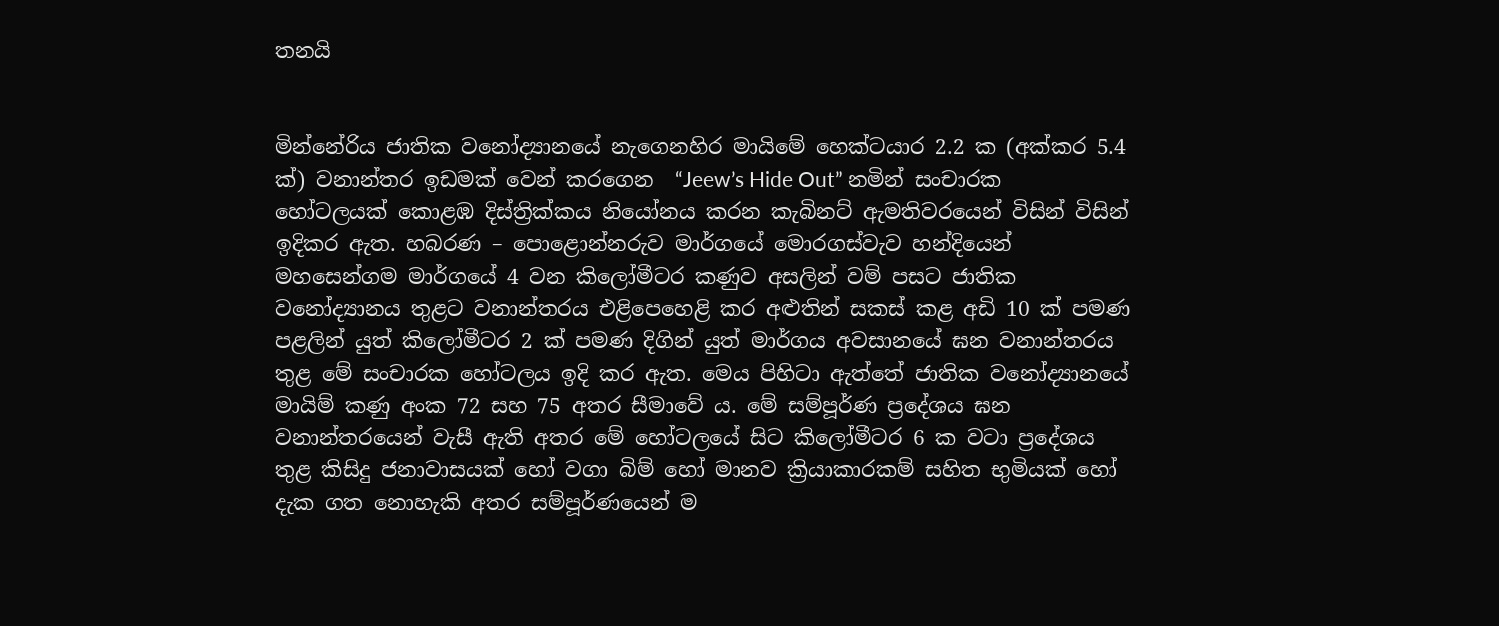තනයි


මින්නේරිය ජාතික වනෝද්‍යානයේ නැගෙනහිර මායිමේ හෙක්ටයාර 2.2 ක (අක්කර 5.4 ක්) වනාන්තර ඉඩමක් වෙන් කරගෙන  “Jeew’s Hide Out” නමින් සංචාරක හෝටලයක් කොළඹ දිස්ත්‍රික්කය නියෝනය කරන කැබිනට් ඇමතිවරයෙන් විසින් විසින් ඉදිකර ඇත. හබරණ – පොළොන්නරුව මාර්ගයේ මොරගස්වැව හන්දියෙන් මහසෙන්ගම මාර්ගයේ 4 වන කිලෝමීටර කණුව අසලින් වම් පසට ජාතික වනෝද්‍යානය තුළට වනාන්තරය එළිපෙහෙළි කර අළුතින් සකස් කළ අඩි 10 ක් පමණ පළලින් යුත් කිලෝමීටර 2 ක් පමණ දිගින් යුත් මාර්ගය අවසානයේ ඝන වනාන්තරය තුළ මේ සංචාරක හෝටලය ඉදි කර ඇත. මෙය පිහිටා ඇත්තේ ජාතික වනෝද්‍යානයේ මායිම් කණු අංක 72 සහ 75 අතර සීමාවේ ය. මේ සම්පූර්ණ ප්‍රදේශය ඝන වනාන්තරයෙන් වැසී ඇති අතර මේ හෝටලයේ සිට කිලෝමීටර 6 ක වටා ප්‍රදේශය තුළ කිසිදු ජනාවාසයක් හෝ වගා බිම් හෝ මානව ක්‍රියාකාරකම් සහිත භුමියක් හෝ දැක ගත නොහැකි අතර සම්පූර්ණයෙන් ම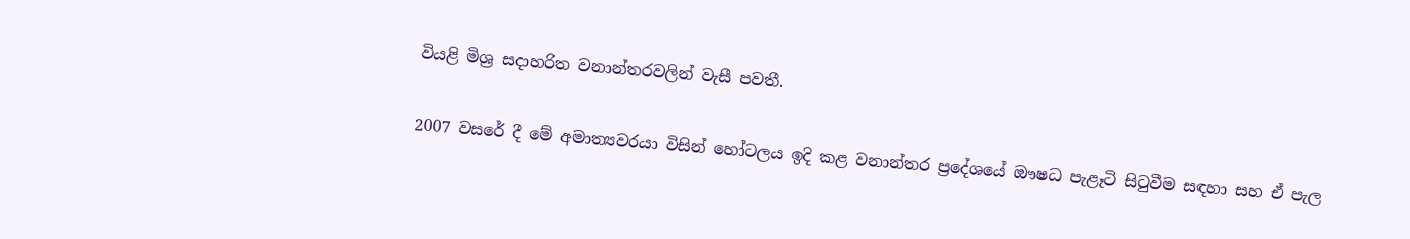වියළි මිශ්‍ර සදාහරිත වනාන්තරවලින් වැසී පවතී.

2007 වසරේ දී මේ අමාත්‍යවරයා විසින් හෝටලය ඉදි කළ වනාන්තර ප්‍රදේශයේ ඖෂධ පැළෑටි සිටුවීම සඳහා සහ ඒ පැල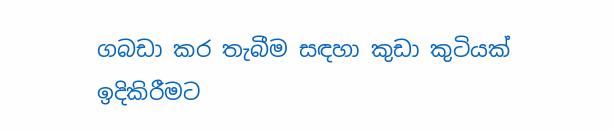ගබඩා කර තැබීම සඳහා කුඩා කුටියක් ඉදිකිරීමට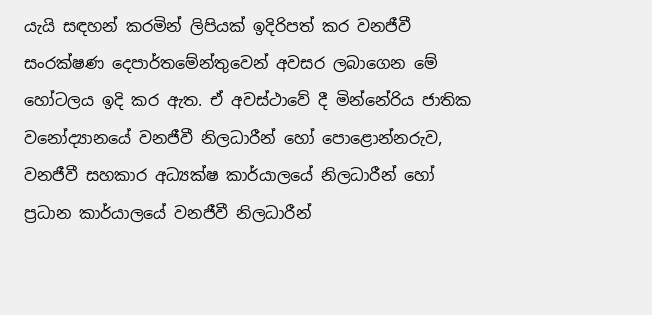යැයි සඳහන් කරමින් ලිපියක් ඉදිරිපත් කර වනජීවී සංරක්ෂණ දෙපාර්තමේන්තුවෙන් අවසර ලබාගෙන මේ හෝටලය ඉදි කර ඇත. ඒ අවස්ථාවේ දී මින්නේරිය ජාතික වනෝද්‍යානයේ වනජීවී නිලධාරීන් හෝ පොළොන්නරුව, වනජීවී සහකාර අධ්‍යක්ෂ කාර්යාලයේ නිලධාරීන් හෝ ප්‍රධාන කාර්යාලයේ වනජීවී නිලධාරීන්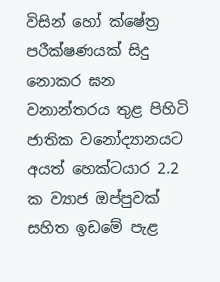විසින් හෝ ක්ෂේත්‍ර පරීක්ෂණයක් සිදු නොකර ඝන වනාන්තරය තුළ පිහිටි ජාතික වනෝද්‍යානයට අයත් හෙක්ටයාර 2.2 ක ව්‍යාජ ඔප්පුවක් සහිත ඉඩමේ පැළ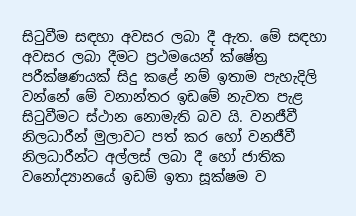සිටුවීම සඳහා අවසර ලබා දී ඇත. මේ සඳහා අවසර ලබා දීමට ප්‍රථමයෙන් ක්ෂේත්‍ර පරීක්ෂණයක් සිදු කළේ නම් ඉතාම පැහැදිලි වන්නේ මේ වනාන්තර ඉඩමේ නැවත පැළ සිටුවීමට ස්ථාන නොමැති බව යි. වනජීවී නිලධාරීන් මුලාවට පත් කර හෝ වනජීවී නිලධාරීන්ට අල්ලස් ලබා දී හෝ ජාතික වනෝද්‍යානයේ ඉඩම් ඉතා සූක්ෂම ව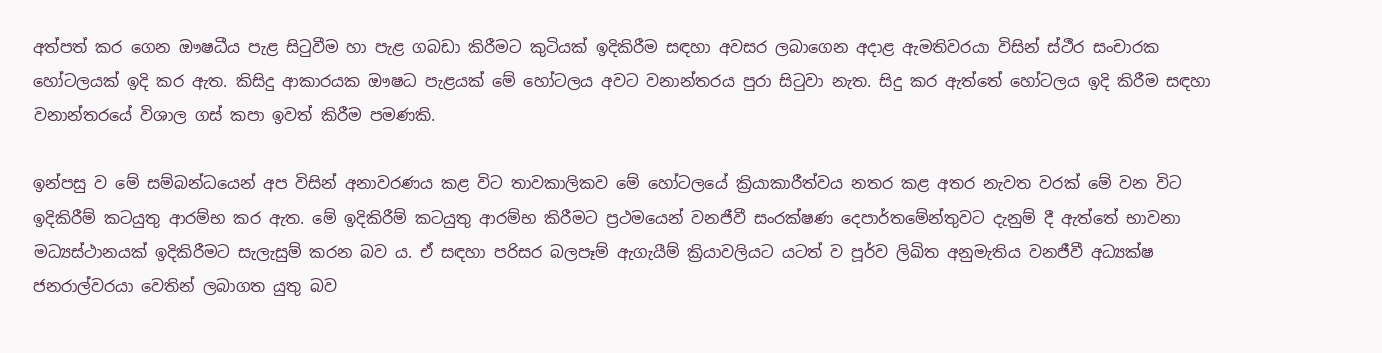අත්පත් කර ගෙන ඖෂධීය පැළ සිටුවීම හා පැළ ගබඩා කිරීමට කුටියක් ඉදිකිරීම සඳහා අවසර ලබාගෙන අදාළ ඇමතිවරයා විසින් ස්ථීර සංචාරක හෝටලයක් ඉදි කර ඇත. කිසිදු ආකාරයක ඖෂධ පැළයක් මේ හෝටලය අවට වනාන්තරය පුරා සිටුවා නැත. සිදු කර ඇත්තේ හෝටලය ඉදි කිරීම සඳහා වනාන්තරයේ විශාල ගස් කපා ඉවත් කිරීම පමණකි.

ඉන්පසු ව මේ සම්බන්ධයෙන් අප විසින් අනාවරණය කළ විට තාවකාලිකව මේ හෝටලයේ ක්‍රියාකාරීත්වය නතර කළ අතර නැවත වරක් මේ වන විට ඉදිකිරීම් කටයුතු ආරම්භ කර ඇත. මේ ඉදිකිරීම් කටයුතු ආරම්භ කිරීමට ප්‍රථමයෙන් වනජීවී සංරක්ෂණ දෙපාර්තමේන්තුවට දැනුම් දී ඇත්තේ භාවනා මධ්‍යස්ථානයක් ඉදිකිරීමට සැලැසුම් කරන බව ය. ඒ සඳහා පරිසර බලපෑම් ඇගැයීම් ක්‍රියාවලියට යටත් ව පූර්ව ලිඛිත අනුමැතිය වනජීවී අධ්‍යක්ෂ ජනරාල්වරයා වෙතින් ලබාගත යුතු බව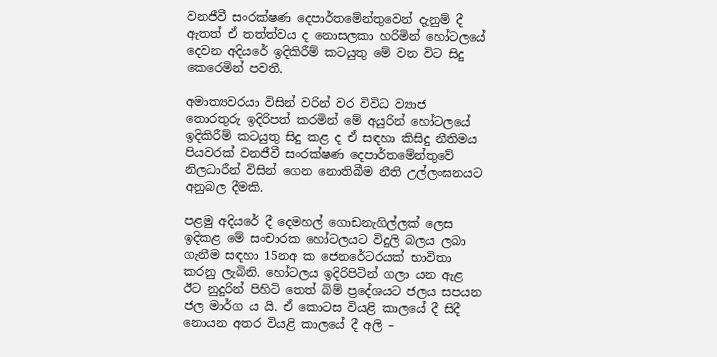වනජීවී සංරක්ෂණ දෙපාර්තමේන්තුවෙන් දැනුම් දී ඇතත් ඒ තත්ත්වය ද නොසලකා හරිමින් හෝටලයේ දෙවන අදියරේ ඉදිකිරීම් කටයුතු මේ වන විට සිදු කෙරෙමින් පවතී.

අමාත්‍යවරයා විසින් වරින් වර විවිධ ව්‍යාජ තොරතුරු ඉදිරිපත් කරමින් මේ අයුරින් හෝටලයේ ඉදිකිරීම් කටයුතු සිදු කළ ද ඒ සඳහා කිසිදු නීතිමය පියවරක් වනජීවී සංරක්ෂණ දෙපාර්තමේන්තුවේ නිලධාරීන් විසින් ගෙන නොතිබීම නීති උල්ලංඝනයට අනුබල දීමකි.

පළමු අදියරේ දී දෙමහල් ගොඩනැගිල්ලක් ලෙස ඉදිකළ මේ සංචාරක හෝටලයට විදුලි බලය ලබා ගැනීම සඳහා 15නඅ ක ජෙනරේටරයක් භාවිතා කරනු ලැබිනි. හෝටලය ඉදිරිපිටින් ගලා යන ඇළ ඊට නුදුරින් පිහිටි තෙත් බිම් ප්‍රදේශයට ජලය සපයන ජල මාර්ග ය යි. ඒ කොටස වියළි කාලයේ දී සිදී නොයන අතර වියළි කාලයේ දී අලි –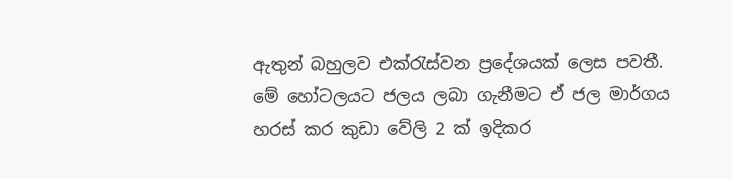ඇතුන් බහුලව එක්රැස්වන ප්‍රදේශයක් ලෙස පවතී. මේ හෝටලයට ජලය ලබා ගැනීමට ඒ ජල මාර්ගය හරස් කර කුඩා වේලි 2 ක් ඉදිකර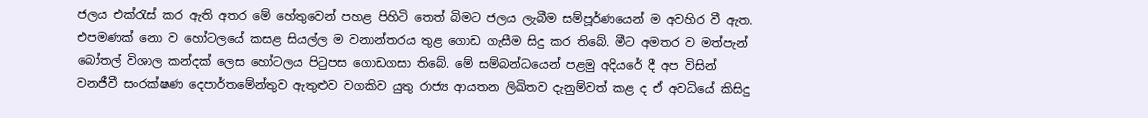ජලය එක්රැස් කර ඇති අතර මේ හේතුවෙන් පහළ පිහිටි තෙත් බිමට ජලය ලැබීම සම්පූර්ණයෙන් ම අවහිර වී ඇත. එපමණක් නො ව හෝටලයේ කසළ සියල්ල ම වනාන්තරය තුළ ගොඩ ගැසීම සිදු කර තිබේ. මීට අමතර ව මත්පැන් බෝතල් විශාල කන්දක් ලෙස හෝටලය පිටුපස ගොඩගසා තිබේ. මේ සම්බන්ධයෙන් පළමු අදියරේ දී අප විසින් වනජීවී සංරක්ෂණ දෙපාර්තමේන්තුව ඇතුළුව වගකිව යුතු රාජ්‍ය ආයතන ලිඛිතව දැනුම්වත් කළ ද ඒ අවධියේ කිසිදු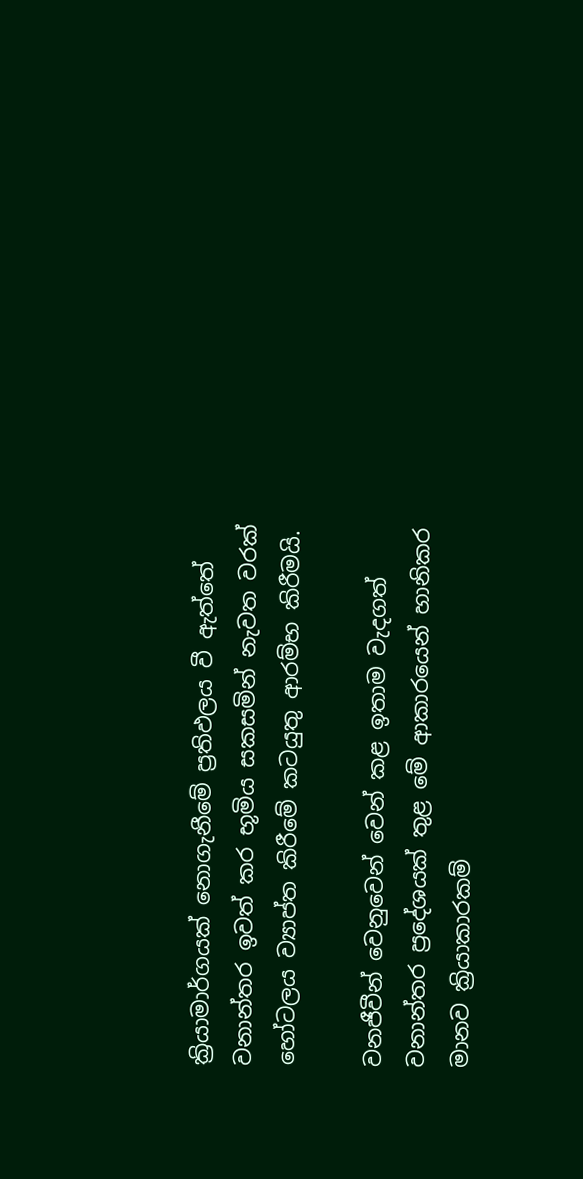ක්‍රියාමාර්ගයක් නොගැනීමේ ප්‍රතිඵලය වී ඇත්තේ වනාන්තර ඉවත් කර භූමිය සකසමින් නැවත වරක් හෝටලය ව්‍යාප්ත කිරීමේ කටයුතු ආරම්භ කිරීමයි.

වනජීවීන් වෙනුවෙන් වෙන් කළ ඉතාම වැදගත් වනාන්තර ප්‍රදේශයක් තුළ මේ ආකාරයෙන් හානිකර මානව ක්‍රියාකාරකම්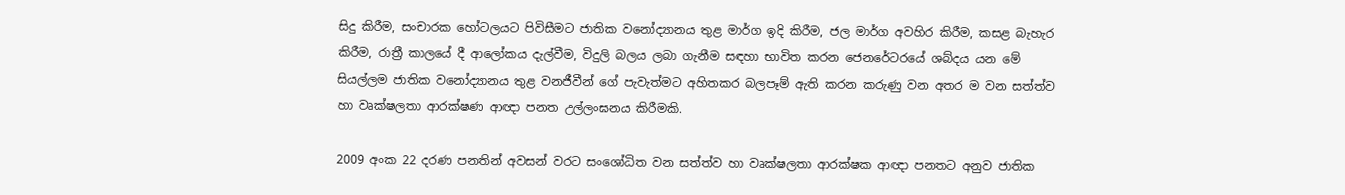සිදු කිරීම, සංචාරක හෝටලයට පිවිසීමට ජාතික වනෝද්‍යානය තුළ මාර්ග ඉදි කිරීම, ජල මාර්ග අවහිර කිරීම, කසළ බැහැර කිරීම, රාත්‍රී කාලයේ දී ආලෝකය දැල්වීම, විදුලි බලය ලබා ගැනීම සඳහා භාවිත කරන ජෙනරේටරයේ ශබ්දය යන මේ සියල්ලම ජාතික වනෝද්‍යානය තුළ වනජීවීන් ගේ පැවැත්මට අහිතකර බලපෑම් ඇති කරන කරුණු වන අතර ම වන සත්ත්ව හා වෘක්ෂලතා ආරක්ෂණ ආඥා පනත උල්ලංඝනය කිරීමකි.

2009 අංක 22 දරණ පනතින් අවසන් වරට සංශෝධිත වන සත්ත්ව හා වෘක්ෂලතා ආරක්ෂක ආඥා පනතට අනුව ජාතික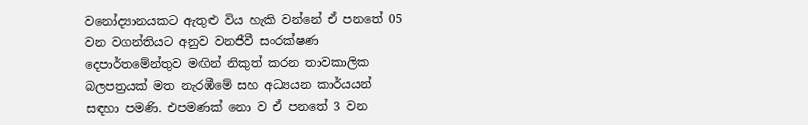වනෝද්‍යානයකට ඇතුළු විය හැකි වන්නේ ඒ පනතේ 05 වන වගන්තියට අනුව වනජීවී සංරක්ෂණ දෙපාර්තමේන්තුව මඟින් නිකුත් කරන තාවකාලික බලපත්‍රයක් මත නැරඹීමේ සහ අධ්‍යයන කාර්යයන් සඳහා පමණි. එපමණක් නො ව ඒ පනතේ 3 වන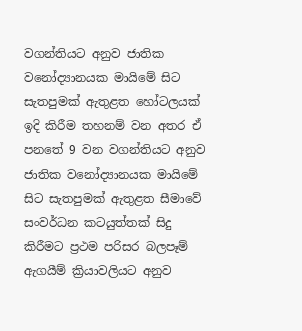වගන්තියට අනුව ජාතික වනෝද්‍යානයක මායිමේ සිට සැතපුමක් ඇතුළත හෝටලයක් ඉදි කිරීම තහනම් වන අතර ඒ පනතේ 9 වන වගන්තියට අනුව ජාතික වනෝද්‍යානයක මායිමේ සිට සැතපුමක් ඇතුළත සීමාවේ සංවර්ධන කටයුත්තක් සිදු කිරීමට ප්‍රථම පරිසර බලපෑම් ඇගයීම් ක්‍රියාවලියට අනුව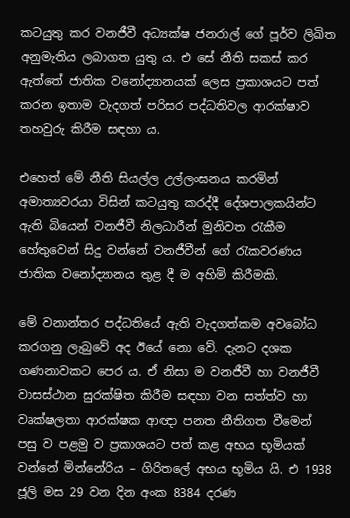කටයුතු කර වනජීවී අධ්‍යක්ෂ ජනරාල් ගේ පූර්ව ලිඛිත අනුමැතිය ලබාගත යුතු ය. එ සේ නීති සකස් කර ඇත්තේ ජාතික වනෝද්‍යානයක් ලෙස ප්‍රකාශයට පත් කරන ඉතාම වැදගත් පරිසර පද්ධතිවල ආරක්ෂාව තහවුරු කිරීම සඳහා ය.

එහෙත් මේ නීති සියල්ල උල්ලංඝනය කරමින් අමාත්‍යවරයා විසින් කටයුතු කරද්දී දේශපාලකයින්ට ඇති බියෙන් වනජීවී නිලධාරීන් මුනිවත රැකීම හේතුවෙන් සිදු වන්නේ වනජීවීන් ගේ රැකවරණය ජාතික වනෝද්‍යානය තුළ දී ම අහිමි කිරීමකි.

මේ වනාන්තර පද්ධතියේ ඇති වැදගත්කම අවබෝධ කරගනු ලැබුවේ අද ඊයේ නො වේ. දැනට දශක ගණනාවකට පෙර ය. ඒ නිසා ම වනජීවී හා වනජීවී වාසස්ථාන සුරක්ෂිත කිරීම සඳහා වන සත්ත්ව හා වෘක්ෂලතා ආරක්ෂක ආඥා පනත නීතිගත වීමෙන් පසු ව පළමු ව ප්‍රකාශයට පත් කළ අභය භූමියක් වන්නේ මින්නේරිය – ගිරිතලේ අභය භූමිය යි. එ 1938 ජූලි මස 29 වන දින අංක 8384 දරණ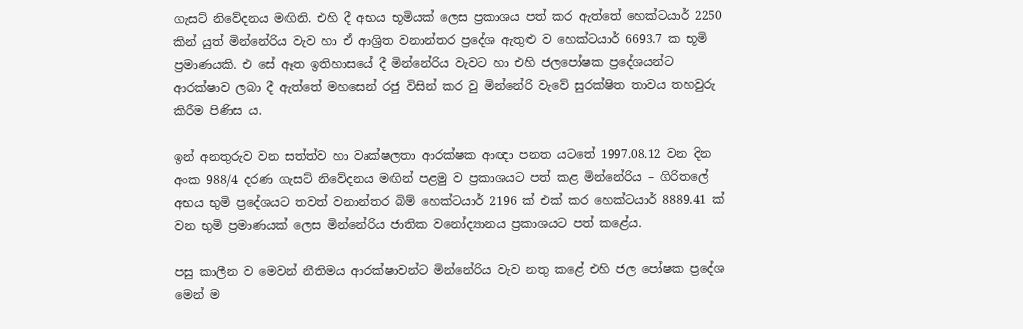ගැසට් නිවේදනය මඟිනි. එහි දී අභය භූමියක් ලෙස ප්‍රකාශය පත් කර ඇත්තේ හෙක්ටයාර් 2250 කින් යුත් මින්නේරිය වැව හා ඒ ආශ්‍රිත වනාන්තර ප්‍රදේශ ඇතුළු ව හෙක්ටයාර් 6693.7 ක භූමි ප්‍රමාණයකි. එ සේ ඈත ඉතිහාසයේ දී මින්නේරිය වැවට හා එහි ජලපෝෂක ප්‍රදේශයන්ට ආරක්ෂාව ලබා දී ඇත්තේ මහසෙන් රජු විසින් කර වු මින්නේරි වැවේ සුරක්ෂිත තාවය තහවුරු කිරීම පිණිස ය.

ඉන් අනතුරුව වන සත්ත්ව හා වෘක්ෂලතා ආරක්ෂක ආඥා පනත යටතේ 1997.08.12 වන දින අංක 988/4 දරණ ගැසට් නිවේදනය මඟින් පළමු ව ප්‍රකාශයට පත් කළ මින්නේරිය – ගිරිතලේ අභය භුමි ප්‍රදේශයට තවත් වනාන්තර බිම් හෙක්ටයාර් 2196 ක් එක් කර හෙක්ටයාර් 8889.41 ක් වන භුමි ප්‍රමාණයක් ලෙස මින්නේරිය ජාතික වනෝද්‍යානය ප්‍රකාශයට පත් කළේය.

පසු කාලීන ව මෙවන් නීතිමය ආරක්ෂාවන්ට මින්නේරිය වැව නතු කළේ එහි ජල පෝෂක ප්‍රදේශ මෙන් ම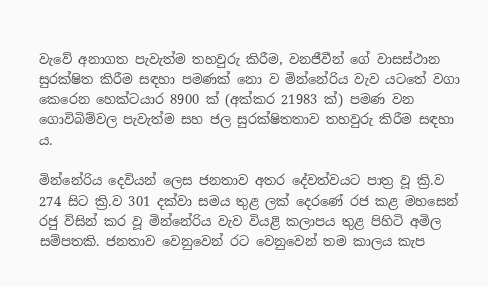වැවේ අනාගත පැවැත්ම තහවුරු කිරීම, වනජීවීන් ගේ වාසස්ථාන සුරක්ෂිත කිරීම සඳහා පමණක් නො ව මින්නේරිය වැව යටතේ වගා කෙරෙන හෙක්ටයාර 8900 ක් (අක්කර 21983 ක්) පමණ වන ගොවිබිම්වල පැවැත්ම සහ ජල සුරක්ෂිතතාව තහවුරු කිරීම සඳහා ය.

මින්නේරිය දෙවියන් ලෙස ජනතාව අතර දේවත්වයට පාත්‍ර වූ ක්‍රි.ව 274 සිට ක්‍රි.ව 301 දක්වා සමය තුළ ලක් දෙරණේ රජ කළ මහසෙන් රජු විසින් කර වූ මින්නේරිය වැව වියළි කලාපය තුළ පිහිටි අමිල සම්පතකි. ජනතාව වෙනුවෙන් රට වෙනුවෙන් තම කාලය කැප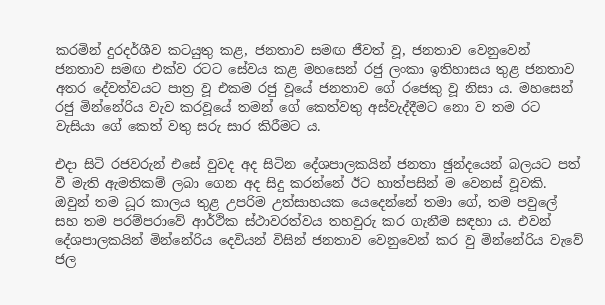කරමින් දුරදර්ශීව කටයුතු කළ, ජනතාව සමඟ ජීවත් වූ, ජනතාව වෙනුවෙන් ජනතාව සමඟ එක්ව රටට සේවය කළ මහසෙන් රජු ලංකා ඉතිහාසය තුළ ජනතාව අතර දේවත්වයට පාත්‍ර වූ එකම රජු වූයේ ජනතාව ගේ රජෙකු වූ නිසා ය. මහසෙන් රජු මින්නේරිය වැව කරවූයේ තමන් ගේ කෙත්වතු අස්වැද්දීමට නො ව තම රට වැසියා ගේ කෙත් වතු සරු සාර කිරීමට ය.

එදා සිටි රජවරුන් එසේ වුවද අද සිටින දේශපාලකයින් ජනතා ඡුන්දයෙන් බලයට පත් වී මැති ඇමතිකම් ලබා ගෙන අද සිදු කරන්නේ ඊට හාත්පසින් ම වෙනස් වූවකි. ඔවුන් තම ධූර කාලය තුළ උපරිම උත්සාහයක යෙදෙන්නේ තමා ගේ, තම පවුලේ සහ තම පරම්පරාවේ ආර්ථික ස්ථාවරත්වය තහවුරු කර ගැනීම සඳහා ය. එවන් දේශපාලකයින් මින්නේරිය දෙවියන් විසින් ජනතාව වෙනුවෙන් කර වු මින්නේරිය වැවේ ජල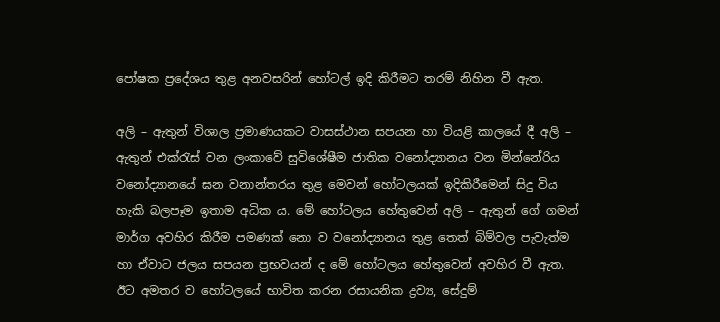පෝෂක ප්‍රදේශය තුළ අනවසරින් හෝටල් ඉදි කිරීමට තරම් නිහින වී ඇත.

අලි – ඇතුන් විශාල ප්‍රමාණයකට වාසස්ථාන සපයන හා වියළි කාලයේ දී අලි – ඇතුන් එක්රැස් වන ලංකාවේ සුවිශේෂීම ජාතික වනෝද්‍යානය වන මින්නේරිය වනෝද්‍යානයේ ඝන වනාන්තරය තුළ මෙවන් හෝටලයක් ඉදිකිරීමෙන් සිදු විය හැකි බලපෑම ඉතාම අධික ය. මේ හෝටලය හේතුවෙන් අලි – ඇතුන් ගේ ගමන් මාර්ග අවහිර කිරීම පමණක් නො ව වනෝද්‍යානය තුළ තෙත් බිම්වල පැවැත්ම හා ඒවාට ජලය සපයන ප්‍රභවයන් ද මේ හෝටලය හේතුවෙන් අවහිර වී ඇත. ඊට අමතර ව හෝටලයේ භාවිත කරන රසායනික ද්‍රව්‍ය, සේදුම්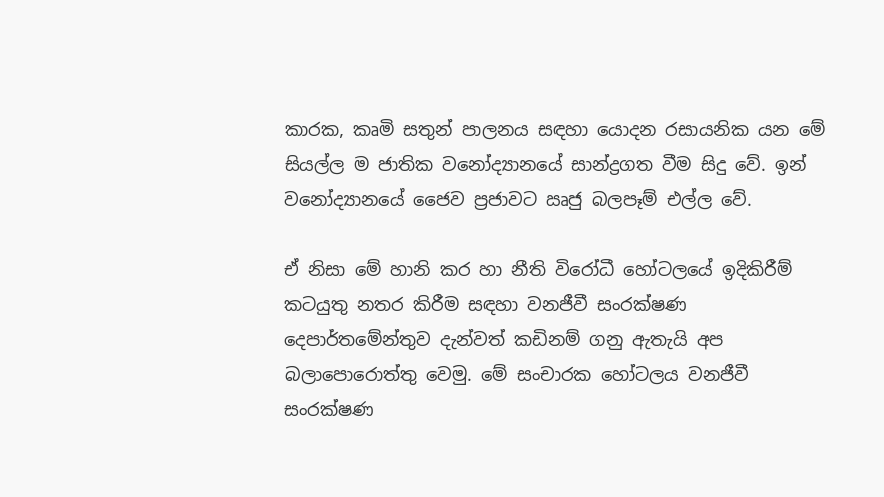කාරක, කෘමි සතුන් පාලනය සඳහා යොදන රසායනික යන මේ සියල්ල ම ජාතික වනෝද්‍යානයේ සාන්ද්‍රගත වීම සිදු වේ. ඉන් වනෝද්‍යානයේ ජෛව ප්‍රජාවට ඍජු බලපෑම් එල්ල වේ.

ඒ නිසා මේ හානි කර හා නීති විරෝධී හෝටලයේ ඉදිකිරීම් කටයුතු නතර කිරීම සඳහා වනජීවී සංරක්ෂණ දෙපාර්තමේන්තුව දැන්වත් කඩිනම් ගනු ඇතැයි අප බලාපොරොත්තු වෙමු. මේ සංචාරක හෝටලය වනජීවී සංරක්ෂණ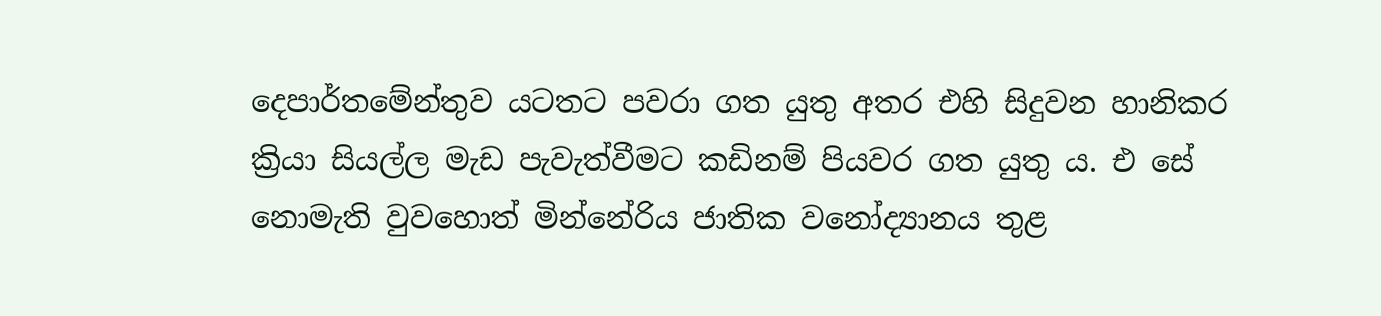දෙපාර්තමේන්තුව යටතට පවරා ගත යුතු අතර එහි සිදුවන හානිකර ක්‍රියා සියල්ල මැඩ පැවැත්වීමට කඩිනම් පියවර ගත යුතු ය. එ සේ නොමැති වුවහොත් මින්නේරිය ජාතික වනෝද්‍යානය තුළ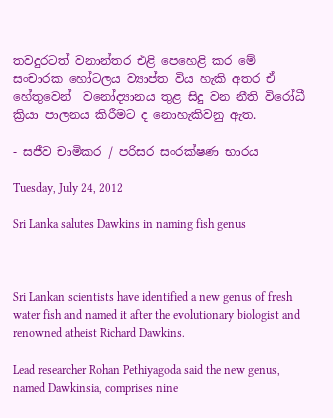තවදුරටත් වනාන්තර එළි පෙහෙළි කර මේ සංචාරක හෝටලය ව්‍යාප්ත විය හැකි අතර ඒ හේතුවෙන්  වනෝද්‍යානය තුළ සිදු වන නීති විරෝධී ක්‍රියා පාලනය කිරීමට ද නොහැකිවනු ඇත.

- සජීව චාමිකර / පරිසර සංරක්ෂණ භාරය

Tuesday, July 24, 2012

Sri Lanka salutes Dawkins in naming fish genus



Sri Lankan scientists have identified a new genus of fresh water fish and named it after the evolutionary biologist and renowned atheist Richard Dawkins.

Lead researcher Rohan Pethiyagoda said the new genus, named Dawkinsia, comprises nine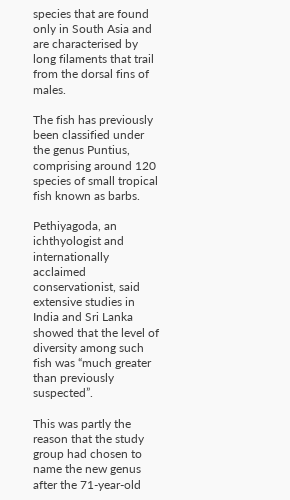species that are found only in South Asia and are characterised by long filaments that trail from the dorsal fins of males.

The fish has previously been classified under the genus Puntius, comprising around 120 species of small tropical fish known as barbs.

Pethiyagoda, an ichthyologist and internationally acclaimed conservationist, said extensive studies in India and Sri Lanka showed that the level of diversity among such fish was “much greater than previously suspected”.

This was partly the reason that the study group had chosen to name the new genus after the 71-year-old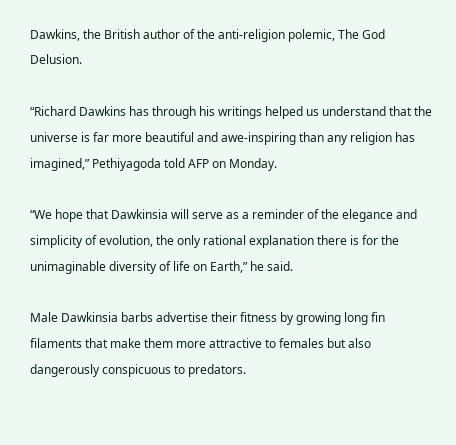Dawkins, the British author of the anti-religion polemic, The God Delusion.

“Richard Dawkins has through his writings helped us understand that the universe is far more beautiful and awe-inspiring than any religion has imagined,” Pethiyagoda told AFP on Monday.

“We hope that Dawkinsia will serve as a reminder of the elegance and simplicity of evolution, the only rational explanation there is for the unimaginable diversity of life on Earth,” he said.

Male Dawkinsia barbs advertise their fitness by growing long fin filaments that make them more attractive to females but also dangerously conspicuous to predators.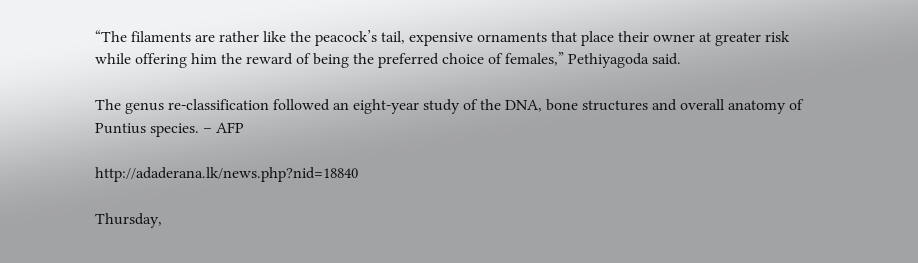“The filaments are rather like the peacock’s tail, expensive ornaments that place their owner at greater risk while offering him the reward of being the preferred choice of females,” Pethiyagoda said.

The genus re-classification followed an eight-year study of the DNA, bone structures and overall anatomy of Puntius species. – AFP

http://adaderana.lk/news.php?nid=18840

Thursday,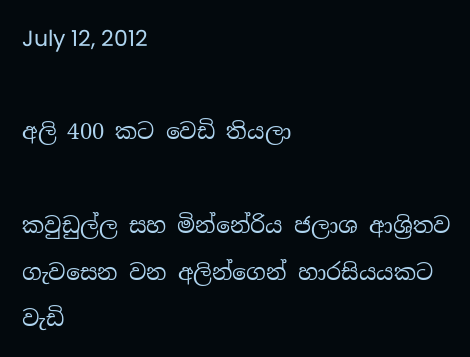July 12, 2012

අලි 400 කට වෙඩි තියලා

කවුඩුල්ල සහ මින්නේරිය ජලාශ ආශ්‍රිතව ගැවසෙන වන අලින්ගෙන් හාරසියයකට වැඩි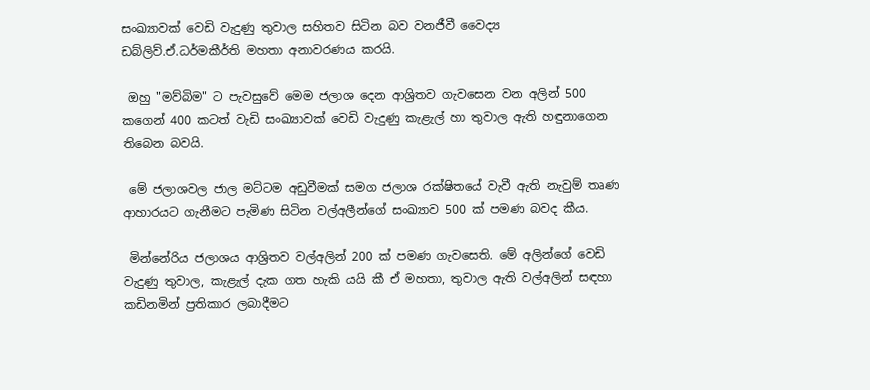සංඛ්‍යාවක් වෙඩි වැදුණු තුවාල සහිතව සිටින බව වනජීවී වෛද්‍ය ඩබ්ලිව්.ඒ.ධර්මකීර්ති මහතා අනාවරණය කරයි.

 ඔහු "මව්බිම" ට පැවසුවේ මෙම ජලාශ දෙන ආශ්‍රිතව ගැවසෙන වන අලින් 500 කගෙන් 400 කටත් වැඩි සංඛ්‍යාවක් වෙඩි වැදුණු කැළැල් හා තුවාල ඇති හඳුනාගෙන තිබෙන බවයි.

 මේ ජලාශවල ජාල මට්ටම අඩුවීමක් සමග ජලාශ රක්ෂිතයේ වැවී ඇති නැවුම් තෘණ ආහාරයට ගැනීමට පැමිණ සිටින වල්අලීන්ගේ සංඛ්‍යාව 500 ක් පමණ බවද කීය.

 මින්නේරිය ජලාශය ආශ්‍රිතව වල්අලින් 200 ක් පමණ ගැවසෙති. මේ අලින්ගේ වෙඩි වැදුණු තුවාල, කැළැල් දැක ගත හැකි යයි කී ඒ මහතා, තුවාල ඇති වල්අලින් සඳහා කඩිනමින් ප්‍රතිකාර ලබාදීමට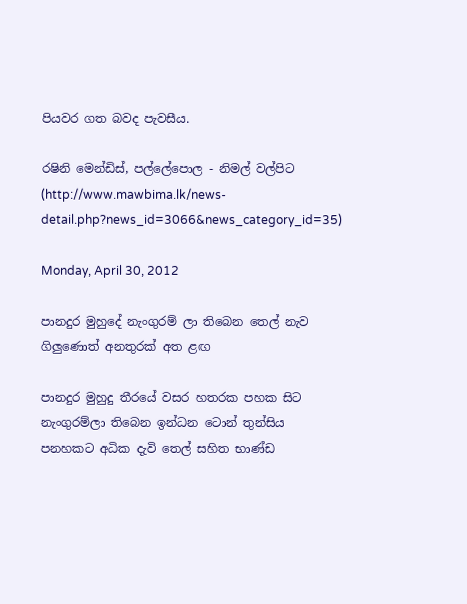පියවර ගත බවද පැවසීය.

රෂිනි මෙන්ඩිස්, පල්ලේපොල - නිමල් වල්පිට (http://www.mawbima.lk/news-detail.php?news_id=3066&news_category_id=35)

Monday, April 30, 2012

පානදුර මුහුදේ නැංගුරම් ලා තිබෙන තෙල් නැව ගිලුණොත් අනතුරක්‌ අත ළඟ

පානදුර මුහුදු තීරයේ වසර හතරක පහක සිට නැංගුරම්ලා තිබෙන ඉන්ධන ටොන් තුන්සිය පනහකට අධික දැවි තෙල් සහිත භාණ්‌ඩ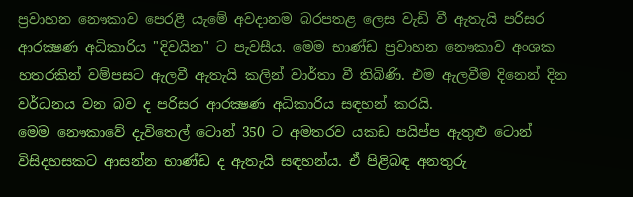ප්‍රවාහන නෞකාව පෙරළී යැමේ අවදානම බරපතළ ලෙස වැඩි වී ඇතැයි පරිසර ආරක්‍ෂණ අධිකාරිය "දිවයින" ට පැවසීය. මෙම භාණ්‌ඩ ප්‍රවාහන නෞකාව අංශක හතරකින් වම්පසට ඇලවී ඇතැයි කලින් වාර්තා වී තිබිණි. එම ඇලවීම දිනෙන් දින වර්ධනය වන බව ද පරිසර ආරක්‍ෂණ අධිකාරිය සඳහන් කරයි.
මෙම නෞකාවේ දැවිතෙල් ටොන් 350 ට අමතරව යකඩ පයිප්ප ඇතුළු ටොන් විසිදහසකට ආසන්න භාණ්‌ඩ ද ඇතැයි සඳහන්ය. ඒ පිළිබඳ අනතුරු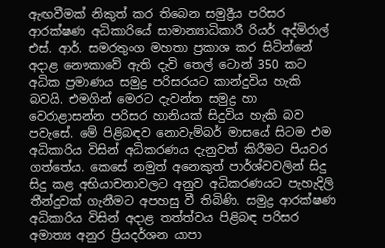ඇඟවීමක්‌ නිකුත් කර තිබෙන සමුද්‍රීය පරිසර ආරක්‌ෂණ අධිකාරියේ සාමාන්‍යාධිකාරී රියර් අද්මිරාල් එස්‌. ආර්. සමරතුංග මහතා ප්‍රකාශ කර සිටින්නේ අදාළ නෞකාවේ ඇති දැවි තෙල් ටොන් 350 කට අධික ප්‍රමාණය සමුද්‍ර පරිසරයට කාන්දුවිය හැකි බවයි. එමගින් මෙරට දැවන්ත සමුද්‍ර හා වෙරාළාසන්න පරිසර හානියක්‌ සිදුවිය හැකි බව පවැසේ. මේ පිළිබඳව නොවැම්බර් මාසයේ සිටම එම අධිකාරිය විසින් අධිකරණය දැනුවත් කිරීමට පියවර ගත්තේය. කෙසේ නමුත් අනෙකුත් පාර්ශ්වවලින් සිදු සිදු කළ අභියාචනාවලට අනුව අධිකරණයට පැහැදිලි තීන්දුවක්‌ ගැනීමට අපහසු වී තිබිණි. සමුද්‍ර ආරක්‌ෂණ අධිකාරිය විසින් අදාළ තත්ත්වය පිළිබඳ පරිසර අමාත්‍ය අනුර ප්‍රියදර්ශන යාපා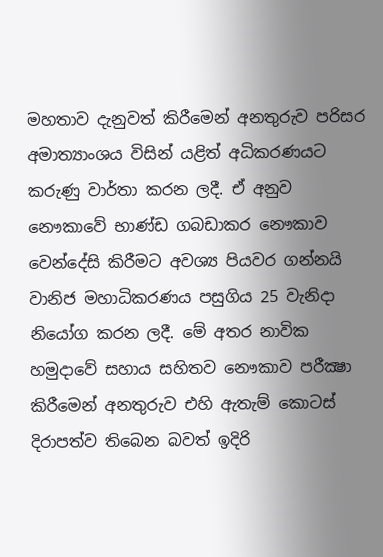මහතාව දැනුවත් කිරීමෙන් අනතුරුව පරිසර අමාත්‍යාංශය විසින් යළිත් අධිකරණයට කරුණු වාර්තා කරන ලදී. ඒ අනුව නෞකාවේ භාණ්‌ඩ ගබඩාකර නෞකාව වෙන්දේසි කිරීමට අවශ්‍ය පියවර ගන්නයි වානිජ මහාධිකරණය පසුගිය 25 වැනිදා නියෝග කරන ලදී. මේ අතර නාවික හමුදාවේ සහාය සහිතව නෞකාව පරීක්‍ෂා කිරීමෙන් අනතුරුව එහි ඇතැම් කොටස්‌ දිරාපත්ව තිබෙන බවත් ඉදිරි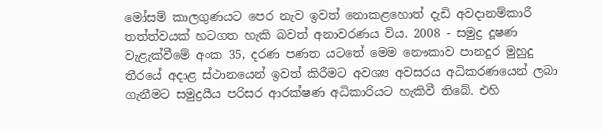මෝසම් කාලගුණයට පෙර නැව ඉවත් නොකළහොත් දැඩි අවදානම්කාරී තත්ත්වයක්‌ හටගත හැකි බවත් අනාවරණය විය. 2008 - සමුද්‍ර දූෂණ වැළැක්‌වීමේ අංක 35, දරණ පණත යටතේ මෙම නෞකාව පානදුර මුහුදු තීරයේ අදාළ ස්‌ථානයෙන් ඉවත් කිරීමට අවශ්‍ය අවසරය අධිකරණයෙන් ලබා ගැනීමට සමුද්‍රයීය පරිසර ආරක්‌ෂණ අධිකාරියට හැකිවී තිබේ. එහි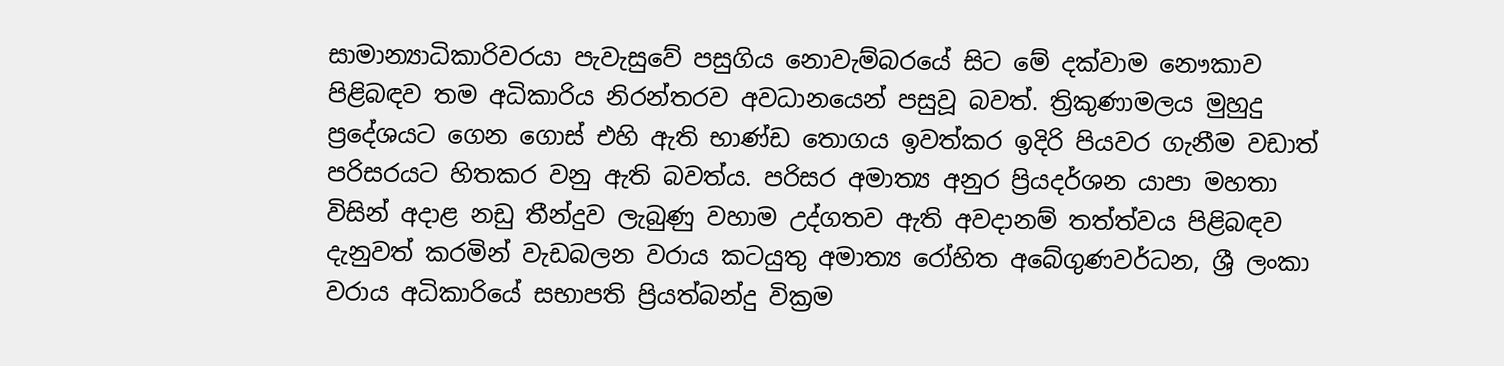සාමාන්‍යාධිකාරිවරයා පැවැසුවේ පසුගිය නොවැම්බරයේ සිට මේ දක්‌වාම නෞකාව පිළිබඳව තම අධිකාරිය නිරන්තරව අවධානයෙන් පසුවූ බවත්. ත්‍රිකුණාමලය මුහුදු ප්‍රදේශයට ගෙන ගොස්‌ එහි ඇති භාණ්‌ඩ තොගය ඉවත්කර ඉදිරි පියවර ගැනීම වඩාත් පරිසරයට හිතකර වනු ඇති බවත්ය. පරිසර අමාත්‍ය අනුර ප්‍රියදර්ශන යාපා මහතා විසින් අදාළ නඩු තීන්දුව ලැබුණු වහාම උද්ගතව ඇති අවදානම් තත්ත්වය පිළිබඳව දැනුවත් කරමින් වැඩබලන වරාය කටයුතු අමාත්‍ය රෝහිත අබේගුණවර්ධන, ශ්‍රී ලංකා වරාය අධිකාරියේ සභාපති ප්‍රියත්බන්දු වික්‍රම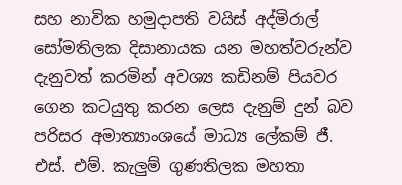සහ නාවික හමුදාපති වයිස්‌ අද්මිරාල් සෝමතිලක දිසානායක යන මහත්වරුන්ව දැනුවත් කරමින් අවශ්‍ය කඩිනම් පියවර ගෙන කටයුතු කරන ලෙස දැනුම් දුන් බව පරිසර අමාත්‍යාංශයේ මාධ්‍ය ලේකම් ජී. එස්‌. එම්. කැලුම් ගුණතිලක මහතා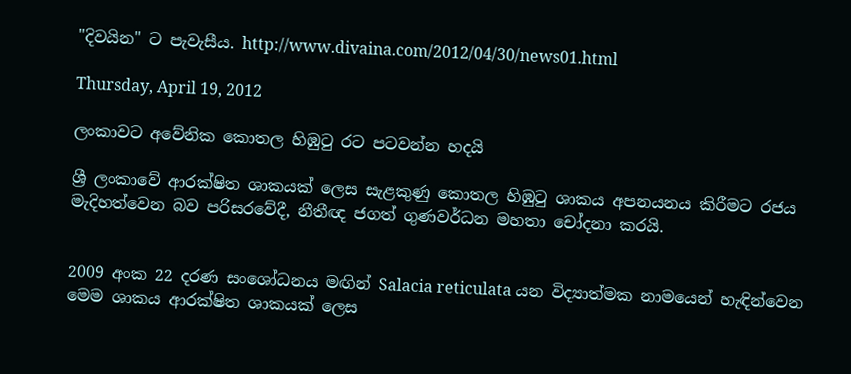"දිවයින" ට පැවැසීය. http://www.divaina.com/2012/04/30/news01.html

Thursday, April 19, 2012

ලංකාවට අවේනික කොතල හිඹුටු රට පටවන්න හදයි

ශ්‍රී ලංකා‍වේ ආරක්ෂිත ශාකයක් ලෙස සැළකුණු කොතල හිඹුටු ශාකය අපනයනය කිරීමට රජය මැදිහත්වෙන බව පරිසරවේදී, නීතීඥ ජගත් ගුණවර්ධන මහතා චෝදනා කරයි.


2009 අංක 22 දරණ සංශෝධනය මඟින් Salacia reticulata යන විද්‍යාත්මක නාමයෙන් හැඳින්වෙන මෙම ශාකය ආරක්ෂිත ශාකයක් ලෙස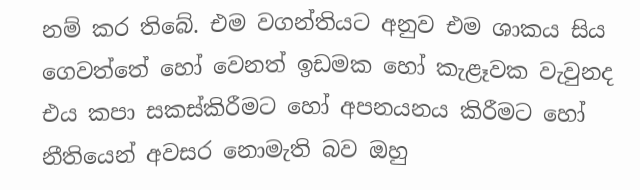නම් කර තිබේ. එම වගන්තියට අනුව එම ශාකය සිය ගෙවත්තේ හෝ වෙනත් ඉඩමක හෝ කැළෑවක වැවුනද එය කපා සකස්කිරීමට හෝ අපනයනය කිරීමට හෝ නීතියෙන් අවසර නොමැති බව ඔහු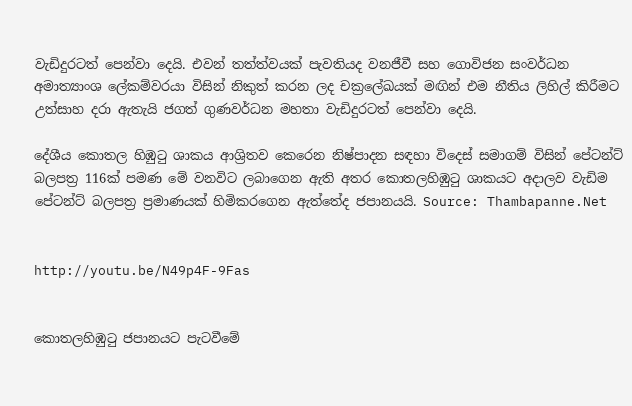වැඩිදුරටත් පෙන්වා දෙයි. එවන් තත්ත්වයක් පැවතියද වනජීවී සහ ගොවිජන සංවර්ධන අමාත්‍යාංශ ලේකම්වරයා විසින් නිකුත් කරන ලද චක්‍රලේඛයක් මඟින් එම නීතිය ලිහිල් කිරීමට උත්සාහ දරා ඇතැයි ජගත් ගුණවර්ධන මහතා වැඩිදුරටත් පෙන්වා දෙයි.

දේශීය කොතල හිඹුටු ශාකය ආශ්‍රිතව කෙරෙන නිෂ්පාදන සඳහා විදෙස් සමාගම් විසින් පේටන්ට් බලපත්‍ර 116ක් පමණ මේ වනවිට ලබාගෙන ඇති අතර කොතලහිඹුටු ශාකයට අදාලව වැඩිම පේටන්ට් බලපත්‍ර ප්‍රමාණයක් හිමිකරගෙන ඇත්‍‍‍තේද ජපානයයි. Source: Thambapanne.Net


http://youtu.be/N49p4F-9Fas


කොතලහිඹුටු ජපානයට පැටවීමේ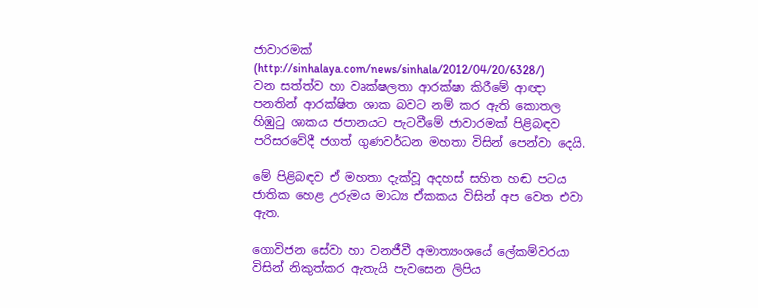ජාවාරමක් (http://sinhalaya.com/news/sinhala/2012/04/20/6328/)
වන සත්ත්ව හා වෘක්ෂලතා ආරක්ෂා කිරීමේ ආඥා පනතින් ආරක්ෂිත ශාක බවට නම් කර ඇති කොතල හිඹුටු ශාකය ජපානයට පැටවීමේ ජාවාරමක් පිළිබඳව පරිසරවේදී ජගත් ගුණවර්ධන මහතා විසින් පෙන්වා දෙයි.

මේ පිළිබඳව ඒ මහතා දැක්වූ අදහස් සහිත හඬ පටය ජාතික හෙළ උරුමය මාධ්‍ය ඒකකය විසින් අප වෙත එවා ඇත.

ගොවිජන සේවා හා වනජීවී අමාත්‍යංශයේ ලේකම්වරයා විසින් නිකුත්කර ඇතැයි පැවසෙන ලිපිය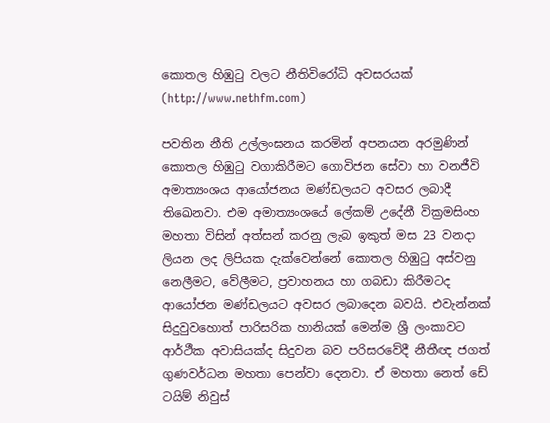කොතල හිඹුටු වලට නීතිවිරෝධි අවසරයක් (http://www.nethfm.com)

පවතින නීති උල්ලංඝනය කරමින් අපනයන අරමුණින් කොතල හිඹුටු වගාකිරීමට ගොවිජන සේවා හා වනජීවි අමාත්‍යංශය ආයෝජනය මණ්ඩලයට අවසර ලබාදී තිඛෙනවා. එම අමාත්‍යංශයේ ලේකම් උදේනී වික්‍රමසිංහ මහතා විසින් අත්සන් කරනු ලැබ ඉකුත් මස 23 වනදා ලියන ලද ලිපියක දැක්වෙන්නේ කොතල හිඹුටු අස්වනු නෙලීමට, වේලීමට, ප්‍රවාහනය හා ගබඩා කිරීමටද ආයෝජන මණ්ඩලයට අවසර ලබාදෙන බවයි. එවැන්නක් සිදුවුවහොත් පාරිසරික හානියක් මෙන්ම ශ්‍රී ලංකාවට ආර්ථීක අවාසියක්ද සිදුවන බව පරිසරවේදී නීතීඥ ජගත් ගුණවර්ධන මහතා පෙන්වා දෙනවා. ඒ මහතා නෙත් ඩේ ටයිම් නිවුස්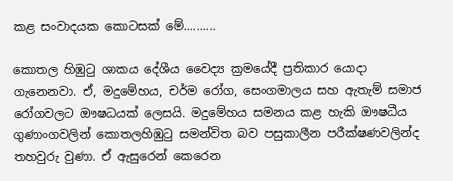කළ සංවාදයක කොටසක් මේ..........

කොතල හිඹුටු ශාකය දේශීය වෛද්‍ය ක්‍රමයේදී ප්‍රතිකාර යොදා ගැනෙනවා. ඒ, මදුමේහය, චර්ම රෝග, සෙංගමාලය සහ ඇතැම් සමාජ රෝගවලට ඖෂධයක් ලෙසයි. මදුමේහය සමනය කළ හැකි ඖෂධීය ගුණාංගවලින් කොතලහිඹුටු සමන්විත බව පසුකාලීන පරීක්ෂණවලින්ද තහවුරු වුණා. ඒ ඇසුරෙන් කෙරෙන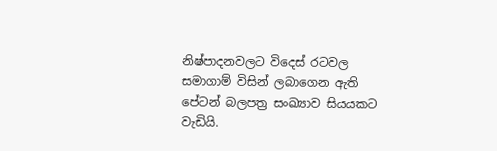නිෂ්පාදනවලට විදෙස් රටවල සමාගාම් විසින් ලබාගෙන ඇති පේටන් බලපත්‍ර සංඛ්‍යාව සියයකට වැඩියි.